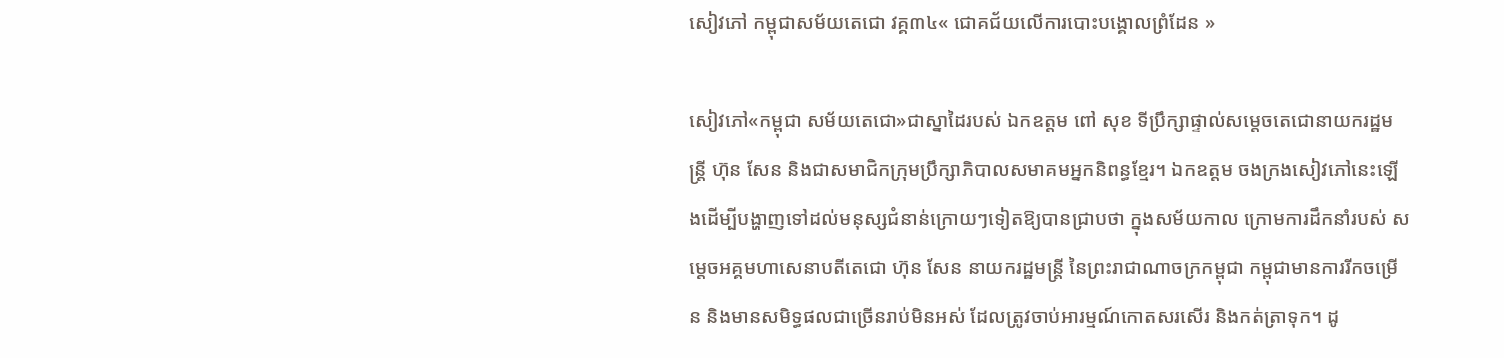សៀវភៅ កម្ពុជាសម័យតេជោ វគ្គ៣៤« ជោគជ័យលើការបោះបង្គោលព្រំដែន »

សៀវភៅ«កម្ពុជា សម័យតេជោ»ជាស្នាដៃរបស់ ឯកឧត្តម ពៅ សុខ ទីប្រឹក្សាផ្ទាល់សម្តេចតេជោនាយករដ្ឋមន្រ្តី ហ៊ុន សែន និងជាសមាជិកក្រុមប្រឹក្សាភិបាលសមាគមអ្នកនិពន្ធខ្មែរ។ ឯកឧត្តម ចងក្រងសៀវភៅនេះឡើងដើម្បីបង្ហាញទៅដល់មនុស្សជំនាន់ក្រោយៗទៀតឱ្យបានជ្រាបថា ក្នុងសម័យកាល ក្រោមការដឹកនាំរបស់ សម្តេចអគ្គមហាសេនាបតីតេជោ ហ៊ុន សែន នាយករដ្ឋមន្រ្តី នៃព្រះរាជាណាចក្រកម្ពុជា កម្ពុជាមានការរីកចម្រើន និងមានសមិទ្ធផលជាច្រើនរាប់មិនអស់ ដែលត្រូវចាប់អារម្មណ៍កោតសរសើរ និងកត់ត្រាទុក។ ដូ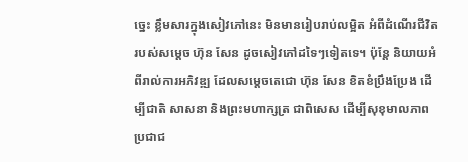ច្នេះ ខ្លឹមសារក្នុងសៀវភៅនេះ មិនមានរៀបរាប់លម្អិត អំពីដំណើរជីវិតរបស់សម្តេច ហ៊ុន សែន ដូចសៀវភៅដទៃៗទៀតទេ។ ប៉ុន្តែ និយាយអំពីរាល់ការអភិវឌ្ឍ ដែលសម្តេចតេជោ ហ៊ុន សែន ខិតខំប្រឹងប្រែង ដើម្បីជាតិ សាសនា និងព្រះមហាក្សត្រ ជាពិសេស ដើម្បីសុខុមាលភាពប្រជាជ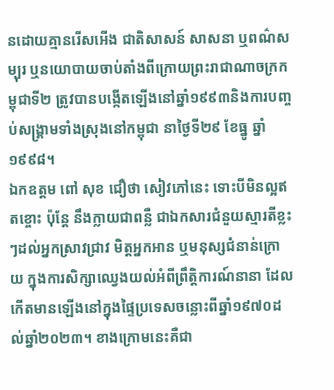នដោយគ្មានរើសអើង ជាតិសាសន៍ សាសនា ឬពណ៌សម្បុរ ឬនយោបាយចាប់តាំងពីក្រោយព្រះរាជាណាចក្រកម្ពុជាទី២ ត្រូវបានបង្កើតឡើងនៅឆ្នាំ១៩៩៣និងការបញ្ចប់សង្រ្គាមទាំងស្រុងនៅកម្ពុជា នាថ្ងៃទី២៩ ខែធ្នូ ឆ្នាំ១៩៩៨។
ឯកឧត្តម ពៅ សុខ ជឿថា សៀវភៅនេះ ទោះបីមិនល្អឥតខ្ចោះ ប៉ុន្តែ នឹងក្លាយជាពន្លឺ ជាឯកសារជំនួយស្មារតីខ្លះៗដល់អ្នកស្រាវជ្រាវ មិត្តអ្នកអាន ឬមនុស្សជំនាន់ក្រោយ ក្នុងការសិក្សាឈ្វេងយល់អំពីព្រឹត្តិការណ៍នានា ដែលកើតមានឡើងនៅក្នុងផ្ទៃប្រទេសចន្លោះពីឆ្នាំ១៩៧០ដល់ឆ្នាំ២០២៣។ ខាងក្រោមនេះគឺជា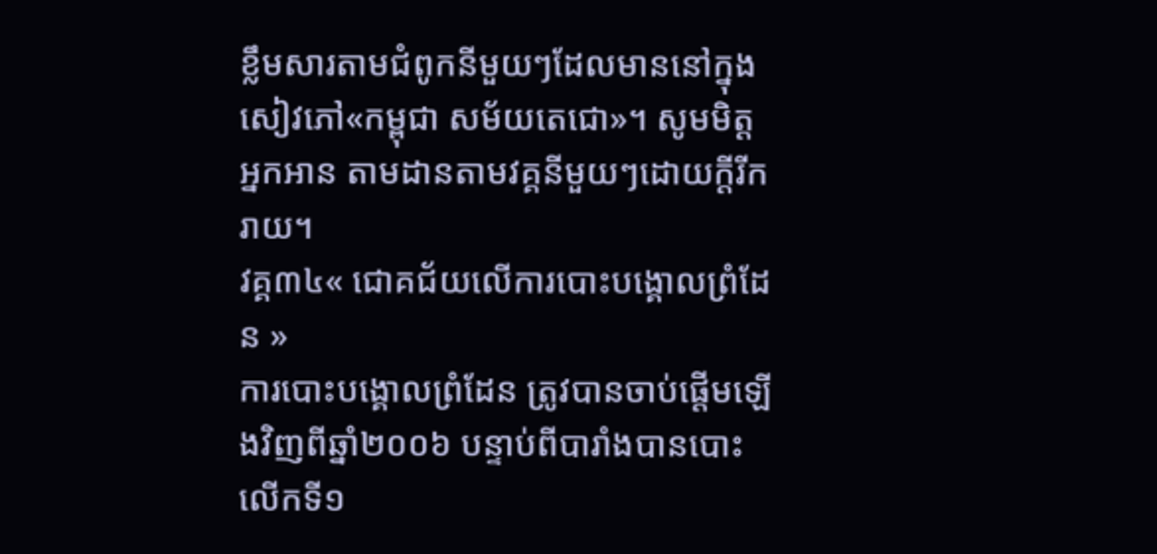ខ្លឹមសារតាមជំពូកនីមួយៗដែលមាននៅក្នុងសៀវភៅ«កម្ពុជា សម័យតេជោ»។ សូមមិត្តអ្នកអាន តាមដានតាមវគ្គនីមួយៗដោយក្ដីរីករាយ។
វគ្គ៣៤« ជោគជ័យលើការបោះបង្គោលព្រំដែន »
ការបោះបង្គោលព្រំដែន ត្រូវបានចាប់ផ្តើមឡើងវិញពីឆ្នាំ២០០៦ បន្ទាប់ពីបារាំងបានបោះលើកទី១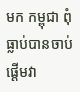មក កម្ពុជា ពុំធ្លាប់បានចាប់ផ្តើមវា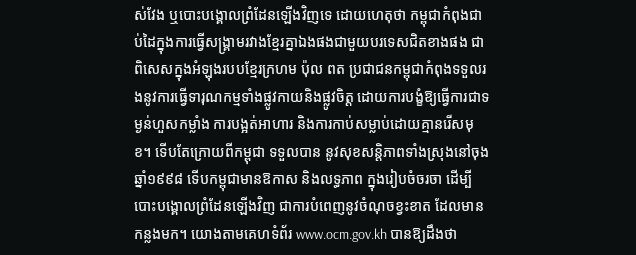ស់វែង ឬបោះបង្គោលព្រំដែនឡើងវិញទេ ដោយហេតុថា កម្ពុជាកំពុងជាប់ដៃក្នុងការធ្វើសង្រ្គាមរវាងខ្មែរគ្នាឯងផងជាមួយបរទេសជិតខាងផង ជាពិសេសក្នុងអំឡុងរបបខ្មែរក្រហម ប៉ុល ពត ប្រជាជនកម្ពុជាកំពុងទទួលរងនូវការធ្វើទារុណកម្មទាំងផ្លូវកាយនិងផ្លូវចិត្ត ដោយការបង្ខំឱ្យធ្វើការជាទម្ងន់ហួសកម្លាំង ការបង្អត់អាហារ និងការកាប់សម្លាប់ដោយគ្មានរើសមុខ។ ទើបតែក្រោយពីកម្ពុជា ទទួលបាន នូវសុខសន្តិភាពទាំងស្រុងនៅចុងឆ្នាំ១៩៩៨ ទើបកម្ពុជាមានឱកាស និងលទ្ធភាព ក្នុងរៀបចំចរចា ដើម្បីបោះបង្គោលព្រំដែនឡើងវិញ ជាការបំពេញនូវចំណុចខ្វះខាត ដែលមានកន្លងមក។ យោងតាមគេហទំព័រ www.ocm.gov.kh បានឱ្យដឹងថា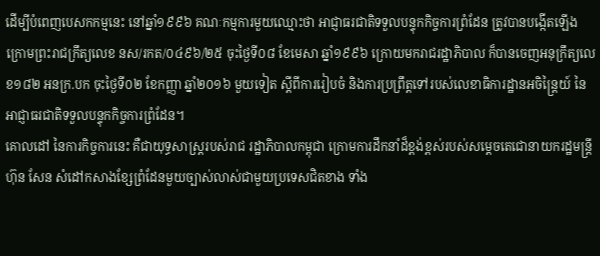ដើម្បីបំពេញបេសកកម្មនេះ នៅឆ្នាំ១៩៩៦ គណៈកម្មការមួយឈ្មោះថា អាជ្ញាធរជាតិទទួលបន្ទុកកិច្ចការព្រំដែន ត្រូវបានបង្កើតឡើង ក្រោមព្រះរាជក្រឹត្យលេខ នស/រកត/០៤៩៦/២៥ ចុះថ្ងៃទី០៨ ខែមេសា ឆ្នាំ១៩៩៦ ក្រោយមករាជរដ្ឋាភិបាល ក៏បានចេញអនុក្រឹត្យលេខ១៨២ អនក្រ.បក ចុះថ្ងៃទី០២ ខែកញ្ញា ឆ្នាំ២០១៦ មួយទៀត ស្តីពីការរៀបចំ និងការប្រព្រឹត្តទៅរបស់លេខាធិការដ្ឋានអចិន្រ្តៃយ៍ នៃអាជ្ញាធរជាតិទទួលបន្ទុកកិច្ចការព្រំដែន។
គោលដៅ នៃការកិច្ចការនេះ គឺជាយុទ្ធសាស្រ្តរបស់រាជ រដ្ឋាភិបាលកម្ពុជា ក្រោមការដឹកនាំដ៏ខ្ពង់ខ្ពស់របស់សម្តេចតេជោនាយករដ្ឋមន្រ្តី ហ៊ុន សែន សំដៅកសាងខ្សែព្រំដែនមួយច្បាស់លាស់ជាមួយប្រទេសជិតខាង ទាំង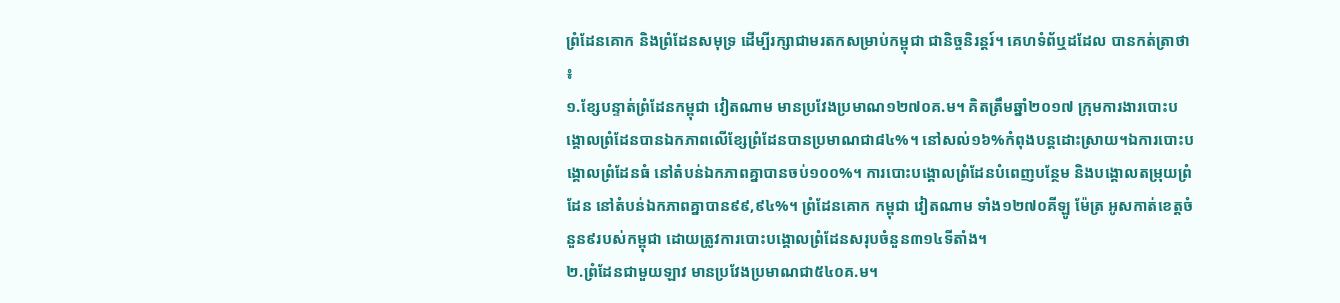ព្រំដែនគោក និងព្រំដែនសមុទ្រ ដើម្បីរក្សាជាមរតកសម្រាប់កម្ពុជា ជានិច្ចនិរន្តរ៍។ គេហទំព័ឬដដែល បានកត់ត្រាថា ៖
១.ខ្សែបន្ទាត់ព្រំដែនកម្ពុជា វៀតណាម មានប្រវែងប្រមាណ១២៧០គ.ម។ គិតត្រឹមឆ្នាំ២០១៧ ក្រុមការងារបោះបង្គោលព្រំដែនបានឯកភាពលើខ្សែព្រំដែនបានប្រមាណជា៨៤%។ នៅសល់១៦%កំពុងបន្តដោះស្រាយ។ឯការបោះបង្គោលព្រំដែនធំ នៅតំបន់ឯកភាពគ្នាបានចប់១០០%។ ការបោះបង្គោលព្រំដែនបំពេញបន្ថែម និងបង្គោលតម្រុយព្រំដែន នៅតំបន់ឯកភាពគ្នាបាន៩៩,៩៤%។ ព្រំដែនគោក កម្ពុជា វៀតណាម ទាំង១២៧០គីឡូ ម៉ែត្រ អូសកាត់ខេត្តចំនួន៩របស់កម្ពុជា ដោយត្រូវការបោះបង្គោលព្រំដែនសរុបចំនួន៣១៤ទីតាំង។
២.ព្រំដែនជាមួយឡាវ មានប្រវែងប្រមាណជា៥៤០គ.ម។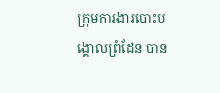ក្រុមការងារបោះបង្គោលព្រំដែន បាន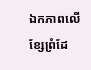ឯកភាពលើខ្សែព្រំដែ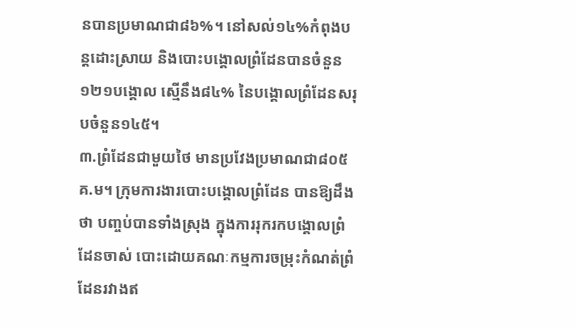នបានប្រមាណជា៨៦%។ នៅសល់១៤%កំពុងបន្តដោះស្រាយ និងបោះបង្គោលព្រំដែនបានចំនួន១២១បង្គោល ស្មើនឹង៨៤% នៃបង្គោលព្រំដែនសរុបចំនួន១៤៥។
៣.ព្រំដែនជាមួយថៃ មានប្រវែងប្រមាណជា៨០៥ គ.ម។ ក្រុមការងារបោះបង្គោលព្រំដែន បានឱ្យដឹងថា បញ្ចប់បានទាំងស្រុង ក្នុងការរុករកបង្គោលព្រំដែនចាស់ បោះដោយគណៈកម្មការចម្រុះកំណត់ព្រំដែនរវាងឥ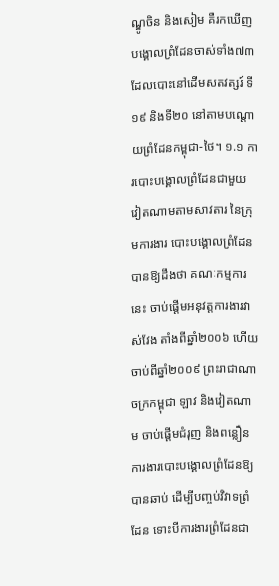ណ្ឌូចិន និងសៀម គឺរកឃើញបង្គោលព្រំដែនចាស់ទាំង៧៣ ដែលបោះនៅដើមសតវត្សរ៍ ទី១៩ និងទី២០ នៅតាមបណ្តោយព្រំដែនកម្ពុជា-ថៃ។ ១.១ ការបោះបង្គោលព្រំដែនជាមួយ វៀតណាមតាមសាវតារ នៃក្រុមការងារ បោះបង្គោលព្រំដែនបានឱ្យដឹងថា គណៈកម្មការនេះ ចាប់ផ្តើមអនុវត្តការងារវាស់វែង តាំងពីឆ្នាំ២០០៦ ហើយចាប់ពីឆ្នាំ២០០៩ ព្រះរាជាណាចក្រកម្ពុជា ឡាវ និងវៀតណាម ចាប់ផ្តើមជំរុញ និងពន្លឿនការងារបោះបង្គោលព្រំដែនឱ្យបានឆាប់ ដើម្បីបញ្ចប់វិវាទព្រំដែន ទោះបីការងារព្រំដែនជា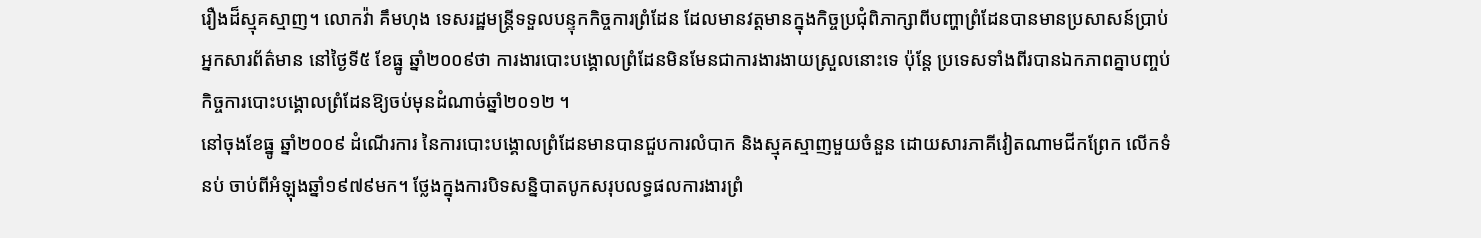រឿងដ៏ស្មុគស្មាញ។ លោកវ៉ា គឹមហុង ទេសរដ្ឋមន្ត្រីទទួលបន្ទុកកិច្ចការព្រំដែន ដែលមានវត្តមានក្នុងកិច្ចប្រជុំពិភាក្សាពីបញ្ហាព្រំដែនបានមានប្រសាសន៍ប្រាប់អ្នកសារព័ត៌មាន នៅថ្ងៃទី៥ ខែធ្នូ ឆ្នាំ២០០៩ថា ការងារបោះបង្គោលព្រំដែនមិនមែនជាការងារងាយស្រួលនោះទេ ប៉ុន្តែ ប្រទេសទាំងពីរបានឯកភាពគ្នាបញ្ចប់កិច្ចការបោះបង្គោលព្រំដែនឱ្យចប់មុនដំណាច់ឆ្នាំ២០១២ ។
នៅចុងខែធ្នូ ឆ្នាំ២០០៩ ដំណើរការ នៃការបោះបង្គោលព្រំដែនមានបានជួបការលំបាក និងស្មុគស្មាញមួយចំនួន ដោយសារភាគីវៀតណាមជីកព្រែក លើកទំនប់ ចាប់ពីអំឡុងឆ្នាំ១៩៧៩មក។ ថ្លែងក្នុងការបិទសន្និបាតបូកសរុបលទ្ធផលការងារព្រំ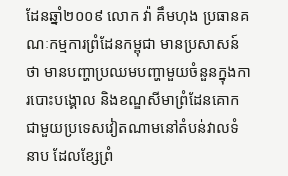ដែនឆ្នាំ២០០៩ លោក វ៉ា គឹមហុង ប្រធានគណៈកម្មការព្រំដែនកម្ពុជា មានប្រសាសន៍ថា មានបញ្ហាប្រឈមបញ្ហាមួយចំនួនក្នុងការបោះបង្គោល និងខណ្ឌសីមាព្រំដែនគោកជាមួយប្រទេសវៀតណាមនៅតំបន់វាលទំនាប ដែលខ្សែព្រំ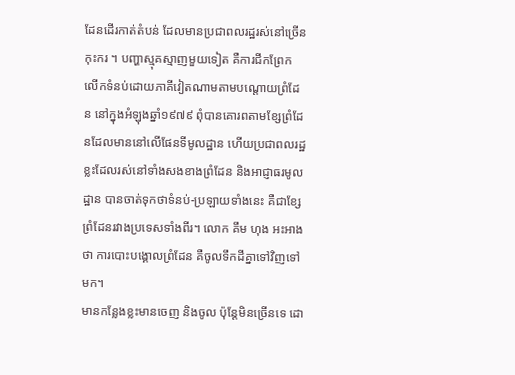ដែនដើរកាត់តំបន់ ដែលមានប្រជាពលរដ្ឋរស់នៅច្រើនកុះករ ។ បញ្ហាស្មុគស្មាញមួយទៀត គឺការជីកព្រែក លើកទំនប់ដោយភាគីវៀតណាមតាមបណ្តោយព្រំដែន នៅក្នុងអំឡុងឆ្នាំ១៩៧៩ ពុំបានគោរពតាមខ្សែព្រំដែនដែលមាននៅលើផែនទីមូលដ្ឋាន ហើយប្រជាពលរដ្ឋខ្លះដែលរស់នៅទាំងសងខាងព្រំដែន និងអាជ្ញាធរមូលដ្ឋាន បានចាត់ទុកថាទំនប់-ប្រឡាយទាំងនេះ គឺជាខ្សែព្រំដែនរវាងប្រទេសទាំងពីរ។ លោក គឹម ហុង អះអាងថា ការបោះបង្គោលព្រំដែន គឺចូលទឹកដីគ្នាទៅវិញទៅមក។
មានកន្លែងខ្លះមានចេញ និងចូល ប៉ុន្តែមិនច្រើនទេ ដោ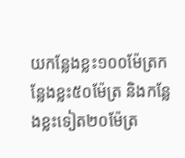យកន្លែងខ្លះ១០០ម៉ែត្រកន្លែងខ្លះ៥០ម៉ែត្រ និងកន្លែងខ្លះទៀត២០ម៉ែត្រ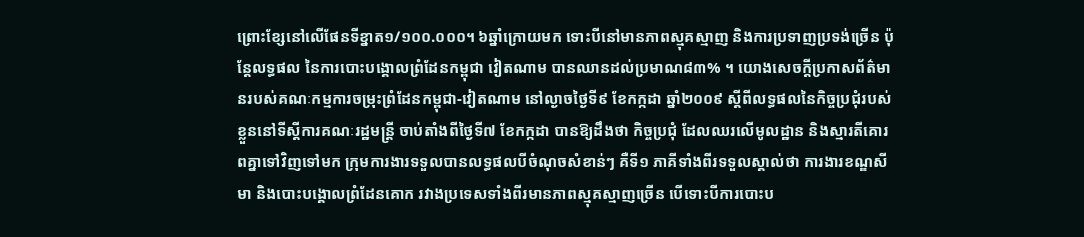ព្រោះខ្សែនៅលើផែនទីខ្នាត១/១០០.០០០។ ៦ឆ្នាំក្រោយមក ទោះបីនៅមានភាពស្មុគស្មាញ និងការប្រទាញប្រទង់ច្រើន ប៉ុន្តែលទ្ធផល នៃការបោះបង្គោលព្រំដែនកម្ពុជា វៀតណាម បានឈានដល់ប្រមាណ៨៣% ។ យោងសេចក្តីប្រកាសព័ត៌មានរបស់គណៈកម្មការចម្រុះព្រំដែនកម្ពុជា-វៀតណាម នៅល្ងាចថ្ងៃទី៩ ខែកក្កដា ឆ្នាំ២០០៩ ស្តីពីលទ្ធផលនៃកិច្ចប្រជុំរបស់ខ្លួននៅទីស្តីការគណៈរដ្ឋមន្ត្រី ចាប់តាំងពីថ្ងៃទី៧ ខែកក្កដា បានឱ្យដឹងថា កិច្ចប្រជុំ ដែលឈរលើមូលដ្ឋាន និងស្មារតីគោរពគ្នាទៅវិញទៅមក ក្រុមការងារទទួលបានលទ្ធផលបីចំណុចសំខាន់ៗ គឺទី១ ភាគីទាំងពីរទទួលស្គាល់ថា ការងារខណ្ឌសីមា និងបោះបង្គោលព្រំដែនគោក រវាងប្រទេសទាំងពីរមានភាពស្មុគស្មាញច្រើន បើទោះបីការបោះប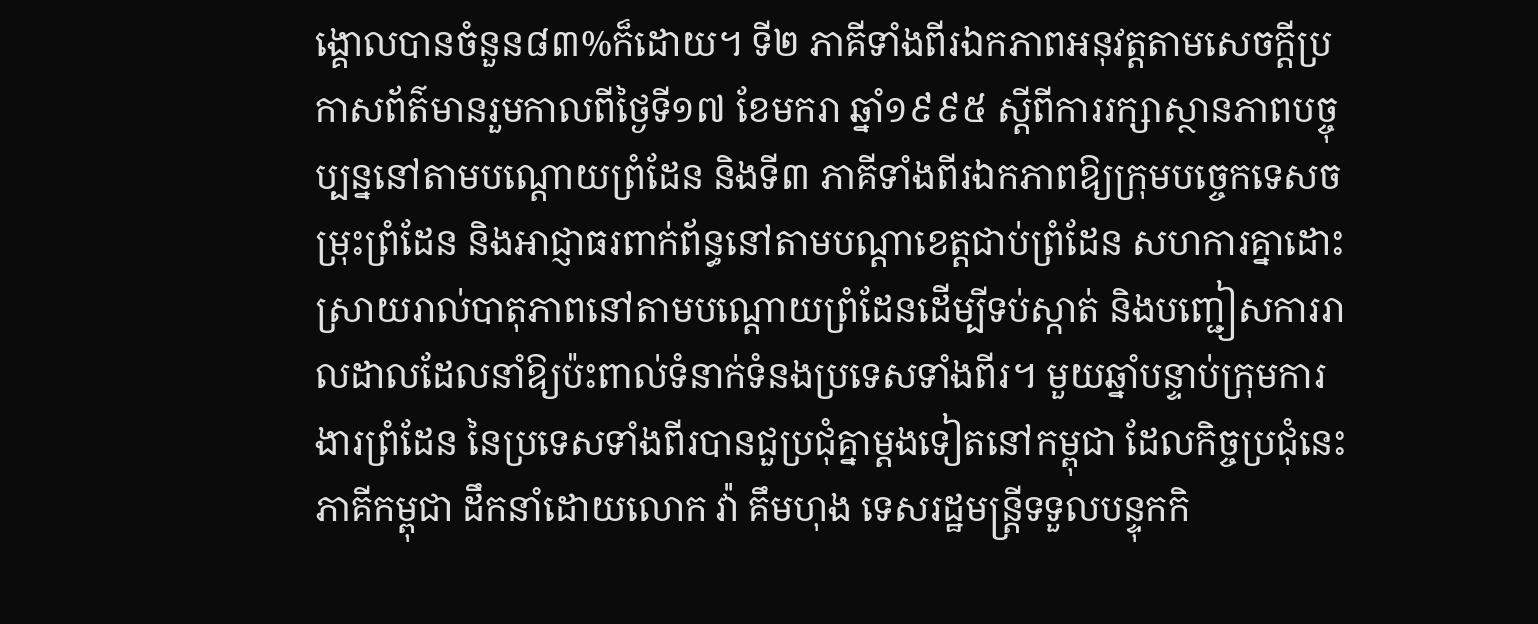ង្គោលបានចំនួន៨៣%ក៏ដោយ។ ទី២ ភាគីទាំងពីរឯកភាពអនុវត្តតាមសេចក្តីប្រកាសព័ត៌មានរួមកាលពីថ្ងៃទី១៧ ខែមករា ឆ្នាំ១៩៩៥ ស្តីពីការរក្សាស្ថានភាពបច្ចុប្បន្ននៅតាមបណ្តោយព្រំដែន និងទី៣ ភាគីទាំងពីរឯកភាពឱ្យក្រុមបច្ចេកទេសចម្រុះព្រំដែន និងអាជ្ញាធរពាក់ព័ន្ធនៅតាមបណ្តាខេត្តជាប់ព្រំដែន សហការគ្នាដោះស្រាយរាល់បាតុភាពនៅតាមបណ្តោយព្រំដែនដើម្បីទប់ស្កាត់ និងបញ្ជៀសការរាលដាលដែលនាំឱ្យប៉ះពាល់ទំនាក់ទំនងប្រទេសទាំងពីរ។ មួយឆ្នាំបន្ទាប់ក្រុមការងារព្រំដែន នៃប្រទេសទាំងពីរបានជួប្រជុំគ្នាម្តងទៀតនៅកម្ពុជា ដែលកិច្ចប្រជុំនេះ ភាគីកម្ពុជា ដឹកនាំដោយលោក វ៉ា គឹមហុង ទេសរដ្ឋមន្រ្តីទទួលបន្ទុកកិ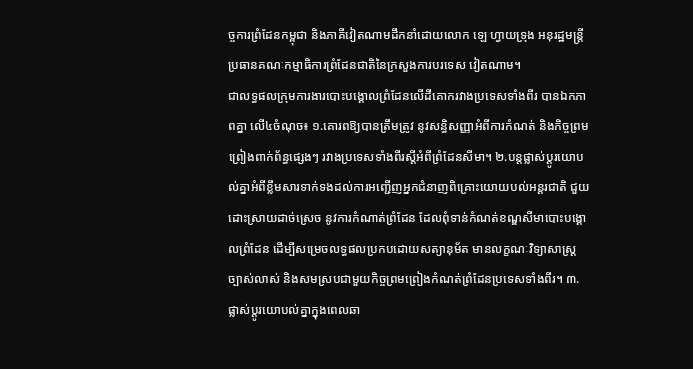ច្ចការព្រំដែនកម្ពុជា និងភាគីវៀតណាមដឹកនាំដោយលោក ឡេ ហ្វាយទ្រុង អនុរដ្ឋមន្រ្តី ប្រធានគណៈកម្មាធិការព្រំដែនជាតិនៃក្រសួងការបរទេស វៀតណាម។
ជាលទ្ធផលក្រុមការងារបោះបង្គោលព្រំដែនលើដីគោករវាងប្រទេសទាំងពីរ បានឯកភាពគ្នា លើ៤ចំណុច៖ ១.គោរពឱ្យបានត្រឹមត្រូវ នូវសន្ធិសញ្ញាអំពីការកំណត់ និងកិច្ចព្រមព្រៀងពាក់ព័ន្ធផ្សេងៗ រវាងប្រទេសទាំងពីរស្តីអំពីព្រំដែនសីមា។ ២.បន្តផ្លាស់ប្ដូរយោបល់គ្នាអំពីខ្លឹមសារទាក់ទងដល់ការអញ្ជើញអ្នកជំនាញពិគ្រោះយោយបល់អន្តរជាតិ ជួយដោះស្រាយដាច់ស្រេច នូវការកំណាត់ព្រំដែន ដែលពុំទាន់កំណត់ខណ្ឌសីមាបោះបង្គោលព្រំដែន ដើម្បីសម្រេចលទ្ធផលប្រកបដោយសត្យានុម័ត មានលក្ខណៈវិទ្យាសាស្រ្ត ច្បាស់លាស់ និងសមស្របជាមួយកិច្ចព្រមព្រៀងកំណត់ព្រំដែនប្រទេសទាំងពីរ។ ៣.ផ្លាស់ប្តូរយោបល់គ្នាក្នុងពេលឆា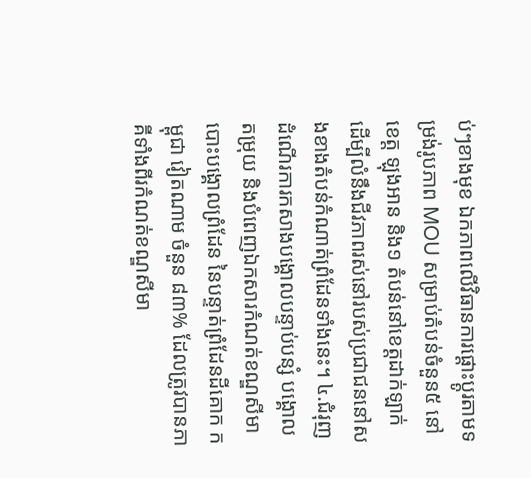ប់ៗខាងមុខ ឯកភាពលើវិធានការផ្តោះប្តូរតាមទម្រង់រូបភាព MOU សម្រាប់តំបន់ចំនួន៥ នៅខេត្ត ឡុងអាន និង១ តំបន់នៅខេត្តដាក់ឡាក់ ដើម្បីលំនឹងជីវភាពរស់នៅរបស់ប្រជាជននៅសងខាងតំបន់កំណាត់ព្រំដែនទាំងនេះ។ ៤.ជំរុញដំណើរការកសាងបង្គោលបន្ទាប់បន្សំ បង្គោលតម្រុយ និងបំពេញឯកសារកំណត់ខណ្ឌសីមា បោះបង្គោលព្រំដែន នៃបន្ទាត់ព្រំដែនដីគោក កម្ពុជា វៀតណាម ចំនួន ៨៣% ដែលត្រូវបានភាគីទាំងពីរកំណត់ខណ្ឌសីមា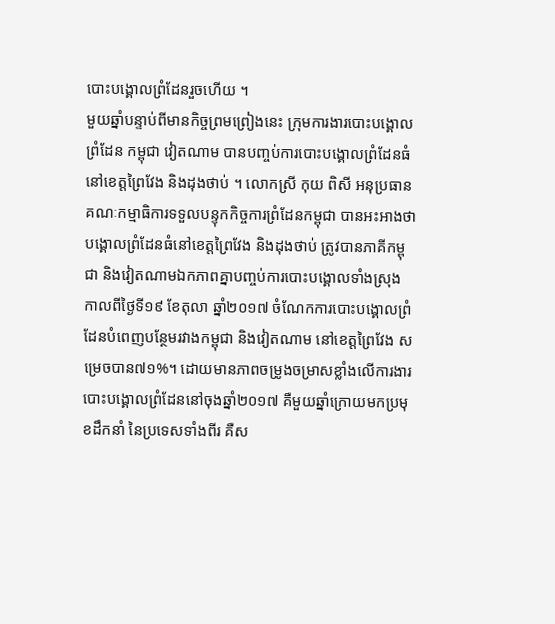បោះបង្គោលព្រំដែនរួចហើយ ។
មួយឆ្នាំបន្ទាប់ពីមានកិច្ចព្រមព្រៀងនេះ ក្រុមការងារបោះបង្គោលព្រំដែន កម្ពុជា វៀតណាម បានបញ្ចប់ការបោះបង្គោលព្រំដែនធំនៅខេត្តព្រៃវែង និងដុងថាប់ ។ លោកស្រី កុយ ពិសី អនុប្រធានគណៈកម្មាធិការទទួលបន្ទុកកិច្ចការព្រំដែនកម្ពុជា បានអះអាងថា បង្គោលព្រំដែនធំនៅខេត្តព្រៃវែង និងដុងថាប់ ត្រូវបានភាគីកម្ពុជា និងវៀតណាមឯកភាពគ្នាបញ្ចប់ការបោះបង្គោលទាំងស្រុង កាលពីថ្ងៃទី១៩ ខែតុលា ឆ្នាំ២០១៧ ចំណែកការបោះបង្គោលព្រំដែនបំពេញបន្ថែមរវាងកម្ពុជា និងវៀតណាម នៅខេត្តព្រៃវែង សម្រេចបាន៧១%។ ដោយមានភាពចម្រូងចម្រាសខ្លាំងលើការងារបោះបង្គោលព្រំដែននៅចុងឆ្នាំ២០១៧ គឺមួយឆ្នាំក្រោយមកប្រមុខដឹកនាំ នៃប្រទេសទាំងពីរ គឺស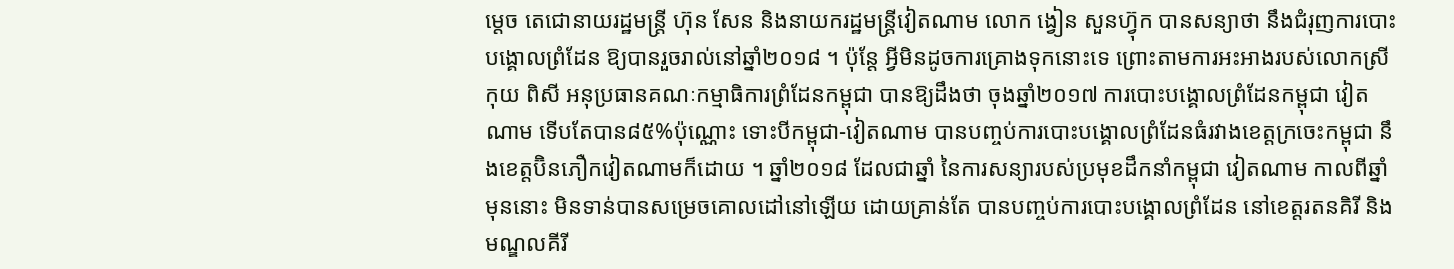ម្តេច តេជោនាយរដ្ឋមន្រ្តី ហ៊ុន សែន និងនាយករដ្ឋមន្ត្រីវៀតណាម លោក ង្វៀន សួនហ្វ៊ុក បានសន្យាថា នឹងជំរុញការបោះបង្គោលព្រំដែន ឱ្យបានរួចរាល់នៅឆ្នាំ២០១៨ ។ ប៉ុន្តែ អ្វីមិនដូចការគ្រោងទុកនោះទេ ព្រោះតាមការអះអាងរបស់លោកស្រី កុយ ពិសី អនុប្រធានគណៈកម្មាធិការព្រំដែនកម្ពុជា បានឱ្យដឹងថា ចុងឆ្នាំ២០១៧ ការបោះបង្គោលព្រំដែនកម្ពុជា វៀតណាម ទើបតែបាន៨៥%ប៉ុណ្ណោះ ទោះបីកម្ពុជា-វៀតណាម បានបញ្ចប់ការបោះបង្គោលព្រំដែនធំរវាងខេត្តក្រចេះកម្ពុជា នឹងខេត្តប៊ិនភឿកវៀតណាមក៏ដោយ ។ ឆ្នាំ២០១៨ ដែលជាឆ្នាំ នៃការសន្យារបស់ប្រមុខដឹកនាំកម្ពុជា វៀតណាម កាលពីឆ្នាំមុននោះ មិនទាន់បានសម្រេចគោលដៅនៅឡើយ ដោយគ្រាន់តែ បានបញ្ចប់ការបោះបង្គោលព្រំដែន នៅខេត្តរតនគិរី និងមណ្ឌលគីរី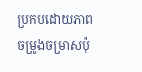ប្រកបដោយភាពចម្រូងចម្រាសប៉ុ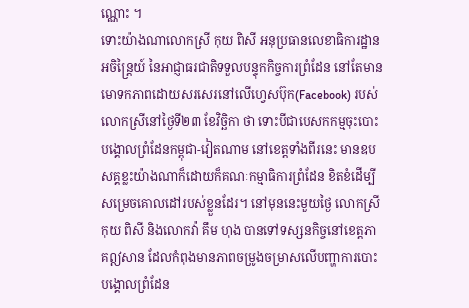ណ្ណោះ ។
ទោះយ៉ាងណាលោកស្រី កុយ ពិសី អនុប្រធានលេខាធិការដ្ឋានអចិន្ត្រៃយ៍ នៃអាជ្ញាធរជាតិទទួលបន្ទុកកិច្ចការព្រំដែន នៅតែមានមោទកភាពដោយសរសេរនៅលើហ្វេសប៊ុក(Facebook) របស់លោកស្រីនៅថ្ងៃទី២៣ ខែវិច្ឆិកា ថា ទោះបីជាបេសកកម្មចុះបោះបង្គោលព្រំដែនកម្ពុជា-វៀតណាម នៅខេត្តទាំងពីរនេះ មានឧបសគ្គខ្លះយ៉ាងណាក៏ដោយក៏គណៈកម្មាធិការព្រំដែន ខិតខំដើម្បីសម្រេចគោលដៅរបស់ខ្លួនដែរ។ នៅមុននេះមួយថ្ងៃ លោកស្រី កុយ ពិសី និងលោកវ៉ា គឹម ហុង បានទៅទស្សនកិច្ចនៅខេត្តភាគឦសាន ដែលកំពុងមានភាពចម្រូងចម្រាសលើបញ្ហាការបោះបង្គោលព្រំដែន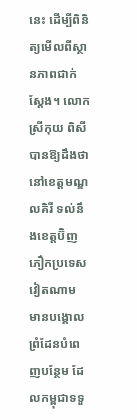នេះ ដើម្បីពិនិត្យមើលពីស្ថានភាពជាក់ស្តែង។ លោកស្រីកុយ ពិសី បានឱ្យដឹងថា នៅខេត្តមណ្ឌលគិរី ទល់នឹងខេត្តប៊ិញភឿកប្រទេសវៀតណាម មានបង្គោលព្រំដែនបំពេញបន្ថែម ដែលកម្ពុជាទទួ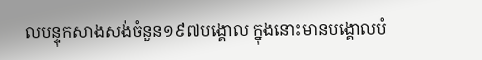លបន្ទុកសាងសង់ចំនួន១៩៧បង្គោល ក្នុងនោះមានបង្គោលបំ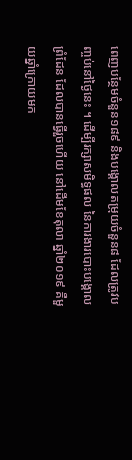ពេញបន្ថែមចំនួន១៨៩ និងបង្គោលតម្រុយចំនួន៨ ដែលត្រូវបញ្ចប់នៅថ្ងៃនេះ ។ ដើម្បីរក្សាសមិទ្ធផល នៃការងារបោះបង្គោលព្រំដែន ដែលបានធ្វើរួចហើយ នៅដើមខែតុលា ឆ្នាំ២០១៩ គឺមួយឆ្នាំក្រោយមក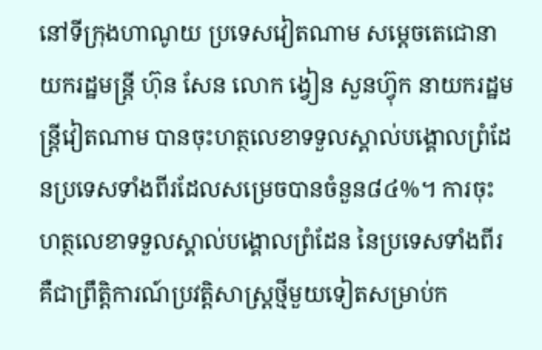នៅទីក្រុងហាណូយ ប្រទេសវៀតណាម សម្តេចតេជោនាយករដ្ឋមន្រ្តី ហ៊ុន សែន លោក ង្វៀន សួនហ្វ៊ុក នាយករដ្ឋមន្ត្រីវៀតណាម បានចុះហត្ថលេខាទទួលស្គាល់បង្គោលព្រំដែនប្រទេសទាំងពីរដែលសម្រេចបានចំនួន៨៤%។ ការចុះហត្ថលេខាទទួលស្គាល់បង្គោលព្រំដែន នៃប្រទេសទាំងពីរ គឺជាព្រឹត្តិការណ៍ប្រវត្តិសាស្ត្រថ្មីមួយទៀតសម្រាប់ក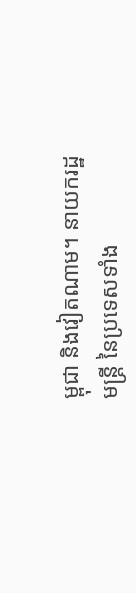ម្ពុជា និងវៀតណាម។ នាយករដ្ឋមន្ត្រី នៃប្រទេសទាំង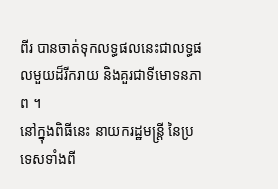ពីរ បានចាត់ទុកលទ្ធផលនេះជាលទ្ធផលមួយដ៏រីករាយ និងគួរជាទីមោទនភាព ។
នៅក្នុងពិធីនេះ នាយករដ្ឋមន្ត្រី នៃប្រទេសទាំងពី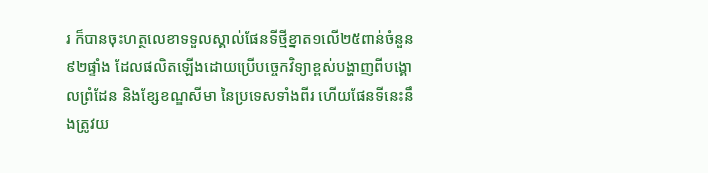រ ក៏បានចុះហត្ថលេខាទទួលស្គាល់ផែនទីថ្មីខ្នាត១លើ២៥ពាន់ចំនួន៩២ផ្ទាំង ដែលផលិតឡើងដោយប្រើបច្ចេកវិទ្យាខ្ពស់បង្ហាញពីបង្គោលព្រំដែន និងខ្សែខណ្ឌសីមា នៃប្រទេសទាំងពីរ ហើយផែនទីនេះនឹងត្រូវយ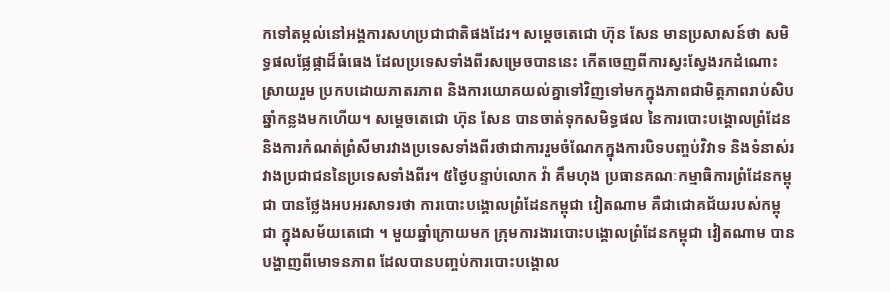កទៅតម្កល់នៅអង្គការសហប្រជាជាតិផងដែរ។ សម្តេចតេជោ ហ៊ុន សែន មានប្រសាសន៍ថា សមិទ្ធផលផ្លែផ្កាដ៏ធំធេង ដែលប្រទេសទាំងពីរសម្រេចបាននេះ កើតចេញពីការស្វះស្វែងរកដំណោះស្រាយរួម ប្រកបដោយភាតរភាព និងការយោគយល់គ្នាទៅវិញទៅមកក្នុងភាពជាមិត្តភាពរាប់សិបឆ្នាំកន្លងមកហើយ។ សម្តេចតេជោ ហ៊ុន សែន បានចាត់ទុកសមិទ្ធផល នៃការបោះបង្គោលព្រំដែន និងការកំណត់ព្រំសីមារវាងប្រទេសទាំងពីរថាជាការរួមចំណែកក្នុងការបិទបញ្ចប់វិវាទ និងទំនាស់រវាងប្រជាជននៃប្រទេសទាំងពីរ។ ៥ថ្ងៃបន្ទាប់លោក វ៉ា គឹមហុង ប្រធានគណៈកម្មាធិការព្រំដែនកម្ពុជា បានថ្លែងអបអរសាទរថា ការបោះបង្គោលព្រំដែនកម្ពុជា វៀតណាម គឺជាជោគជ័យរបស់កម្ពុជា ក្នុងសម័យតេជោ ។ មួយឆ្នាំក្រោយមក ក្រុមការងារបោះបង្គោលព្រំដែនកម្ពុជា វៀតណាម បានបង្ហាញពីមោទនភាព ដែលបានបញ្ចប់ការបោះបង្គោល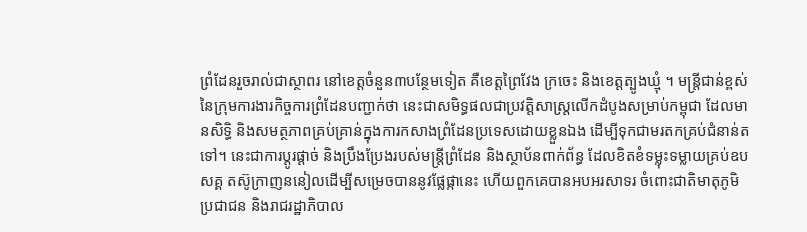ព្រំដែនរួចរាល់ជាស្ថាពរ នៅខេត្តចំនួន៣បន្ថែមទៀត គឺខេត្តព្រៃវែង ក្រចេះ និងខេត្តត្បូងឃ្មុំ ។ មន្រ្តីជាន់ខ្ពស់ នៃក្រុមការងារកិច្ចការព្រំដែនបញ្ជាក់ថា នេះជាសមិទ្ធផលជាប្រវត្តិសាស្រ្តលើកដំបូងសម្រាប់កម្ពុជា ដែលមានសិទ្ធិ និងសមត្ថភាពគ្រប់គ្រាន់ក្នុងការកសាងព្រំដែនប្រទេសដោយខ្លួនឯង ដើម្បីទុកជាមរតកគ្រប់ជំនាន់តទៅ។ នេះជាការប្តូរផ្តាច់ និងប្រឹងប្រែងរបស់មន្រ្តីព្រំដែន និងស្ថាប័នពាក់ព័ន្ធ ដែលខិតខំទម្លុះទម្លាយគ្រប់ឧបសគ្គ តស៊ូក្រាញននៀលដើម្បីសម្រេចបាននូវផ្លែផ្កានេះ ហើយពួកគេបានអបអរសាទរ ចំពោះជាតិមាតុភូមិ ប្រជាជន និងរាជរដ្ឋាភិបាល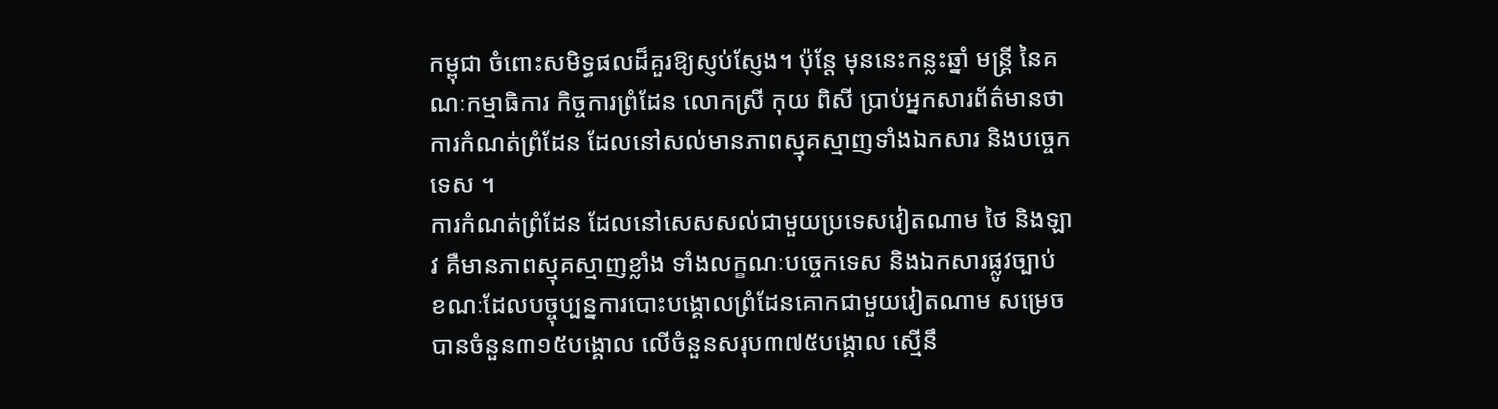កម្ពុជា ចំពោះសមិទ្ធផលដ៏គួរឱ្យស្ញប់ស្ញែង។ ប៉ុន្តែ មុននេះកន្លះឆ្នាំ មន្រ្តី នៃគណៈកម្មាធិការ កិច្ចការព្រំដែន លោកស្រី កុយ ពិសី ប្រាប់អ្នកសារព័ត៌មានថា ការកំណត់ព្រំដែន ដែលនៅសល់មានភាពស្មុគស្មាញទាំងឯកសារ និងបច្ចេកទេស ។
ការកំណត់ព្រំដែន ដែលនៅសេសសល់ជាមួយប្រទេសវៀតណាម ថៃ និងឡាវ គឺមានភាពស្មុគស្មាញខ្លាំង ទាំងលក្ខណៈបច្ចេកទេស និងឯកសារផ្លូវច្បាប់ ខណៈដែលបច្ចុប្បន្នការបោះបង្គោលព្រំដែនគោកជាមួយវៀតណាម សម្រេចបានចំនួន៣១៥បង្គោល លើចំនួនសរុប៣៧៥បង្គោល ស្មើនឹ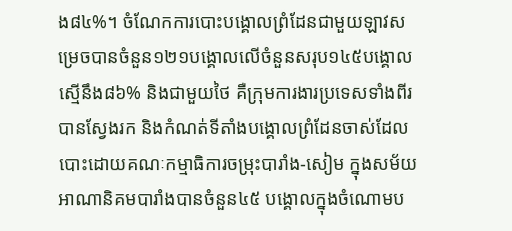ង៨៤%។ ចំណែកការបោះបង្គោលព្រំដែនជាមួយឡាវសម្រេចបានចំនួន១២១បង្គោលលើចំនួនសរុប១៤៥បង្គោលស្មើនឹង៨៦% និងជាមួយថៃ គឺក្រុមការងារប្រទេសទាំងពីរបានស្វែងរក និងកំណត់ទីតាំងបង្គោលព្រំដែនចាស់ដែលបោះដោយគណៈកម្មាធិការចម្រុះបារាំង-សៀម ក្នុងសម័យអាណានិគមបារាំងបានចំនួន៤៥ បង្គោលក្នុងចំណោមប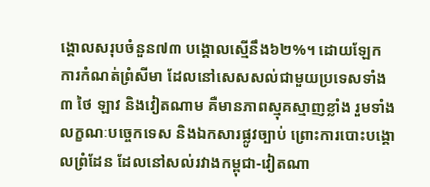ង្គោលសរុបចំនួន៧៣ បង្គោលស្មើនឹង៦២%។ ដោយឡែក ការកំណត់ព្រំសីមា ដែលនៅសេសសល់ជាមួយប្រទេសទាំង៣ ថៃ ឡាវ និងវៀតណាម គឺមានភាពស្មុគស្មាញខ្លាំង រួមទាំងលក្ខណៈបច្ចេកទេស និងឯកសារផ្លូវច្បាប់ ព្រោះការបោះបង្គោលព្រំដែន ដែលនៅសល់រវាងកម្ពុជា-វៀតណា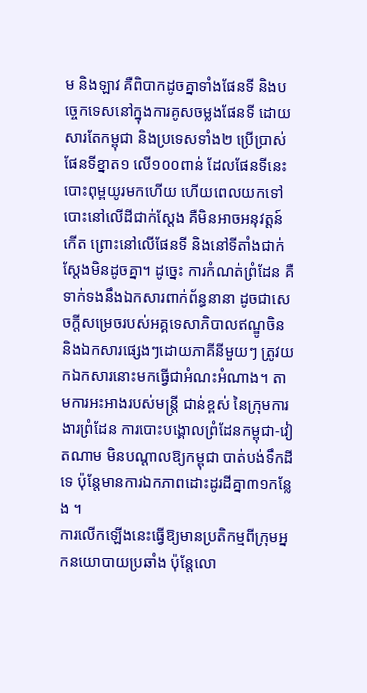ម និងឡាវ គឺពិបាកដូចគ្នាទាំងផែនទី និងបច្ចេកទេសនៅក្នុងការគូសចម្លងផែនទី ដោយសារតែកម្ពុជា និងប្រទេសទាំង២ ប្រើប្រាស់ផែនទីខ្នាត១ លើ១០០ពាន់ ដែលផែនទីនេះ បោះពុម្ពយូរមកហើយ ហើយពេលយកទៅបោះនៅលើដីជាក់ស្តែង គឺមិនអាចអនុវត្តន៍កើត ព្រោះនៅលើផែនទី និងនៅទីតាំងជាក់ស្តែងមិនដូចគ្នា។ ដូច្នេះ ការកំណត់ព្រំដែន គឺទាក់ទងនឹងឯកសារពាក់ព័ន្ធនានា ដូចជាសេចក្តីសម្រេចរបស់អគ្គទេសាភិបាលឥណ្ឌូចិន និងឯកសារផ្សេងៗដោយភាគីនីមួយៗ ត្រូវយកឯកសារនោះមកធ្វើជាអំណះអំណាង។ តាមការអះអាងរបស់មន្រ្តី ជាន់ខ្ពស់ នៃក្រុមការងារព្រំដែន ការបោះបង្គោលព្រំដែនកម្ពុជា-វៀតណាម មិនបណ្តាលឱ្យកម្ពុជា បាត់បង់ទឹកដីទេ ប៉ុន្តែមានការឯកភាពដោះដូរដីគ្នា៣១កន្លែង ។
ការលើកឡើងនេះធ្វើឱ្យមានប្រតិកម្មពីក្រុមអ្នកនយោបាយប្រឆាំង ប៉ុន្តែលោ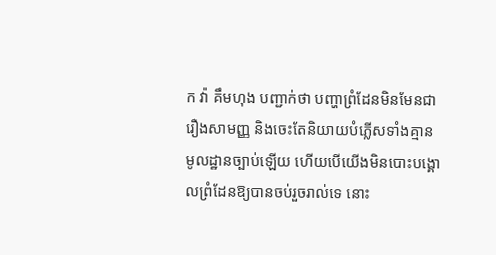ក វ៉ា គឹមហុង បញ្ជាក់ថា បញ្ហាព្រំដែនមិនមែនជារឿងសាមញ្ញ និងចេះតែនិយាយបំភ្លើសទាំងគ្មានមូលដ្ឋានច្បាប់ឡើយ ហើយបើយើងមិនបោះបង្គោលព្រំដែនឱ្យបានចប់រួចរាល់ទេ នោះ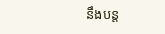នឹងបន្ត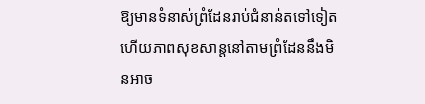ឱ្យមានទំនាស់ព្រំដែនរាប់ជំនាន់តទៅទៀត ហើយភាពសុខសាន្តនៅតាមព្រំដែននឹងមិនអាច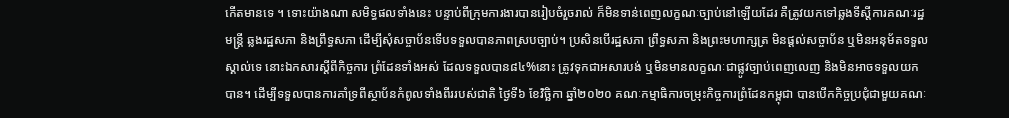កើតមានទេ ។ ទោះយ៉ាងណា សមិទ្ធផលទាំងនេះ បន្ទាប់ពីក្រុមការងារបានរៀបចំរួចរាល់ ក៏មិនទាន់ពេញលក្ខណៈច្បាប់នៅឡើយដែរ គឺត្រូវយកទៅឆ្លងទីស្តីការគណៈរដ្ឋមន្រ្តី ឆ្លងរដ្ឋសភា និងព្រឹទ្ធសភា ដើម្បីសុំសច្ចាប័នទើបទទួលបានភាពស្របច្បាប់។ ប្រសិនបើរដ្ឋសភា ព្រឹទ្ធសភា និងព្រះមហាក្សត្រ មិនផ្តល់សច្ចាប័ន ឬមិនអនុម័តទទួលស្គាល់ទេ នោះឯកសារស្តីពីកិច្ចការ ព្រំដែនទាំងអស់ ដែលទទួលបាន៨៤%នោះ ត្រូវទុកជាអសារបង់ ឬមិនមានលក្ខណៈជាផ្លូវច្បាប់ពេញលេញ និងមិនអាចទទួលយកបាន។ ដើម្បីទទួលបានការគាំទ្រពីស្ថាប័នកំពូលទាំងពីររបស់ជាតិ ថ្ងៃទី៦ ខែវិច្ឆិកា ឆ្នាំ២០២០ គណៈកម្មាធិការចម្រុះកិច្ចការព្រំដែនកម្ពុជា បានបើកកិច្ចប្រជុំជាមួយគណៈ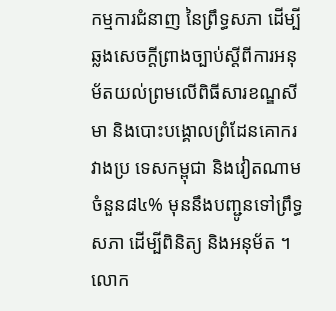កម្មការជំនាញ នៃព្រឹទ្ធសភា ដើម្បីឆ្លងសេចក្តីព្រាងច្បាប់ស្តីពីការអនុម័តយល់ព្រមលើពិធីសារខណ្ឌសីមា និងបោះបង្គោលព្រំដែនគោករវាងប្រ ទេសកម្ពុជា និងវៀតណាម ចំនួន៨៤% មុននឹងបញ្ជូនទៅព្រឹទ្ធសភា ដើម្បីពិនិត្យ និងអនុម័ត ។
លោក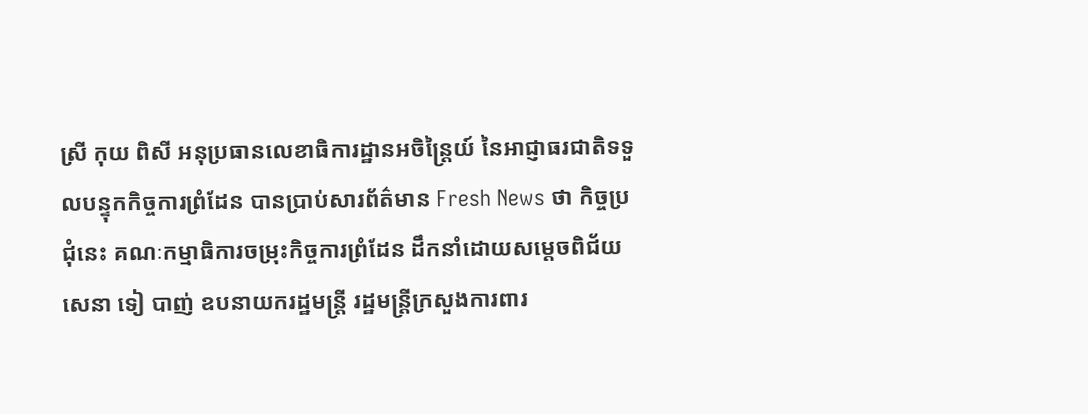ស្រី កុយ ពិសី អនុប្រធានលេខាធិការដ្ឋានអចិន្ត្រៃយ៍ នៃអាជ្ញាធរជាតិទទួលបន្ទុកកិច្ចការព្រំដែន បានប្រាប់សារព័ត៌មាន Fresh News ថា កិច្ចប្រជុំនេះ គណៈកម្មាធិការចម្រុះកិច្ចការព្រំដែន ដឹកនាំដោយសម្តេចពិជ័យសេនា ទៀ បាញ់ ឧបនាយករដ្ឋមន្ត្រី រដ្ឋមន្ត្រីក្រសួងការពារ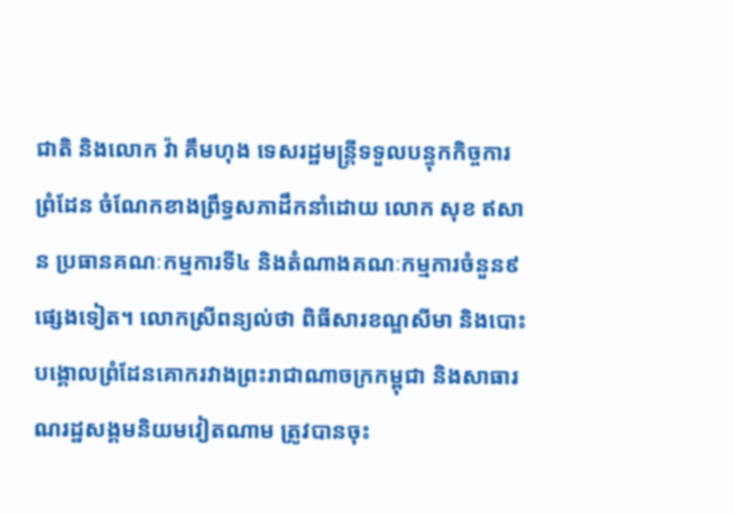ជាតិ និងលោក វ៉ា គឹមហុង ទេសរដ្ឋមន្ត្រីទទួលបន្ទុកកិច្ចការព្រំដែន ចំណែកខាងព្រឹទ្ធសភាដឹកនាំដោយ លោក សុខ ឥសាន ប្រធានគណៈកម្មការទី៤ និងតំណាងគណៈកម្មការចំនួន៩ផ្សេងទៀត។ លោកស្រីពន្យល់ថា ពិធីសារខណ្ឌសីមា និងបោះបង្គោលព្រំដែនគោករវាងព្រះរាជាណាចក្រកម្ពុជា និងសាធារណរដ្ឋសង្គមនិយមវៀតណាម ត្រូវបានចុះ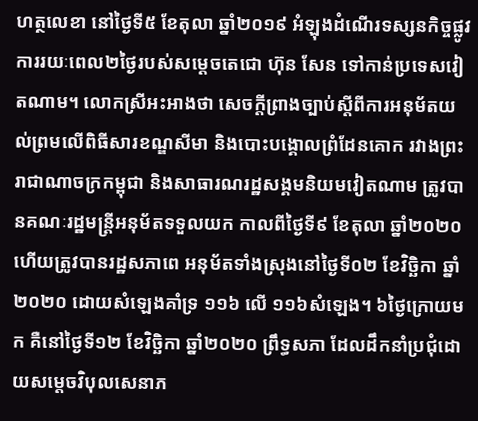ហត្ថលេខា នៅថ្ងៃទី៥ ខែតុលា ឆ្នាំ២០១៩ អំឡុងដំណើរទស្សនកិច្ចផ្លូវការរយៈពេល២ថ្ងៃរបស់សម្តេចតេជោ ហ៊ុន សែន ទៅកាន់ប្រទេសវៀតណាម។ លោកស្រីអះអាងថា សេចក្តីព្រាងច្បាប់ស្តីពីការអនុម័តយល់ព្រមលើពិធីសារខណ្ឌសីមា និងបោះបង្គោលព្រំដែនគោក រវាងព្រះរាជាណាចក្រកម្ពុជា និងសាធារណរដ្ឋសង្គមនិយមវៀតណាម ត្រូវបានគណៈរដ្ឋមន្រ្តីអនុម័តទទួលយក កាលពីថ្ងៃទី៩ ខែតុលា ឆ្នាំ២០២០ ហើយត្រូវបានរដ្ឋសភាពេ អនុម័តទាំងស្រុងនៅថ្ងៃទី០២ ខែវិច្ឆិកា ឆ្នាំ២០២០ ដោយសំឡេងគាំទ្រ ១១៦ លើ ១១៦សំឡេង។ ៦ថ្ងៃក្រោយមក គឺនៅថ្ងៃទី១២ ខែវិច្ឆិកា ឆ្នាំ២០២០ ព្រឹទ្ធសភា ដែលដឹកនាំប្រជុំដោយសម្តេចវិបុលសេនាភ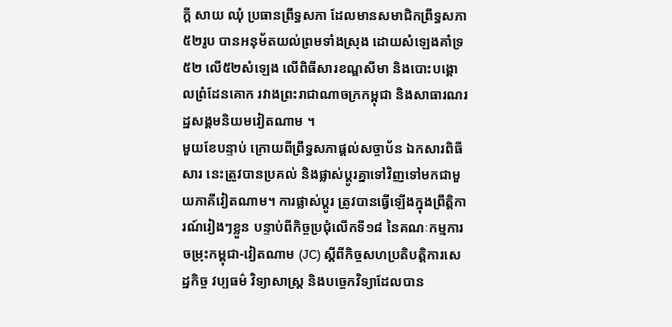ក្តី សាយ ឈុំ ប្រធានព្រឹទ្ធសភា ដែលមានសមាជិកព្រឹទ្ធសភា៥២រូប បានអនុម័តយល់ព្រមទាំងស្រុង ដោយសំឡេងគាំទ្រ៥២ លើ៥២សំឡេង លើពិធីសារខណ្ឌសីមា និងបោះបង្គោលព្រំដែនគោក រវាងព្រះរាជាណាចក្រកម្ពុជា និងសាធារណរដ្ឋសង្គមនិយមវៀតណាម ។
មួយខែបន្ទាប់ ក្រោយពីព្រឹទ្ធសភាផ្តល់សច្ចាប័ន ឯកសារពិធីសារ នេះត្រូវបានប្រគល់ និងផ្លាស់ប្តូរគ្នាទៅវិញទៅមកជាមួយភាគីវៀតណាម។ ការផ្លាស់ប្តូរ ត្រូវបានធ្វើឡើងក្នុងព្រឹត្តិការណ៍រៀងៗខ្លួន បន្ទាប់ពីកិច្ចប្រជុំលើកទី១៨ នៃគណៈកម្មការចម្រុះកម្ពុជា-វៀតណាម (JC) ស្តីពីកិច្ចសហប្រតិបត្តិការសេដ្ឋកិច្ច វប្បធម៌ វិទ្យាសាស្ត្រ និងបច្ចេកវិទ្យាដែលបាន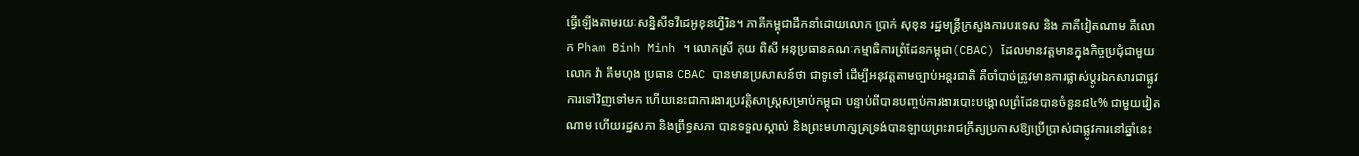ធ្វើឡើងតាមរយៈសន្និសីទវីដេអូខុនហ្វឺរិន។ ភាគីកម្ពុជាដឹកនាំដោយលោក ប្រាក់ សុខុន រដ្ឋមន្រ្តីក្រសួងការបរទេស និង ភាគីវៀតណាម គឺលោក Pham Binh Minh ។ លោកស្រី កុយ ពិសី អនុប្រធានគណៈកម្មាធិការព្រំដែនកម្ពុជា(CBAC) ដែលមានវត្តមានក្នុងកិច្ចប្រជុំជាមួយលោក វ៉ា គឹមហុង ប្រធាន CBAC បានមានប្រសាសន៍ថា ជាទូទៅ ដើម្បីអនុវត្តតាមច្បាប់អន្តរជាតិ គឺចាំបាច់ត្រូវមានការផ្លាស់ប្តូរឯកសារជាផ្លូវការទៅវិញទៅមក ហើយនេះជាការងារប្រវត្តិសាស្ត្រសម្រាប់កម្ពុជា បន្ទាប់ពីបានបញ្ចប់ការងារបោះបង្គោលព្រំដែនបានចំនួន៨៤% ជាមួយវៀតណាម ហើយរដ្ឋសភា និងព្រឹទ្ធសភា បានទទួលស្គាល់ និងព្រះមហាក្សត្រទ្រង់បានឡាយព្រះរាជក្រឹត្យប្រកាសឱ្យប្រើប្រាស់ជាផ្លូវការនៅឆ្នាំនេះ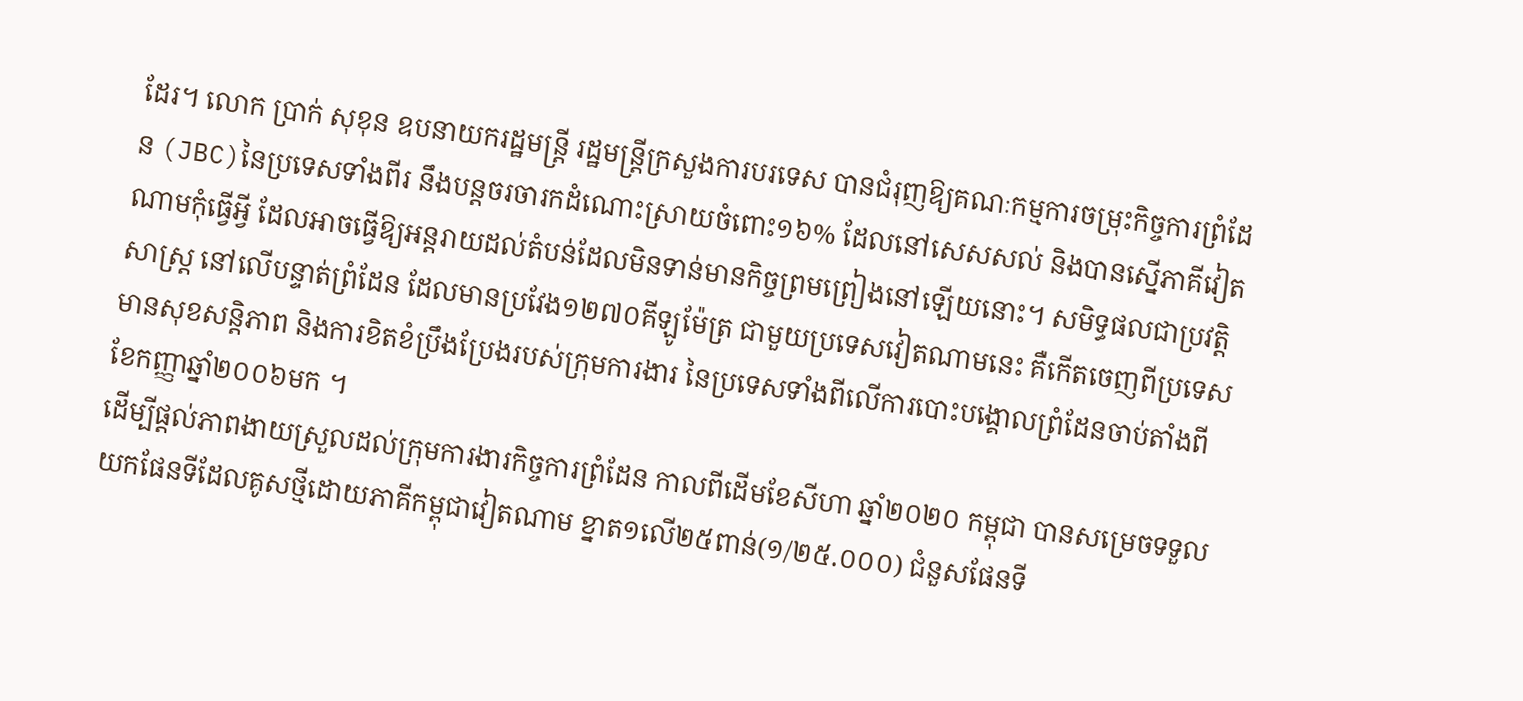ដែរ។ លោក ប្រាក់ សុខុន ឧបនាយករដ្ឋមន្រ្តី រដ្ឋមន្រ្តីក្រសួងការបរទេស បានជំរុញឱ្យគណៈកម្មការចម្រុះកិច្ចការព្រំដែន (JBC)នៃប្រទេសទាំងពីរ នឹងបន្តចរចារកដំណោះស្រាយចំពោះ១៦% ដែលនៅសេសសល់ និងបានស្នើភាគីវៀតណាមកុំធ្វើអ្វី ដែលអាចធ្វើឱ្យអន្តរាយដល់តំបន់ដែលមិនទាន់មានកិច្ចព្រមព្រៀងនៅឡើយនោះ។ សមិទ្ធផលជាប្រវត្តិសាស្រ្ត នៅលើបន្ទាត់ព្រំដែន ដែលមានប្រវែង១២៧០គីឡូម៉ែត្រ ជាមួយប្រទេសវៀតណាមនេះ គឺកើតចេញពីប្រទេសមានសុខសន្តិភាព និងការខិតខំប្រឹងប្រែងរបស់ក្រុមការងារ នៃប្រទេសទាំងពីលើការបោះបង្គោលព្រំដែនចាប់តាំងពីខែកញ្ញាឆ្នាំ២០០៦មក ។
ដើម្បីផ្តល់ភាពងាយស្រួលដល់ក្រុមការងារកិច្ចការព្រំដែន កាលពីដើមខែសីហា ឆ្នាំ២០២០ កម្ពុជា បានសម្រេចទទួលយកផែនទីដែលគូសថ្មីដោយភាគីកម្ពុជាវៀតណាម ខ្នាត១លើ២៥ពាន់(១/២៥.០០០) ជំនួសផែនទី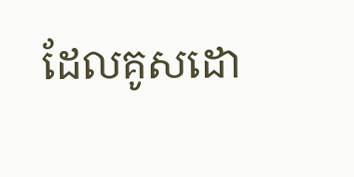ដែលគូសដោ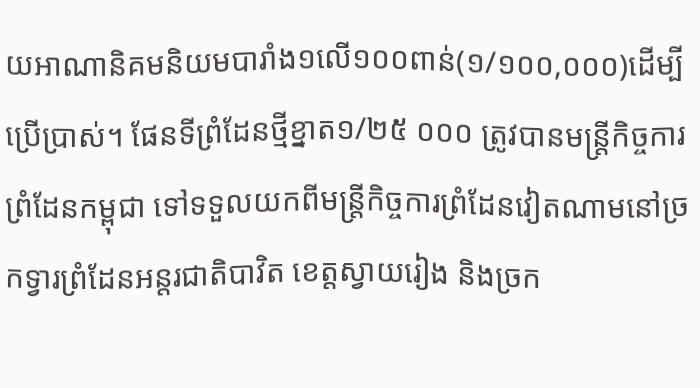យអាណានិគមនិយមបារាំង១លើ១០០ពាន់(១/១០០,០០០)ដើម្បីប្រើប្រាស់។ ផែនទីព្រំដែនថ្មីខ្នាត១/២៥ ០០០ ត្រូវបានមន្ត្រីកិច្ចការព្រំដែនកម្ពុជា ទៅទទួលយកពីមន្ត្រីកិច្ចការព្រំដែនវៀតណាមនៅច្រកទ្វារព្រំដែនអន្តរជាតិបាវិត ខេត្តស្វាយរៀង និងច្រក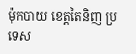ម៉ុកបាយ ខេត្តតៃនិញ ប្រទេស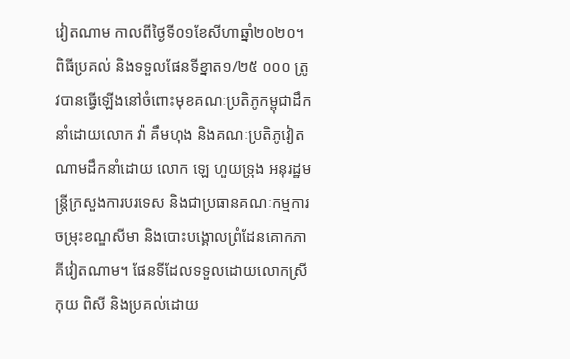វៀតណាម កាលពីថ្ងៃទី០១ខែសីហាឆ្នាំ២០២០។ ពិធីប្រគល់ និងទទួលផែនទីខ្នាត១/២៥ ០០០ ត្រូវបានធ្វើឡើងនៅចំពោះមុខគណៈប្រតិភូកម្ពុជាដឹកនាំដោយលោក វ៉ា គឹមហុង និងគណៈប្រតិភូវៀតណាមដឹកនាំដោយ លោក ឡេ ហួយទ្រុង អនុរដ្ឋមន្រ្តីក្រសួងការបរទេស និងជាប្រធានគណៈកម្មការចម្រុះខណ្ឌសីមា និងបោះបង្គោលព្រំដែនគោកភាគីវៀតណាម។ ផែនទីដែលទទួលដោយលោកស្រី កុយ ពិសី និងប្រគល់ដោយ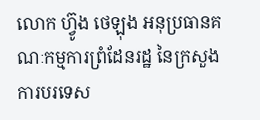លោក ហ៊្វូង ថេឡុង អនុប្រធានគណៈកម្មការព្រំដែនរដ្ឋ នៃក្រសួងការបរទេស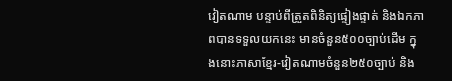វៀតណាម បន្ទាប់ពីត្រួតពិនិត្យផ្ទៀងផ្ទាត់ និងឯកភាពបានទទួលយកនេះ មានចំនួន៥០០ច្បាប់ដើម ក្នុងនោះភាសាខ្មែរ-វៀតណាមចំនួន២៥០ច្បាប់ និង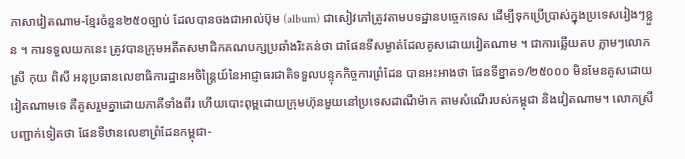ភាសាវៀតណាម-ខ្មែរចំនួន២៥០ច្បាប់ ដែលបានចងជាអាល់ប៊ុម (album) ជាសៀវភៅត្រូវតាមបទដ្ឋានបច្ចេកទេស ដើម្បីទុកប្រើប្រាស់ក្នុងប្រទេសរៀងៗខ្លួន ។ ការទទួលយកនេះ ត្រូវបានក្រុមអតីតសមាជិកគណបក្សប្រឆាំងរិះគន់ថា ជាផែនទីសម្ងាត់ដែលគូសដោយវៀតណាម ។ ជាការឆ្លើយតប ភ្លាមៗលោកស្រី កុយ ពិសី អនុប្រធានលេខាធិការដ្ឋានអចិន្រ្តៃយ៍នៃអាជ្ញាធរជាតិទទួលបន្ទុកកិច្ចការព្រំដែន បានអះអាងថា ផែនទីខ្នាត១/២៥០០០ មិនមែនគូសដោយវៀតណាមទេ គឺគូសរួមគ្នាដោយភាគីទាំងពីរ ហើយបោះពុម្ពដោយក្រុមហ៊ុនមួយនៅប្រទេសដាណឺម៉ាក តាមសំណើរបស់កម្ពុជា និងវៀតណាម។ លោកស្រីបញ្ជាក់ទៀតថា ផែនទីឋានលេខាព្រំដែនកម្ពុជា-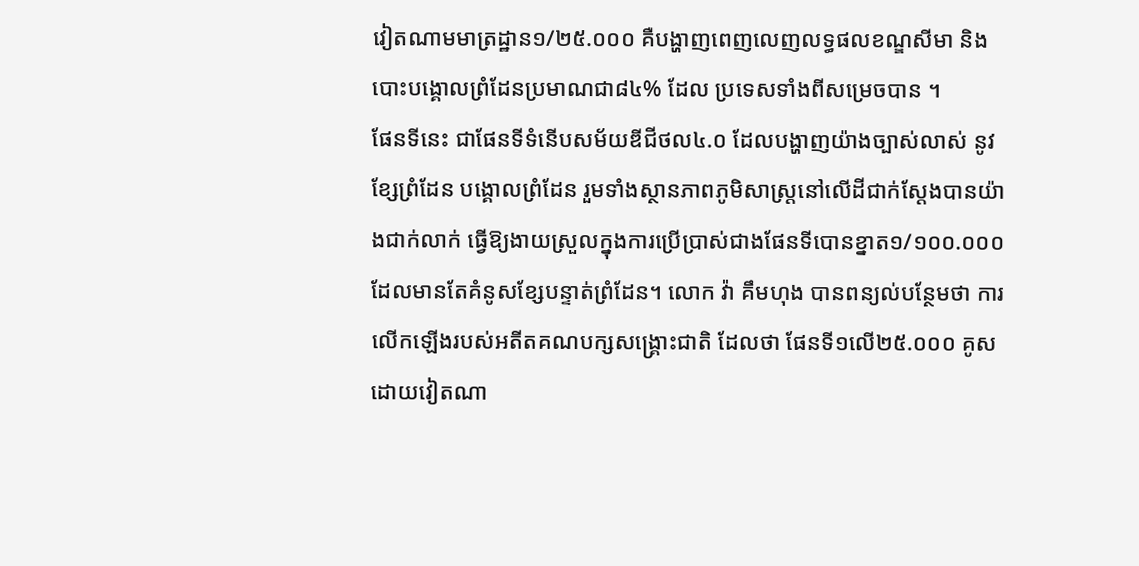វៀតណាមមាត្រដ្ឋាន១/២៥.០០០ គឺបង្ហាញពេញលេញលទ្ធផលខណ្ឌសីមា និងបោះបង្គោលព្រំដែនប្រមាណជា៨៤% ដែល ប្រទេសទាំងពីសម្រេចបាន ។
ផែនទីនេះ ជាផែនទីទំនើបសម័យឌីជីថល៤.០ ដែលបង្ហាញយ៉ាងច្បាស់លាស់ នូវខ្សែព្រំដែន បង្គោលព្រំដែន រួមទាំងស្ថានភាពភូមិសាស្រ្តនៅលើដីជាក់ស្តែងបានយ៉ាងជាក់លាក់ ធ្វើឱ្យងាយស្រួលក្នុងការប្រើប្រាស់ជាងផែនទីបោនខ្នាត១/១០០.០០០ ដែលមានតែគំនូសខ្សែបន្ទាត់ព្រំដែន។ លោក វ៉ា គឹមហុង បានពន្យល់បន្ថែមថា ការលើកឡើងរបស់អតីតគណបក្សសង្គ្រោះជាតិ ដែលថា ផែនទី១លើ២៥.០០០ គូសដោយវៀតណា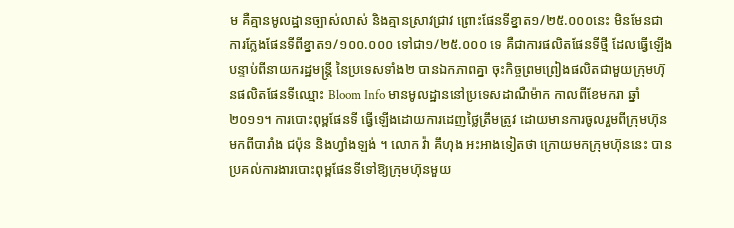ម គឺគ្មានមូលដ្ឋានច្បាស់លាស់ និងគ្មានស្រាវជ្រាវ ព្រោះផែនទីខ្នាត១/២៥.០០០នេះ មិនមែនជាការក្លែងផែនទីពីខ្នាត១/១០០.០០០ ទៅជា១/២៥.០០០ ទេ គឺជាការផលិតផែនទីថ្មី ដែលធ្វើឡើងបន្ទាប់ពីនាយករដ្ឋមន្ត្រី នៃប្រទេសទាំង២ បានឯកភាពគ្នា ចុះកិច្ចព្រមព្រៀងផលិតជាមួយក្រុមហ៊ុនផលិតផែនទីឈ្មោះ Bloom Info មានមូលដ្ឋាននៅប្រទេសដាណឺម៉ាក កាលពីខែមករា ឆ្នាំ២០១១។ ការបោះពុម្ពផែនទី ធ្វើឡើងដោយការដេញថ្លៃត្រឹមត្រូវ ដោយមានការចូលរួមពីក្រុមហ៊ុនមកពីបារាំង ជប៉ុន និងហ្វាំងឡង់ ។ លោក វ៉ា គឹហុង អះអាងទៀតថា ក្រោយមកក្រុមហ៊ុននេះ បានប្រគល់ការងារបោះពុម្ពផែនទីទៅឱ្យក្រុមហ៊ុនមួយ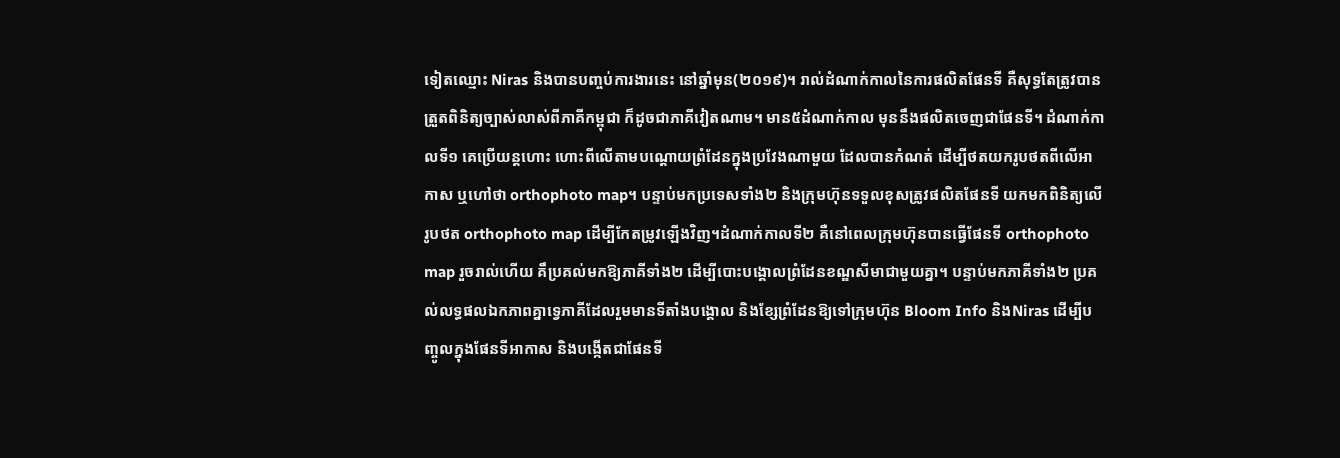ទៀតឈ្មោះ Niras និងបានបញ្ចប់ការងារនេះ នៅឆ្នាំមុន(២០១៩)។ រាល់ដំណាក់កាលនៃការផលិតផែនទី គឺសុទ្ធតែត្រូវបានត្រួតពិនិត្យច្បាស់លាស់ពីភាគីកម្ពុជា ក៏ដូចជាភាគីវៀតណាម។ មាន៥ដំណាក់កាល មុននឹងផលិតចេញជាផែនទី។ ដំណាក់កាលទី១ គេប្រើយន្តហោះ ហោះពីលើតាមបណ្ដោយព្រំដែនក្នុងប្រវែងណាមួយ ដែលបានកំណត់ ដើម្បីថតយករូបថតពីលើអាកាស ឬហៅថា orthophoto map។ បន្ទាប់មកប្រទេសទាំង២ និងក្រុមហ៊ុនទទួលខុសត្រូវផលិតផែនទី យកមកពិនិត្យលើរូបថត orthophoto map ដើម្បីកែតម្រូវឡើងវិញ។ដំណាក់កាលទី២ គឺនៅពេលក្រុមហ៊ុនបានធ្វើផែនទី orthophoto map រួចរាល់ហើយ គឹប្រគល់មកឱ្យភាគីទាំង២ ដើម្បីបោះបង្គោលព្រំដែនខណ្ឌសីមាជាមួយគ្នា។ បន្ទាប់មកភាគីទាំង២ ប្រគល់លទ្ធផលឯកភាពគ្នាទ្វេភាគីដែលរួមមានទីតាំងបង្គោល និងខ្សែព្រំដែនឱ្យទៅក្រុមហ៊ុន Bloom Info និងNiras ដើម្បីបញ្ចូលក្នុងផែនទីអាកាស និងបង្កើតជាផែនទី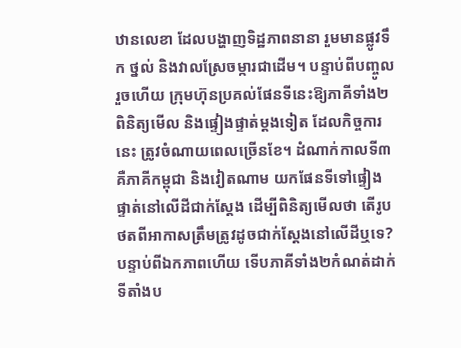ឋានលេខា ដែលបង្ហាញទិដ្ឋភាពនានា រួមមានផ្លូវទឹក ថ្នល់ និងវាលស្រែចម្ការជាដើម។ បន្ទាប់ពីបញ្ចូលរួចហើយ ក្រុមហ៊ុនប្រគល់ផែនទីនេះឱ្យភាគីទាំង២ ពិនិត្យមើល និងផ្ទៀងផ្ទាត់ម្ដងទៀត ដែលកិច្ចការនេះ ត្រូវចំណាយពេលច្រើនខែ។ ដំណាក់កាលទី៣ គឺភាគីកម្ពុជា និងវៀតណាម យកផែនទីទៅផ្ទៀងផ្ទាត់នៅលើដីជាក់ស្ដែង ដើម្បីពិនិត្យមើលថា តើរូបថតពីអាកាសត្រឹមត្រូវដូចជាក់ស្ដែងនៅលើដីឬទេ? បន្ទាប់ពីឯកភាពហើយ ទើបភាគីទាំង២កំណត់ដាក់ទីតាំងប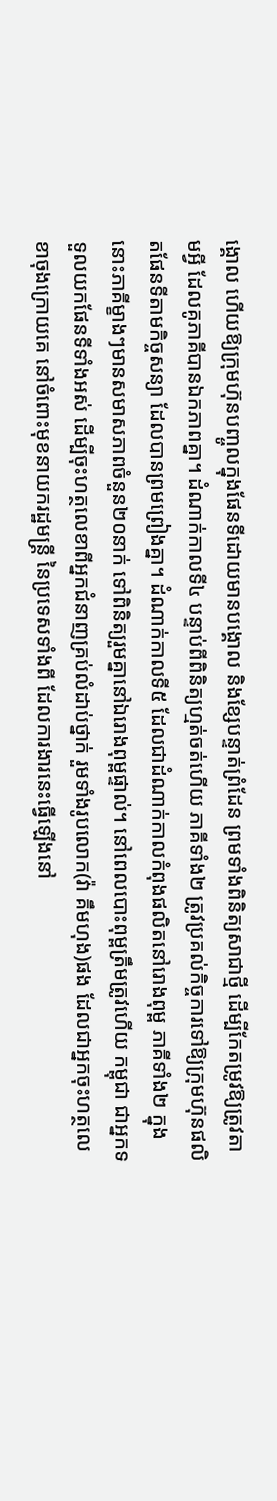ង្គោល ហើយឱ្យក្រុមហ៊ុនបញ្ចូលក្នុងផែនទីដោយមានបង្គោល និងខ្សែបន្ទាត់ព្រំដែន ព្រមទាំងពិនិត្យសាជាថ្មី ដើម្បីកែតម្រូវឱ្យត្រូវតាមអ្វី ដែលគូភាគីបានឯកភាពគ្នា។ ដំណាក់កាលទី៤ បន្ទាប់ពីពិនិត្យហ្មត់ចត់ហើយ ភាគីទាំង២ ត្រូវប្រគល់កិច្ចការទៅឱ្យក្រុមហ៊ុនផលិតផែនទីតាមកិច្ចសន្យា ដែលបានព្រមព្រៀងគ្នា។ ដំណាក់កាលទី៥ ដែលជាដំណាក់កាលកំពុងផលិតនៅរោងពុម្ព ភាគីទាំង២ ក្នុងនោះភាគីម្ខាងៗមានសមាសភាពចំនួន២០នាក់ ទៅពិនិត្យរួមគ្នានៅឯរោងពុម្ពផ្ទាល់។ នៅពេលបោះពុម្ពត្រឹមត្រូវហើយ កម្ពុជា ជាអ្នកទទួលយកផែនទីទាំងអស់ ដើម្បីចុះហត្ថលេខាពីអ្នកជំនាញគ្រប់លំដាប់ថ្នាក់ រួមទាំងរូបលោក(វ៉ា គឹមហុង)ផង ដែលជាអ្នកចុះហត្ថលេខាចុងក្រោយគេ នៅចំពោះមុខនាយករដ្ឋមន្ត្រី នៃប្រទេសទាំងពី ដែលការងារនេះធ្វើឡើងនៅ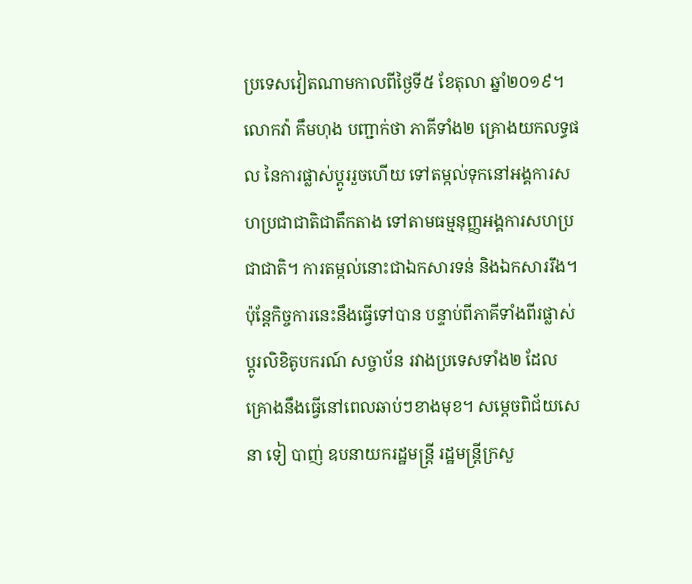ប្រទេសវៀតណាមកាលពីថ្ងៃទី៥ ខែតុលា ឆ្នាំ២០១៩។ លោកវ៉ា គឹមហុង បញ្ជាក់ថា ភាគីទាំង២ គ្រោងយកលទ្ធផល នៃការផ្លាស់ប្ដូររួចហើយ ទៅតម្កល់ទុកនៅអង្គការសហប្រជាជាតិជាតឹកតាង ទៅតាមធម្មនុញ្ញអង្គការសហប្រជាជាតិ។ ការតម្កល់នោះជាឯកសារទន់ និងឯកសាររឹង។ ប៉ុន្តែកិច្ចការនេះនឹងធ្វើទៅបាន បន្ទាប់ពីភាគីទាំងពីរផ្លាស់ប្ដូរលិខិតូបករណ៍ សច្ចាប័ន រវាងប្រទេសទាំង២ ដែលគ្រោងនឹងធ្វើនៅពេលឆាប់ៗខាងមុខ។ សម្តេចពិជ័យសេនា ទៀ បាញ់ ឧបនាយករដ្ឋមន្រ្តី រដ្ឋមន្រ្តីក្រសួ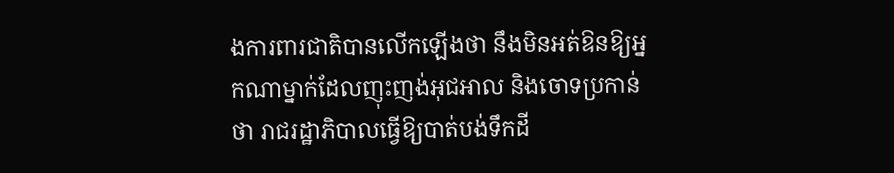ងការពារជាតិបានលើកឡើងថា នឹងមិនអត់ឱនឱ្យអ្នកណាម្នាក់ដែលញុះញង់អុជអាល និងចោទប្រកាន់ថា រាជរដ្ឋាភិបាលធ្វើឱ្យបាត់បង់ទឹកដី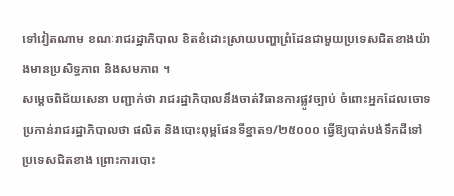ទៅវៀតណាម ខណៈរាជរដ្ឋាភិបាល ខិតខំដោះស្រាយបញ្ហាព្រំដែនជាមួយប្រទេសជិតខាងយ៉ាងមានប្រសិទ្ធភាព និងសមភាព ។
សម្តេចពិជ័យសេនា បញ្ជាក់ថា រាជរដ្ឋាភិបាលនឹងចាត់វិធានការផ្លូវច្បាប់ ចំពោះអ្នកដែលចោទប្រកាន់រាជរដ្ឋាភិបាលថា ផលិត និងបោះពុម្ពផែនទីខ្នាត១/២៥០០០ ធ្វើឱ្យបាត់បង់ទឹកដីទៅប្រទេសជិតខាង ព្រោះការបោះ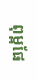ពុម្ពផែ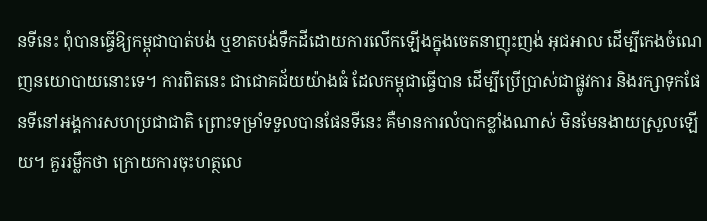នទីនេះ ពុំបានធ្វើឱ្យកម្ពុជាបាត់បង់ ឬខាតបង់ទឹកដីដោយការលើកឡើងក្នុងចេតនាញុះញង់ អុជអាល ដើម្បីកេងចំណេញនយោបាយនោះទេ។ ការពិតនេះ ជាជោគជ័យយ៉ាងធំ ដែលកម្ពុជាធ្វើបាន ដើម្បីប្រើប្រាស់ជាផ្លូវការ និងរក្សាទុកផែនទីនៅអង្គការសហប្រជាជាតិ ព្រោះទម្រាំទទួលបានផែនទីនេះ គឺមានការលំបាកខ្លាំងណាស់ មិនមែនងាយស្រួលឡើយ។ គួររម្លឹកថា ក្រោយការចុះហត្ថលេ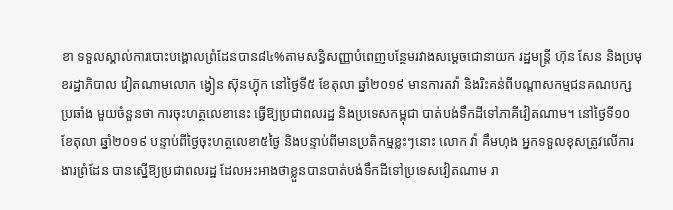ខា ទទួលស្គាល់ការបោះបង្គោលព្រំដែនបាន៨៤%តាមសន្ធិសញ្ញាបំពេញបន្ថែមរវាងសម្តេចជោនាយក រដ្ឋមន្រ្តី ហ៊ុន សែន និងប្រមុខរដ្ឋាភិបាល វៀតណាមលោក ង្វៀន ស៊ុនហ៊្វុក នៅថ្ងៃទី៥ ខែតុលា ឆ្នាំ២០១៩ មានការតវ៉ា និងរិះគន់ពីបណ្តាសកម្មជនគណបក្សប្រឆាំង មួយចំនួនថា ការចុះហត្ថលេខានេះ ធ្វើឱ្យប្រជាពលរដ្ឋ និងប្រទេសកម្ពុជា បាត់បង់ទឹកដីទៅភាគីវៀតណាម។ នៅថ្ងៃទី១០ ខែតុលា ឆ្នាំ២០១៩ បន្ទាប់ពីថ្ងៃចុះហត្ថលេខា៥ថ្ងៃ និងបន្ទាប់ពីមានប្រតិកម្មខ្លះៗនោះ លោក វ៉ា គឹមហុង អ្នកទទួលខុសត្រូវលើការងារព្រំដែន បានស្នើឱ្យប្រជាពលរដ្ឋ ដែលអះអាងថាខ្លួនបានបាត់បង់ទឹកដីទៅប្រទេសវៀតណាម រា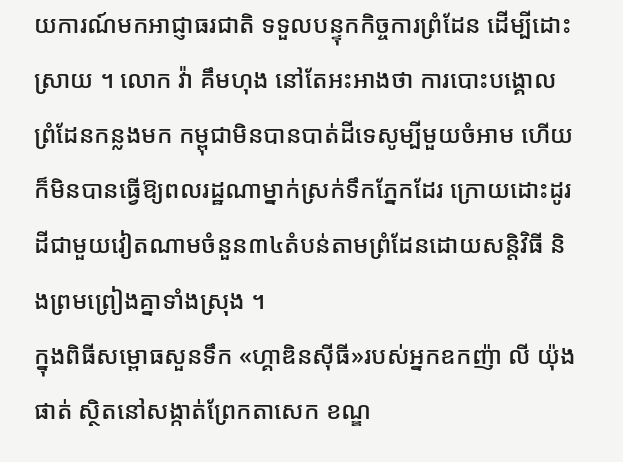យការណ៍មកអាជ្ញាធរជាតិ ទទួលបន្ទុកកិច្ចការព្រំដែន ដើម្បីដោះស្រាយ ។ លោក វ៉ា គឹមហុង នៅតែអះអាងថា ការបោះបង្គោលព្រំដែនកន្លងមក កម្ពុជាមិនបានបាត់ដីទេសូម្បីមួយចំអាម ហើយក៏មិនបានធ្វើឱ្យពលរដ្ឋណាម្នាក់ស្រក់ទឹកភ្នែកដែរ ក្រោយដោះដូរដីជាមួយវៀតណាមចំនួន៣៤តំបន់តាមព្រំដែនដោយសន្តិវិធី និងព្រមព្រៀងគ្នាទាំងស្រុង ។
ក្នុងពិធីសម្ពោធសួនទឹក «ហ្គាឌិនស៊ីធី»របស់អ្នកឧកញ៉ា លី យ៉ុងផាត់ ស្ថិតនៅសង្កាត់ព្រែកតាសេក ខណ្ឌ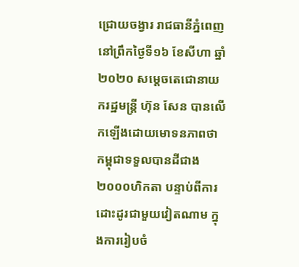ជ្រោយចង្វារ រាជធានីភ្នំពេញ នៅព្រឹកថ្ងៃទី១៦ ខែសីហា ឆ្នាំ២០២០ សម្តេចតេជោនាយករដ្ឋមន្ត្រី ហ៊ុន សែន បានលើកឡើងដោយមោទនភាពថា កម្ពុជាទទួលបានដីជាង២០០០ហិកតា បន្ទាប់ពីការដោះដូរជាមួយវៀតណាម ក្នុងការរៀបចំ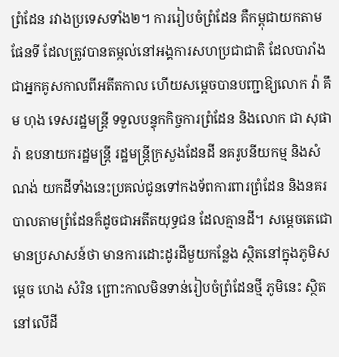ព្រំដែន រវាងប្រទេសទាំង២។ ការរៀបចំព្រំដែន គឺកម្ពុជាយកតាមផែនទី ដែលត្រូវបានតម្កល់នៅអង្គការសហប្រជាជាតិ ដែលបារាំងជាអ្នកគូសកាលពីអតីតកាល ហើយសម្តេចបានបញ្ជាឱ្យលោក វ៉ា គឹម ហុង ទេសរដ្ឋមន្រ្តី ទទួលបន្ទុកកិច្ចការព្រំដែន និងលោក ជា សុផារ៉ា ឧបនាយករដ្ឋមន្រ្តី រដ្ឋមន្រ្តីក្រសួងដែនដី នគរូបនីយកម្ម និងសំណង់ យកដីទាំងនេះប្រគល់ជូនទៅកងទ័ពការពារព្រំដែន និងនគរបាលតាមព្រំដែនក៏ដូចជាអតីតយុទ្ធជន ដែលគ្មានដី។ សម្តេចតេជោ មានប្រសាសន៍ថា មានការដោះដូរដីមួយកន្លែង ស្ថិតនៅក្នុងភូមិសម្តេច ហេង សំរិន ព្រោះកាលមិនទាន់រៀបចំព្រំដែនថ្មី ភូមិនេះ ស្ថិតនៅលើដី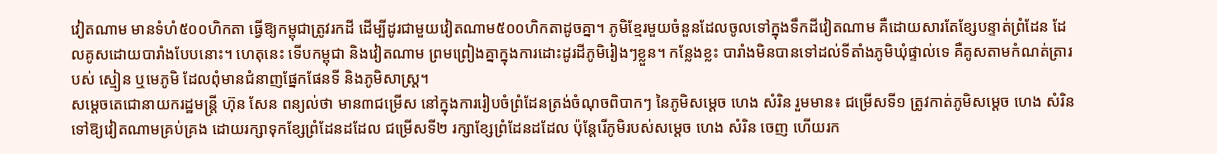វៀតណាម មានទំហំ៥០០ហិកតា ធ្វើឱ្យកម្ពុជាត្រូវរកដី ដើម្បីដូរជាមួយវៀតណាម៥០០ហិកតាដូចគ្នា។ ភូមិខ្មែរមួយចំនួនដែលចូលទៅក្នុងទឹកដីវៀតណាម គឺដោយសារតែខ្សែបន្ទាត់ព្រំដែន ដែលគូសដោយបារាំងបែបនោះ។ ហេតុនេះ ទើបកម្ពុជា និងវៀតណាម ព្រមព្រៀងគ្នាក្នុងការដោះដូរដីភូមិរៀងៗខ្លួន។ កន្លែងខ្លះ បារាំងមិនបានទៅដល់ទីតាំងភូមិឃុំផ្ទាល់ទេ គឺគូសតាមកំណត់ត្រារបស់ ស្មៀន ឬមេភូមិ ដែលពុំមានជំនាញផ្នែកផែនទី និងភូមិសាស្រ្ត។
សម្តេចតេជោនាយករដ្ឋមន្ត្រី ហ៊ុន សែន ពន្យល់ថា មាន៣ជម្រើស នៅក្នុងការរៀបចំព្រំដែនត្រង់ចំណុចពិបាកៗ នៃភូមិសម្តេច ហេង សំរិន រួមមាន៖ ជម្រើសទី១ ត្រូវកាត់ភូមិសម្តេច ហេង សំរិន ទៅឱ្យវៀតណាមគ្រប់គ្រង ដោយរក្សាទុកខ្សែព្រំដែនដដែល ជម្រើសទី២ រក្សាខ្សែព្រំដែនដដែល ប៉ុន្តែរើភូមិរបស់សម្តេច ហេង សំរិន ចេញ ហើយរក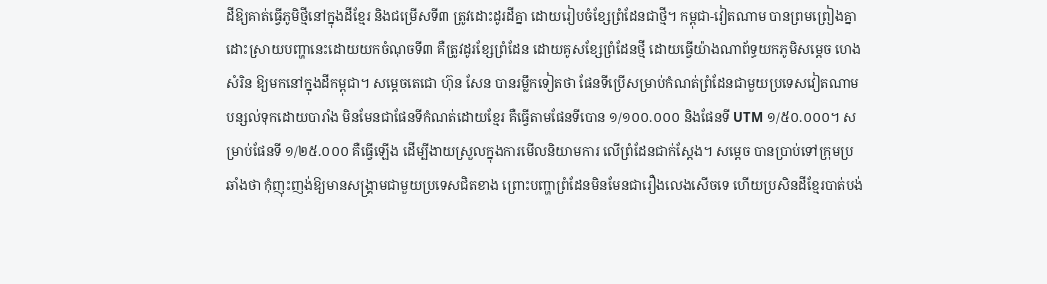ដីឱ្យគាត់ធ្វើភូមិថ្មីនៅក្នុងដីខ្មែរ និងជម្រើសទី៣ ត្រូវដោះដូរដីគ្នា ដោយរៀបចំខ្សែព្រំដែនជាថ្មី។ កម្ពុជា-វៀតណាម បានព្រមព្រៀងគ្នា ដោះស្រាយបញ្ហានេះដោយយកចំណុចទី៣ គឺត្រូវដូរខ្សែព្រំដែន ដោយគូសខ្សែព្រំដែនថ្មី ដោយធ្វើយ៉ាងណាព័ទ្ធយកភូមិសម្តេច ហេង សំរិន ឱ្យមកនៅក្នុងដីកម្ពុជា។ សម្តេចតេជោ ហ៊ុន សែន បានរម្លឹកទៀតថា ផែនទីប្រើសម្រាប់កំណត់ព្រំដែនជាមួយប្រទេសវៀតណាម បន្សល់ទុកដោយបារាំង មិនមែនជាផែនទីកំណត់ដោយខ្មែរ គឺធ្វើតាមផែនទីបោន ១/១០០.០០០ និងផែនទី UTM ១/៥០.០០០។ សម្រាប់ផែនទី ១/២៥.០០០ គឺធ្វើឡើង ដើម្បីងាយស្រួលក្នុងការមើលនិយាមការ លើព្រំដែនជាក់ស្តែង។ សម្តេច បានប្រាប់ទៅក្រុមប្រឆាំងថា កុំញុះញង់ឱ្យមានសង្គ្រាមជាមួយប្រទេសជិតខាង ព្រោះបញ្ហាព្រំដែនមិនមែនជារឿងលេងសើចទេ ហើយប្រសិនដីខ្មែរបាត់បង់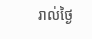រាល់ថ្ងៃ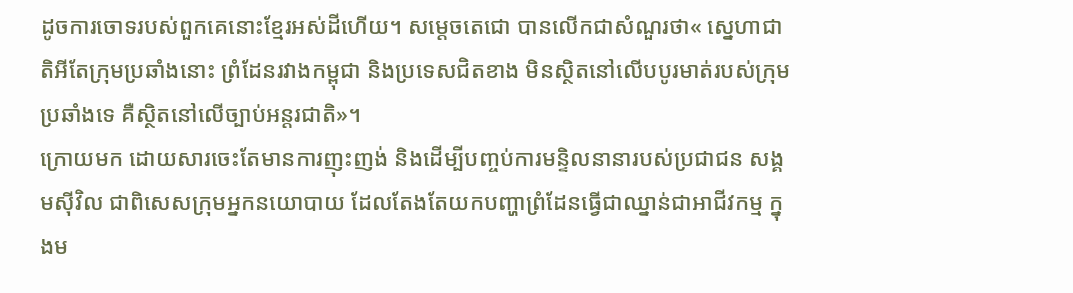ដូចការចោទរបស់ពួកគេនោះខ្មែរអស់ដីហើយ។ សម្តេចតេជោ បានលើកជាសំណួរថា« ស្នេហាជាតិអីតែក្រុមប្រឆាំងនោះ ព្រំដែនរវាងកម្ពុជា និងប្រទេសជិតខាង មិនស្ថិតនៅលើបបូរមាត់របស់ក្រុមប្រឆាំងទេ គឺស្ថិតនៅលើច្បាប់អន្តរជាតិ»។
ក្រោយមក ដោយសារចេះតែមានការញុះញង់ និងដើម្បីបញ្ចប់ការមន្ទិលនានារបស់ប្រជាជន សង្គមស៊ីវិល ជាពិសេសក្រុមអ្នកនយោបាយ ដែលតែងតែយកបញ្ហាព្រំដែនធ្វើជាឈ្នាន់ជាអាជីវកម្ម ក្នុងម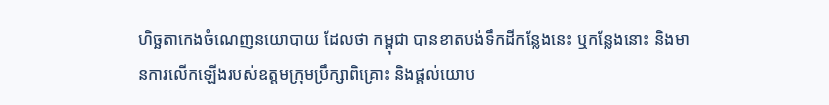ហិច្ឆតាកេងចំណេញនយោបាយ ដែលថា កម្ពុជា បានខាតបង់ទឹកដីកន្លែងនេះ ឬកន្លែងនោះ និងមានការលើកឡើងរបស់ឧត្តមក្រុមប្រឹក្សាពិគ្រោះ និងផ្តល់យោប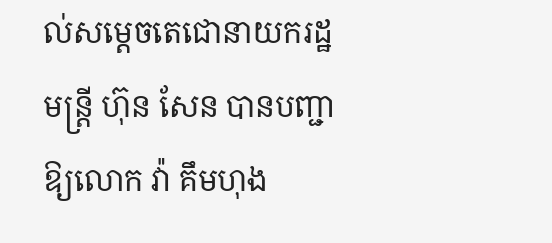ល់សម្តេចតេជោនាយករដ្ឋមន្រ្តី ហ៊ុន សែន បានបញ្ជាឱ្យលោក វ៉ា គឹមហុង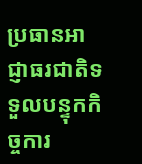ប្រធានអាជ្ញាធរជាតិទទួលបន្ទុកកិច្ចការ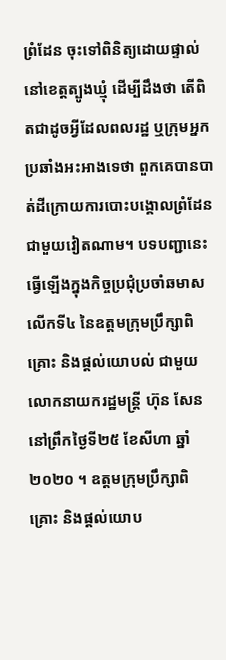ព្រំដែន ចុះទៅពិនិត្យដោយផ្ទាល់នៅខេត្តត្បូងឃ្មុំ ដើម្បីដឹងថា តើពិតជាដូចអ្វីដែលពលរដ្ឋ ឬក្រុមអ្នកប្រឆាំងអះអាងទេថា ពួកគេបានបាត់ដីក្រោយការបោះបង្គោលព្រំដែនជាមួយវៀតណាម។ បទបញ្ជានេះធ្វើឡើងក្នុងកិច្ចប្រជុំប្រចាំឆមាសលើកទី៤ នៃឧត្តមក្រុមប្រឹក្សាពិគ្រោះ និងផ្តល់យោបល់ ជាមួយលោកនាយករដ្ឋមន្ត្រី ហ៊ុន សែន នៅព្រឹកថ្ងៃទី២៥ ខែសីហា ឆ្នាំ២០២០ ។ ឧត្តមក្រុមប្រឹក្សាពិគ្រោះ និងផ្តល់យោប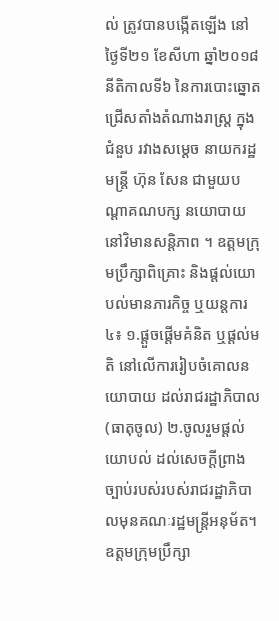ល់ ត្រូវបានបង្កើតឡើង នៅថ្ងៃទី២១ ខែសីហា ឆ្នាំ២០១៨ នីតិកាលទី៦ នៃការបោះឆ្នោតជ្រើសតាំងតំណាងរាស្រ្ត ក្នុងជំនួប រវាងសម្តេច នាយករដ្ឋមន្រ្តី ហ៊ុន សែន ជាមួយបណ្តាគណបក្ស នយោបាយ នៅវិមានសន្តិភាព ។ ឧត្តមក្រុមប្រឹក្សាពិគ្រោះ និងផ្តល់យោបល់មានភារកិច្ច ឬយន្តការ៤៖ ១.ផ្តួចផ្តើមគំនិត ឬផ្តល់មតិ នៅលើការរៀបចំគោលនយោបាយ ដល់រាជរដ្ឋាភិបាល(ធាតុចូល) ២.ចូលរួមផ្តល់យោបល់ ដល់សេចក្តីព្រាងច្បាប់របស់របស់រាជរដ្ឋាភិបាលមុនគណៈរដ្ឋមន្ត្រីអនុម័ត។ ឧត្តមក្រុមប្រឹក្សា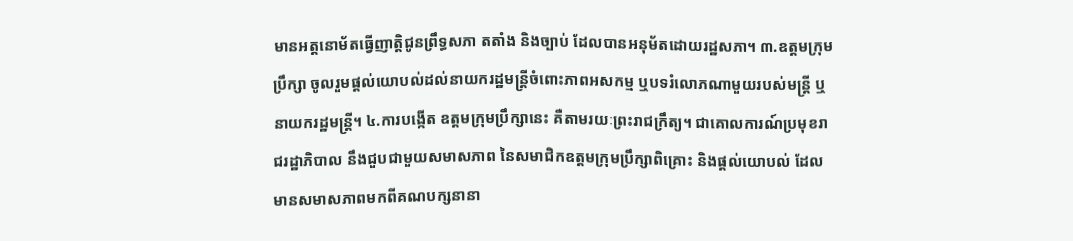មានអត្តនោម័តធ្វើញាត្តិជូនព្រឹទ្ធសភា តតាំង និងច្បាប់ ដែលបានអនុម័តដោយរដ្ឋសភា។ ៣.ឧត្តមក្រុមប្រឹក្សា ចូលរួមផ្តល់យោបល់ដល់នាយករដ្ឋមន្ត្រីចំពោះភាពអសកម្ម ឬបទរំលោភណាមួយរបស់មន្ត្រី ឬនាយករដ្ឋមន្ត្រី។ ៤.ការបង្កើត ឧត្តមក្រុមប្រឹក្សានេះ គឺតាមរយៈព្រះរាជក្រឹត្យ។ ជាគោលការណ៍ប្រមុខរាជរដ្ឋាភិបាល នឹងជួបជាមួយសមាសភាព នៃសមាជិកឧត្តមក្រុមប្រឹក្សាពិគ្រោះ និងផ្តល់យោបល់ ដែលមានសមាសភាពមកពីគណបក្សនានា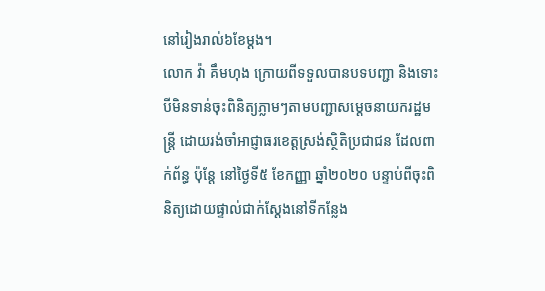នៅរៀងរាល់៦ខែម្ដង។
លោក វ៉ា គឹមហុង ក្រោយពីទទួលបានបទបញ្ជា និងទោះបីមិនទាន់ចុះពិនិត្យភ្លាមៗតាមបញ្ជាសម្តេចនាយករដ្ឋមន្រ្តី ដោយរង់ចាំអាជ្ញាធរខេត្តស្រង់ស្ថិតិប្រជាជន ដែលពាក់ព័ន្ធ ប៉ុន្តែ នៅថ្ងៃទី៥ ខែកញ្ញា ឆ្នាំ២០២០ បន្ទាប់ពីចុះពិនិត្យដោយផ្ទាល់ជាក់ស្តែងនៅទីកន្លែង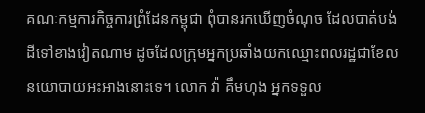គណៈកម្មការកិច្ចការព្រំដែនកម្ពុជា ពុំបានរកឃើញចំណុច ដែលបាត់បង់ដីទៅខាងវៀតណាម ដូចដែលក្រុមអ្នកប្រឆាំងយកឈ្មោះពលរដ្ឋជាខែលនយោបាយអះអាងនោះទេ។ លោក វ៉ា គឹមហុង អ្នកទទួល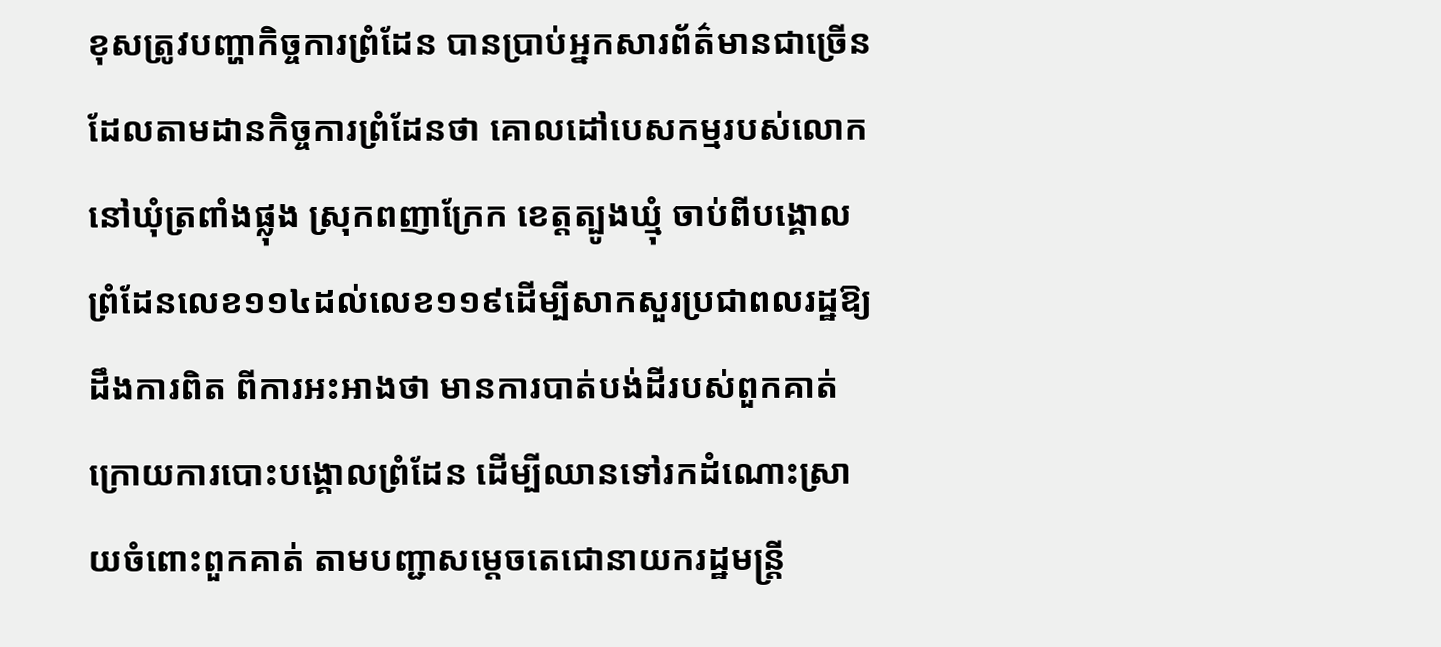ខុសត្រូវបញ្ហាកិច្ចការព្រំដែន បានប្រាប់អ្នកសារព័ត៌មានជាច្រើនដែលតាមដានកិច្ចការព្រំដែនថា គោលដៅបេសកម្មរបស់លោកនៅឃុំត្រពាំងផ្លុង ស្រុកពញាក្រែក ខេត្តត្បូងឃ្មុំ ចាប់ពីបង្គោលព្រំដែនលេខ១១៤ដល់លេខ១១៩ដើម្បីសាកសួរប្រជាពលរដ្ឋឱ្យដឹងការពិត ពីការអះអាងថា មានការបាត់បង់ដីរបស់ពួកគាត់ ក្រោយការបោះបង្គោលព្រំដែន ដើម្បីឈានទៅរកដំណោះស្រាយចំពោះពួកគាត់ តាមបញ្ជាសម្តេចតេជោនាយករដ្ឋមន្រ្តី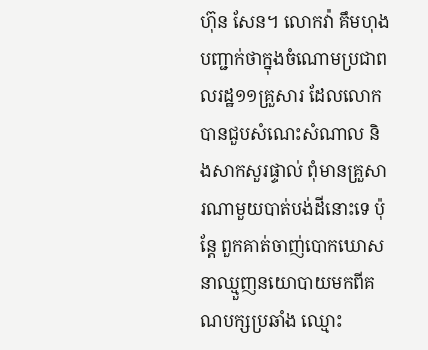ហ៊ុន សែន។ លោកវ៉ា គឹមហុង បញ្ជាក់ថាក្នុងចំណោមប្រជាពលរដ្ឋ១១គ្រួសារ ដែលលោកបានជួបសំណេះសំណាល និងសាកសួរផ្ទាល់ ពុំមានគ្រួសារណាមួយបាត់បង់ដីនោះទេ ប៉ុន្តែ ពួកគាត់ចាញ់បោកឃោសនាឈ្មួញនយោបាយមកពីគណបក្សប្រឆាំង ឈ្មោះ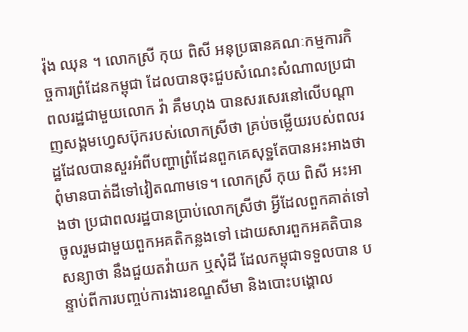រ៉ុង ឈុន ។ លោកស្រី កុយ ពិសី អនុប្រធានគណៈកម្មការកិច្ចការព្រំដែនកម្ពុជា ដែលបានចុះជួបសំណេះសំណាលប្រជាពលរដ្ឋជាមួយលោក វ៉ា គឹមហុង បានសរសេរនៅលើបណ្តាញសង្គមហ្វេសប៊ុករបស់លោកស្រីថា គ្រប់ចម្លើយរបស់ពលរដ្ឋដែលបានសួរអំពីបញ្ហាព្រំដែនពួកគេសុទ្ឋតែបានអះអាងថា ពុំមានបាត់ដីទៅវៀតណាមទេ។ លោកស្រី កុយ ពិសី អះអាងថា ប្រជាពលរដ្ឋបានប្រាប់លោកស្រីថា អ្វីដែលពួកគាត់ទៅចូលរួមជាមួយពួកអគតិកន្លងទៅ ដោយសារពួកអគតិបានសន្យាថា នឹងជួយតវ៉ាយក ឬសុំដី ដែលកម្ពុជាទទួលបាន បន្ទាប់ពីការបញ្ចប់ការងារខណ្ឌសីមា និងបោះបង្គោល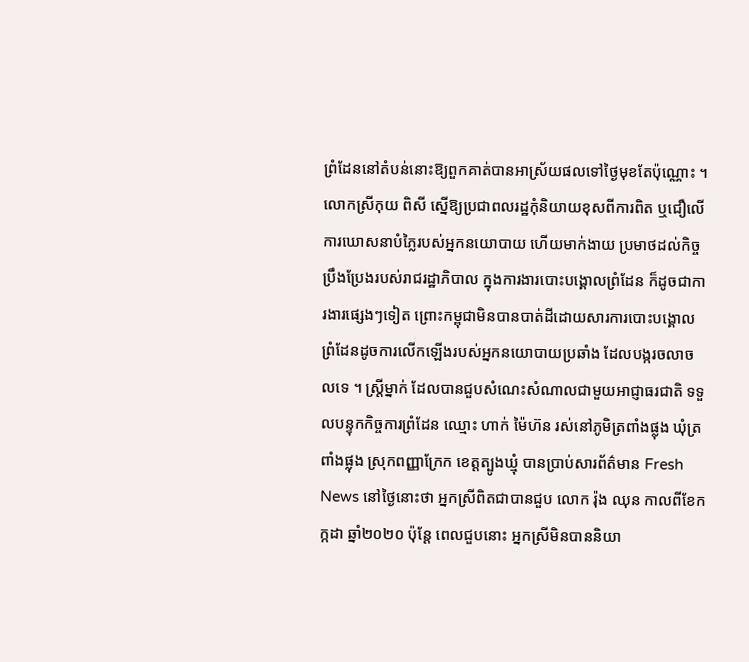ព្រំដែននៅតំបន់នោះឱ្យពួកគាត់បានអាស្រ័យផលទៅថ្ងៃមុខតែប៉ុណ្ណោះ ។
លោកស្រីកុយ ពិសី ស្នើឱ្យប្រជាពលរដ្ឋកុំនិយាយខុសពីការពិត ឬជឿលើការឃោសនាបំភ្លៃរបស់អ្នកនយោបាយ ហើយមាក់ងាយ ប្រមាថដល់កិច្ចប្រឹងប្រែងរបស់រាជរដ្ឋាភិបាល ក្នុងការងារបោះបង្គោលព្រំដែន ក៏ដូចជាការងារផ្សេងៗទៀត ព្រោះកម្ពុជាមិនបានបាត់ដីដោយសារការបោះបង្គោលព្រំដែនដូចការលើកឡើងរបស់អ្នកនយោបាយប្រឆាំង ដែលបង្ករចលាចលទេ ។ ស្រី្តម្នាក់ ដែលបានជួបសំណេះសំណាលជាមួយអាជ្ញាធរជាតិ ទទួលបន្ទុកកិច្ចការព្រំដែន ឈ្មោះ ហាក់ ម៉ៃហ៊ន រស់នៅភូមិត្រពាំងផ្លុង ឃុំត្រពាំងផ្លុង ស្រុកពញ្ញាក្រែក ខេត្តត្បូងឃ្មុំ បានប្រាប់សារព័ត៌មាន Fresh News នៅថ្ងៃនោះថា អ្នកស្រីពិតជាបានជួប លោក រ៉ុង ឈុន កាលពីខែកក្កដា ឆ្នាំ២០២០ ប៉ុន្តែ ពេលជួបនោះ អ្នកស្រីមិនបាននិយា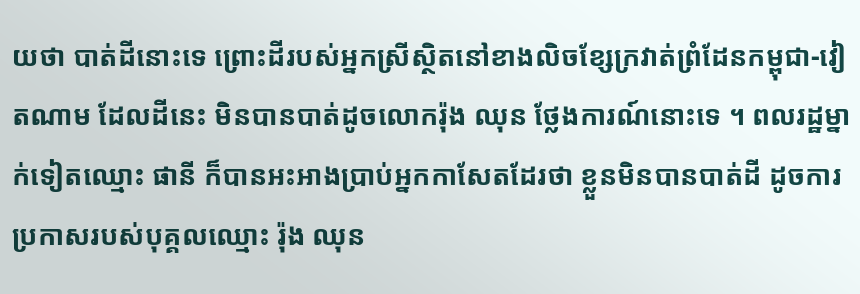យថា បាត់ដីនោះទេ ព្រោះដីរបស់អ្នកស្រីស្ថិតនៅខាងលិចខ្សែក្រវាត់ព្រំដែនកម្ពុជា-វៀតណាម ដែលដីនេះ មិនបានបាត់ដូចលោករ៉ុង ឈុន ថ្លែងការណ៍នោះទេ ។ ពលរដ្ឋម្នាក់ទៀតឈ្មោះ ផានី ក៏បានអះអាងប្រាប់អ្នកកាសែតដែរថា ខ្លួនមិនបានបាត់ដី ដូចការប្រកាសរបស់បុគ្គលឈ្មោះ រ៉ុង ឈុន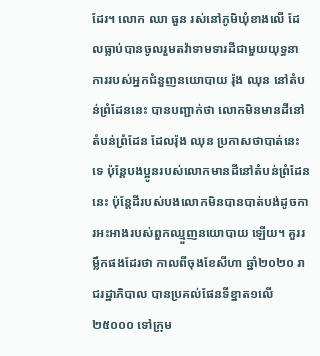ដែរ។ លោក ឈា ធួន រស់នៅភូមិឃុំខាងលើ ដែលធ្លាប់បានចូលរួមតវ៉ាទាមទារដីជាមួយយុទ្ធនាការរបស់អ្នកជំនួញនយោបាយ រ៉ុង ឈុន នៅតំបន់ព្រំដែននេះ បានបញ្ជាក់ថា លោកមិនមានដីនៅតំបន់ព្រំដែន ដែលរ៉ុង ឈុន ប្រកាសថាបាត់នេះទេ ប៉ុន្តែបងប្អូនរបស់លោកមានដីនៅតំបន់ព្រំដែននេះ ប៉ុន្តែដីរបស់បងលោកមិនបានបាត់បង់ដូចការអះអាងរបស់ពួកឈ្មួញនយោបាយ ឡើយ។ គួររម្លឹកផងដែរថា កាលពីចុងខែសីហា ឆ្នាំ២០២០ រាជរដ្ឋាភិបាល បានប្រគល់ផែនទីខ្នាត១លើ២៥០០០ ទៅក្រុម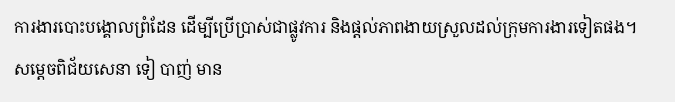ការងារបោះបង្គោលព្រំដែន ដើម្បីប្រើប្រាស់ជាផ្លូវការ និងផ្តល់ភាពងាយស្រួលដល់ក្រុមការងារទៀតផង។
សម្តេចពិជ័យសេនា ទៀ បាញ់ មាន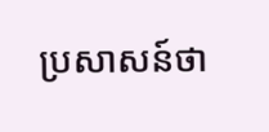ប្រសាសន៍ថា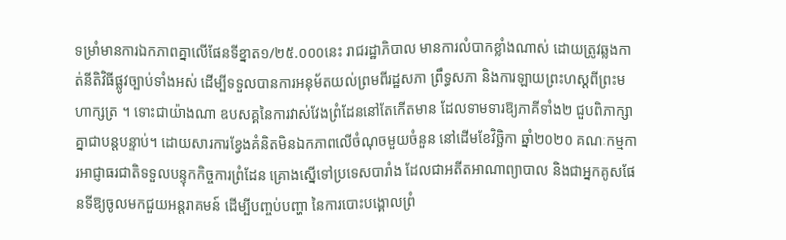ទម្រាំមានការឯកភាពគ្នាលើផែនទីខ្នាត១/២៥.០០០នេះ រាជរដ្ឋាភិបាល មានការលំបាកខ្លាំងណាស់ ដោយត្រូវឆ្លងកាត់នីតិវិធីផ្លូវច្បាប់ទាំងអស់ ដើម្បីទទួលបានការអនុម័តយល់ព្រមពីរដ្ឋសភា ព្រឹទ្ធសភា និងការឡាយព្រះហស្តពីព្រះមហាក្សត្រ ។ ទោះជាយ៉ាងណា ឧបសគ្គនៃការវាស់វែងព្រំដែននៅតែកើតមាន ដែលទាមទារឱ្យភាគីទាំង២ ជួបពិភាក្សាគ្នាជាបន្តបន្ទាប់។ ដោយសារការខ្វែងគំនិតមិនឯកភាពលើចំណុចមួយចំនួន នៅដើមខែវិច្ឆិកា ឆ្នាំ២០២០ គណៈកម្មការអាជ្ញាធរជាតិទទួលបន្ទុកកិច្ចការព្រំដែន គ្រោងស្នើទៅប្រទេសបារាំង ដែលជាអតីតអាណាព្យាបាល និងជាអ្នកគូសផែនទីឱ្យចូលមកជួយអន្តរាគមន៍ ដើម្បីបញ្ចប់បញ្ហា នៃការបោះបង្គោលព្រំ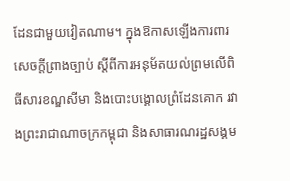ដែនជាមួយវៀតណាម។ ក្នុងឱកាសឡើងការពារសេចក្តីព្រាងច្បាប់ ស្តីពីការអនុម័តយល់ព្រមលើពិធីសារខណ្ឌសីមា និងបោះបង្គោលព្រំដែនគោក រវាងព្រះរាជាណាចក្រកម្ពុជា និងសាធារណរដ្ឋសង្គម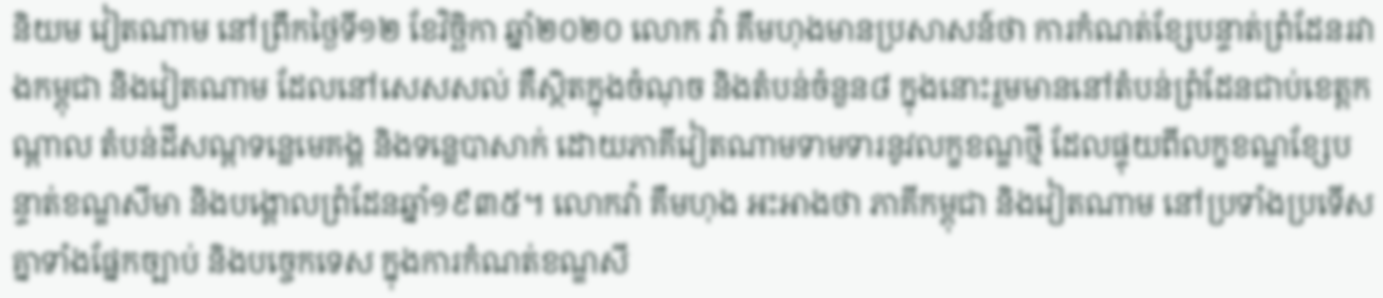និយម វៀតណាម នៅព្រឹកថ្ងៃទី១២ ខែវិច្ឆិកា ឆ្នាំ២០២០ លោក វ៉ា គឹមហុងមានប្រសាសន៍ថា ការកំណត់ខ្សែបន្ទាត់ព្រំដែនរវាងកម្ពុជា និងវៀតណាម ដែលនៅសេសសល់ គឺស្ថិតក្នុងចំណុច និងតំបន់ចំនួន៨ ក្នុងនោះរួមមាននៅតំបន់ព្រំដែនជាប់ខេត្តកណ្តាល តំបន់ដីសណ្តទន្លេមេគង្គ និងទន្លេបាសាក់ ដោយភាគីវៀតណាមទាមទារនូវលក្ខខណ្ឌថ្មី ដែលផ្ទុយពីលក្ខខណ្ឌខ្សែបន្ទាត់ខណ្ឌសីមា និងបង្គោលព្រំដែនឆ្នាំ១៩៣៥។ លោកវ៉ា គឹមហុង អះអាងថា ភាគីកម្ពុជា និងវៀតណាម នៅប្រទាំងប្រទើសគ្នាទាំងផ្នែកច្បាប់ និងបច្ចេកទេស ក្នុងការកំណត់ខណ្ឌសី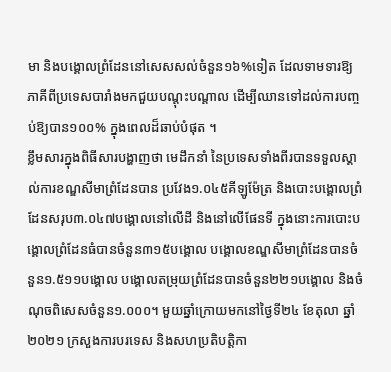មា និងបង្គោលព្រំដែននៅសេសសល់ចំនួន១៦%ទៀត ដែលទាមទារឱ្យភាគីពីប្រទេសបារាំងមកជួយបណ្តុះបណ្តាល ដើម្បីឈានទៅដល់ការបញ្ចប់ឱ្យបាន១០០% ក្នុងពេលដ៏ឆាប់បំផុត ។
ខ្លឹមសារក្នុងពិធីសារបង្ហាញថា មេដឹកនាំ នៃប្រទេសទាំងពីរបានទទួលស្គាល់ការខណ្ឌសីមាព្រំដែនបាន ប្រវែង១.០៤៥គីឡូម៉ែត្រ និងបោះបង្គោលព្រំដែនសរុប៣.០៤៧បង្គោលនៅលើដី និងនៅលើផែនទី ក្នុងនោះការបោះបង្គោលព្រំដែនធំបានចំនួន៣១៥បង្គោល បង្គោលខណ្ឌសីមាព្រំដែនបានចំនួន១.៥១១បង្គោល បង្គោលតម្រុយព្រំដែនបានចំនួន២២១បង្គោល និងចំណុចពិសេសចំនួន១.០០០។ មួយឆ្នាំក្រោយមកនៅថ្ងៃទី២៤ ខែតុលា ឆ្នាំ២០២១ ក្រសួងការបរទេស និងសហប្រតិបត្តិកា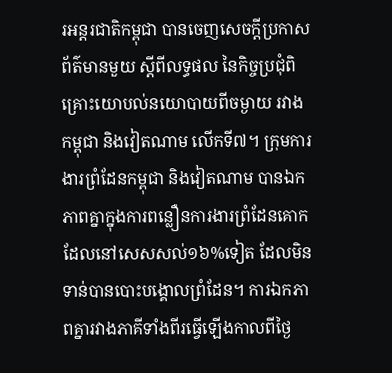រអន្តរជាតិកម្ពុជា បានចេញសេចក្តីប្រកាសព័ត៌មានមួយ ស្ដីពីលទ្ធផល នៃកិច្ចប្រជុំពិគ្រោះយោបល់នយោបាយពីចម្ងាយ រវាងកម្ពុជា និងវៀតណាម លើកទី៧។ ក្រុមការងារព្រំដែនកម្ពុជា និងវៀតណាម បានឯកភាពគ្នាក្នុងការពន្លឿនការងារព្រំដែនគោក ដែលនៅសេសសល់១៦%ទៀត ដែលមិនទាន់បានបោះបង្គោលព្រំដែន។ ការឯកភាពគ្នារវាងភាគីទាំងពីរធ្វើឡើងកាលពីថ្ងៃ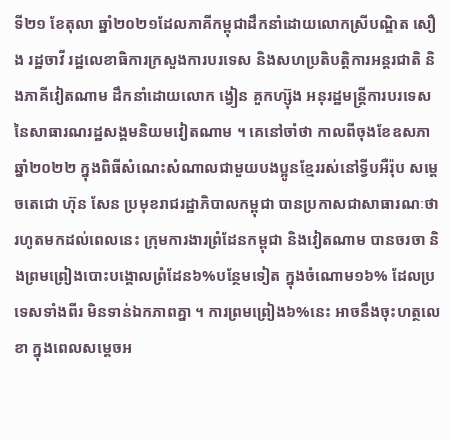ទី២១ ខែតុលា ឆ្នាំ២០២១ដែលភាគីកម្ពុជាដឹកនាំដោយលោកស្រីបណ្ឌិត សឿង រដ្ឋចាវី រដ្ឋលេខាធិការក្រសួងការបរទេស និងសហប្រតិបត្តិការអន្តរជាតិ និងភាគីវៀតណាម ដឹកនាំដោយលោក ង្វៀន គួកហ្ស៊ុង អនុរដ្ឋមន្ត្រីការបរទេស នៃសាធារណរដ្ឋសង្គមនិយមវៀតណាម ។ គេនៅចាំថា កាលពីចុងខែឧសភា ឆ្នាំ២០២២ ក្នុងពិធីសំណេះសំណាលជាមួយបងប្អូនខ្មែររស់នៅទ្វីបអឺរ៉ុប សម្តេចតេជោ ហ៊ុន សែន ប្រមុខរាជរដ្ឋាភិបាលកម្ពុជា បានប្រកាសជាសាធារណៈថា រហូតមកដល់ពេលនេះ ក្រុមការងារព្រំដែនកម្ពុជា និងវៀតណាម បានចរចា និងព្រមព្រៀងបោះបង្គោលព្រំដែន៦%បន្ថែមទៀត ក្នុងចំណោម១៦% ដែលប្រទេសទាំងពីរ មិនទាន់ឯកភាពគ្នា ។ ការព្រមព្រៀង៦%នេះ អាចនឹងចុះហត្ថលេខា ក្នុងពេលសម្តេចអ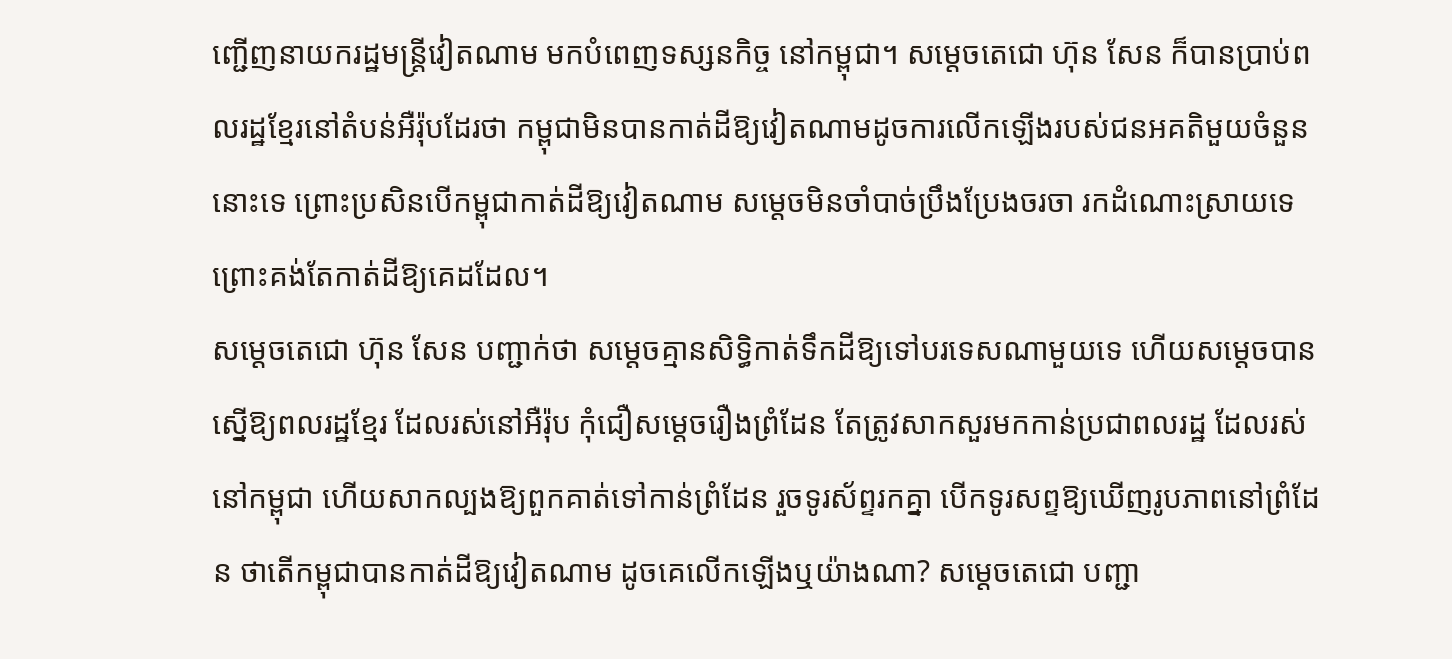ញ្ជើញនាយករដ្ឋមន្ត្រីវៀតណាម មកបំពេញទស្សនកិច្ច នៅកម្ពុជា។ សម្តេចតេជោ ហ៊ុន សែន ក៏បានប្រាប់ពលរដ្ឋខ្មែរនៅតំបន់អឺរ៉ុបដែរថា កម្ពុជាមិនបានកាត់ដីឱ្យវៀតណាមដូចការលើកឡើងរបស់ជនអគតិមួយចំនួននោះទេ ព្រោះប្រសិនបើកម្ពុជាកាត់ដីឱ្យវៀតណាម សម្តេចមិនចាំបាច់ប្រឹងប្រែងចរចា រកដំណោះស្រាយទេ ព្រោះគង់តែកាត់ដីឱ្យគេដដែល។
សម្តេចតេជោ ហ៊ុន សែន បញ្ជាក់ថា សម្តេចគ្មានសិទ្ធិកាត់ទឹកដីឱ្យទៅបរទេសណាមួយទេ ហើយសម្តេចបានស្នើឱ្យពលរដ្ឋខ្មែរ ដែលរស់នៅអឺរ៉ុប កុំជឿសម្តេចរឿងព្រំដែន តែត្រូវសាកសួរមកកាន់ប្រជាពលរដ្ឋ ដែលរស់នៅកម្ពុជា ហើយសាកល្បងឱ្យពួកគាត់ទៅកាន់ព្រំដែន រួចទូរស័ព្ទរកគ្នា បើកទូរសព្ទឱ្យឃើញរូបភាពនៅព្រំដែន ថាតើកម្ពុជាបានកាត់ដីឱ្យវៀតណាម ដូចគេលើកឡើងឬយ៉ាងណា? សម្តេចតេជោ បញ្ជា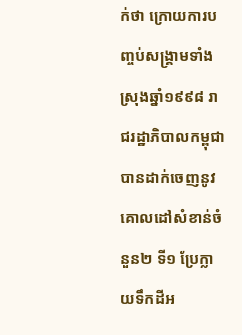ក់ថា ក្រោយការបញ្ចប់សង្គ្រាមទាំងស្រុងឆ្នាំ១៩៩៨ រាជរដ្ឋាភិបាលកម្ពុជាបានដាក់ចេញនូវគោលដៅសំខាន់ចំនួន២ ទី១ ប្រែក្លាយទឹកដីអ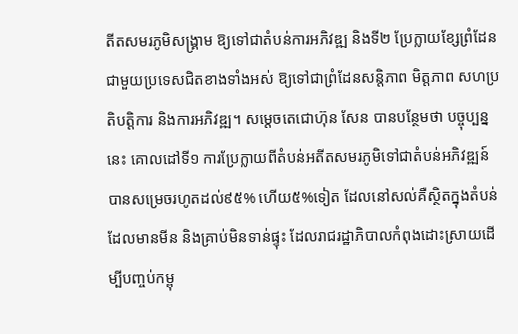តីតសមរភូមិសង្គ្រាម ឱ្យទៅជាតំបន់ការអភិវឌ្ឍ និងទី២ ប្រែក្លាយខ្សែព្រំដែនជាមួយប្រទេសជិតខាងទាំងអស់ ឱ្យទៅជាព្រំដែនសន្ដិភាព មិត្តភាព សហប្រតិបត្តិការ និងការអភិវឌ្ឍ។ សម្តេចតេជោហ៊ុន សែន បានបន្ថែមថា បច្ចុប្បន្ននេះ គោលដៅទី១ ការប្រែក្លាយពីតំបន់អតីតសមរភូមិទៅជាតំបន់អភិវឌ្ឍន៍ បានសម្រេចរហូតដល់៩៥% ហើយ៥%ទៀត ដែលនៅសល់គឺស្ថិតក្នុងតំបន់ដែលមានមីន និងគ្រាប់មិនទាន់ផ្ទុះ ដែលរាជរដ្ឋាភិបាលកំពុងដោះស្រាយដើម្បីបញ្ចប់កម្ពុ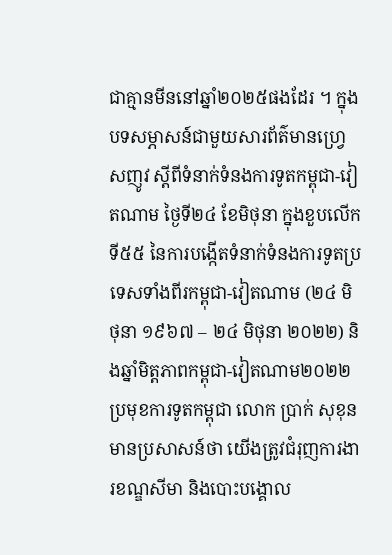ជាគ្មានមីននៅឆ្នាំ២០២៥ផងដែរ ។ ក្នុងបទសម្ភាសន៍ជាមួយសារព័ត៌មានហ្វ្រេសញូវ ស្តីពីទំនាក់ទំនងការទូតកម្ពុជា-វៀតណាម ថ្ងៃទី២៤ ខែមិថុនា ក្នុងខួបលើកទី៥៥ នៃការបង្កើតទំនាក់ទំនងការទូតប្រទេសទាំងពីរកម្ពុជា-វៀតណាម (២៤ មិថុនា ១៩៦៧ – ២៤ មិថុនា ២០២២) និងឆ្នាំមិត្តភាពកម្ពុជា-វៀតណាម២០២២ ប្រមុខការទូតកម្ពុជា លោក ប្រាក់ សុខុន មានប្រសាសន៍ថា យើងត្រូវជំរុញការងារខណ្ឌសីមា និងបោះបង្គោល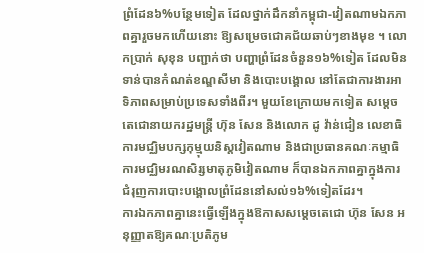ព្រំដែន៦%បន្ថែមទៀត ដែលថ្នាក់ដឹកនាំកម្ពុជា-វៀតណាមឯកភាពគ្នារួចមកហើយនោះ ឱ្យសម្រេចជោគជ័យឆាប់ៗខាងមុខ ។ លោកប្រាក់ សុខុន បញ្ជាក់ថា បញ្ហាព្រំដែនចំនួន១៦%ទៀត ដែលមិនទាន់បានកំណត់ខណ្ឌសីមា និងបោះបង្គោល នៅតែជាការងារអាទិភាពសម្រាប់ប្រទេសទាំងពីរ។ មួយខែក្រោយមកទៀត សម្ដេចតេជោនាយករដ្ឋមន្ត្រី ហ៊ុន សែន និងលោក ដូ វ៉ាន់ជៀន លេខាធិការមជ្ឈិមបក្សកុម្មុយនិស្តវៀតណាម និងជាប្រធានគណៈកម្មាធិការមជ្ឈិមរណសិរ្សមាតុភូមិវៀតណាម ក៏បានឯកភាពគ្នាក្នុងការជំរុញការបោះបង្គោលព្រំដែននៅសល់១៦%ទៀតដែរ។
ការឯកភាពគ្នានេះធ្វើឡើងក្នុងឱកាសសម្តេចតេជោ ហ៊ុន សែន អនុញ្ញាតឱ្យគណៈប្រតិភូម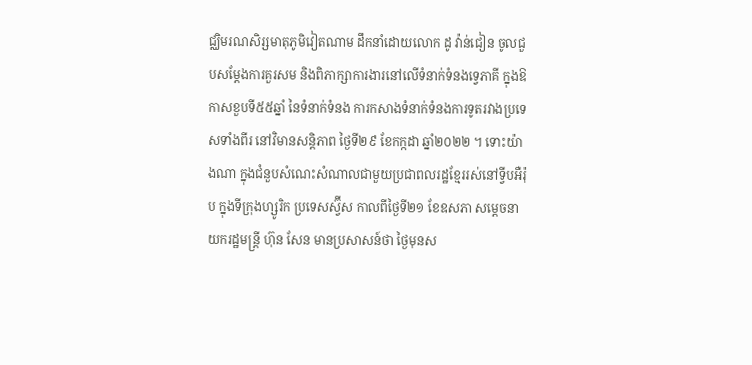ជ្ឈិមរណសិរ្សមាតុភូមិវៀតណាម ដឹកនាំដោយលោក ដូ វ៉ាន់ជៀន ចូលជួបសម្ដែងការគួរសម និងពិភាក្សាការងារនៅលើទំនាក់ទំនងទ្វេភាគី ក្នុងឱកាសខួបទី៥៥ឆ្នាំ នៃទំនាក់ទំនង ការកសាងទំនាក់ទំនងការទូតរវាងប្រទេសទាំងពីរ នៅវិមានសន្តិភាព ថ្ងៃទី២៩ ខែកក្កដា ឆ្នាំ២០២២ ។ ទោះយ៉ាងណា ក្នុងជំនួបសំណេះសំណាលជាមួយប្រជាពលរដ្ឋខ្មែររស់នៅទ្វីបអឺរ៉ុប ក្នុងទីក្រុងហ្សូរិក ប្រទេសស្វ៊ីស កាលពីថ្ងៃទី២១ ខែឧសភា សម្តេចនាយករដ្ឋមន្ត្រី ហ៊ុន សែន មានប្រសាសន៍ថា ថ្ងៃមុនស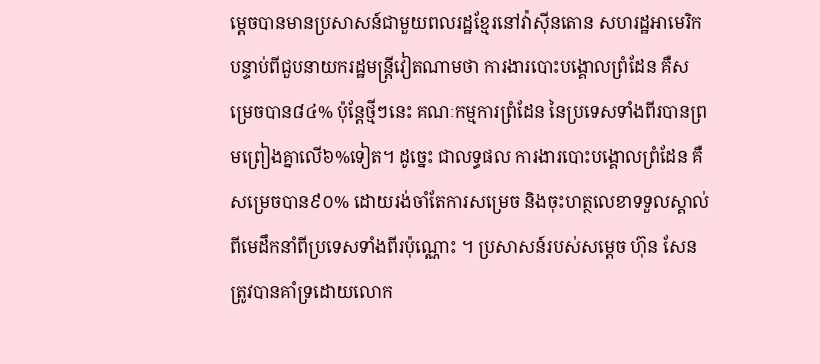ម្តេចបានមានប្រសាសន៍ជាមួយពលរដ្ឋខ្មែរនៅវ៉ាស៊ីនតោន សហរដ្ឋអាមេរិក បន្ទាប់ពីជួបនាយករដ្ឋមន្ត្រីវៀតណាមថា ការងារបោះបង្គោលព្រំដែន គឺសម្រេចបាន៨៤% ប៉ុន្ដែថ្មីៗនេះ គណៈកម្មការព្រំដែន នៃប្រទេសទាំងពីរបានព្រមព្រៀងគ្នាលើ៦%ទៀត។ ដូច្នេះ ជាលទ្ធផល ការងារបោះបង្គោលព្រំដែន គឺសម្រេចបាន៩០% ដោយរង់ចាំតែការសម្រេច និងចុះហត្ថលេខាទទួលស្គាល់ពីមេដឹកនាំពីប្រទេសទាំងពីរប៉ុណ្ណោះ ។ ប្រសាសន៍របស់សម្តេច ហ៊ុន សែន ត្រូវបានគាំទ្រដោយលោក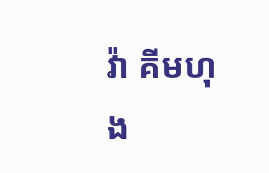វ៉ា គីមហុង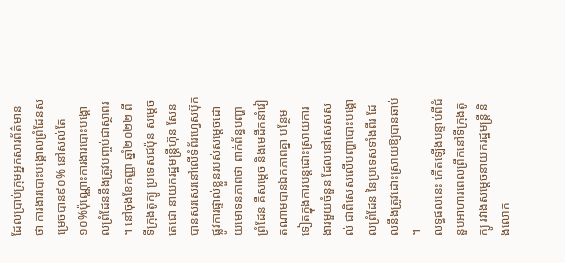ដែលប្រាប់ក្រុមអ្នកសារព័ត៌មានថា ការងារបោះបង្គោលព្រំដែនសម្រេចបាន៩០% នៅសល់តែ១០%ប៉ុណ្ណោះការងារបោះបង្គោលព្រំដែននឹងត្រូវបញ្ចប់ជាស្ថាពរ ។ នៅចុងខែកញ្ញា ឆ្នាំ២០២២ ពីទីក្រុងតូក្យូ ប្រទេសជប៉ុន សម្តេចតេជោ នាយករដ្ឋមន្រ្តីហ៊ុន សែន បានសរសេរនៅលើទំព័រហ្វេសប៊ុកផ្លូវការផ្ទាល់ខ្លួនរបស់សម្តេចដោយមោទនភាពថា ពាក់ព័ន្ធបញ្ហាព្រំដែន គឺសម្តេច និងមេដឹកនាំវៀតណាមបានឯកភាពគ្នា បន្ថែមទៀតក្នុងការបន្តដោះស្រាយការងារមួយចំនួន ដែលនៅសេសសល់ ជាពិសេសលើបញ្ហាបោះបង្គោលព្រំដែន នៃប្រទេសទាំងពីរ ដែលនឹងត្រូវដោះស្រាយឱ្យបានឆាប់ ។
លទ្ធផលនេះ កើតឡើងបន្ទាប់ពីជំនួបអាហារពេលព្រឹកនៅទីក្រុងតូក្យូ រវាងសម្តេចនាយករដ្ឋមន្រ្តី និងលោក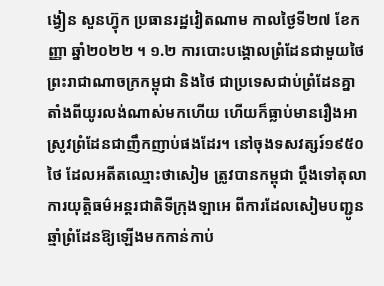ង្វៀន សួនហ្វ៊ុក ប្រធានរដ្ឋវៀតណាម កាលថ្ងៃទី២៧ ខែកញ្ញា ឆ្នាំ២០២២ ។ ១.២ ការបោះបង្គោលព្រំដែនជាមួយថៃព្រះរាជាណាចក្រកម្ពុជា និងថៃ ជាប្រទេសជាប់ព្រំដែនគ្នា តាំងពីយូរលង់ណាស់មកហើយ ហើយក៏ធ្លាប់មានរឿងអាស្រូវព្រំដែនជាញឹកញាប់ផងដែរ។ នៅចុងទសវត្សរ៍១៩៥០ ថៃ ដែលអតីតឈ្មោះថាសៀម ត្រូវបានកម្ពុជា ប្តឹងទៅតុលាការយុត្តិធម៌អន្តរជាតិទីក្រុងឡាអេ ពីការដែលសៀមបញ្ជូនឆ្មាំព្រំដែនឱ្យឡើងមកកាន់កាប់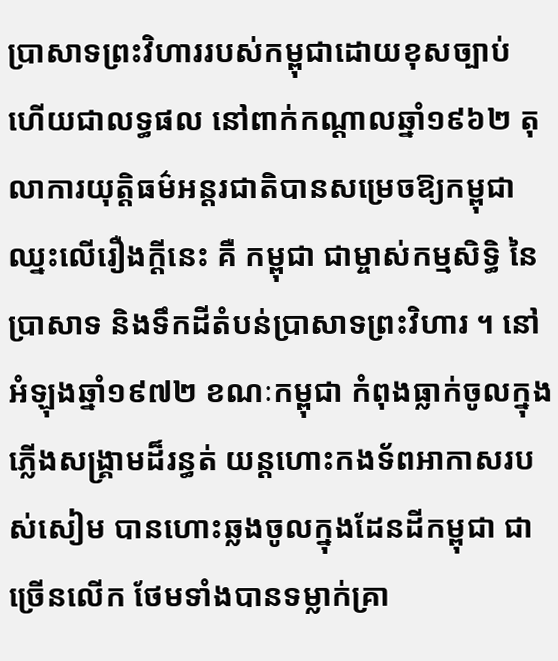ប្រាសាទព្រះវិហាររបស់កម្ពុជាដោយខុសច្បាប់ ហើយជាលទ្ធផល នៅពាក់កណ្តាលឆ្នាំ១៩៦២ តុលាការយុត្តិធម៌អន្តរជាតិបានសម្រេចឱ្យកម្ពុជា ឈ្នះលើរឿងក្តីនេះ គឺ កម្ពុជា ជាម្ចាស់កម្មសិទ្ធិ នៃប្រាសាទ និងទឹកដីតំបន់ប្រាសាទព្រះវិហារ ។ នៅអំឡុងឆ្នាំ១៩៧២ ខណៈកម្ពុជា កំពុងធ្លាក់ចូលក្នុងភ្លើងសង្រ្គាមដ៏រន្ធត់ យន្តហោះកងទ័ពអាកាសរបស់សៀម បានហោះឆ្លងចូលក្នុងដែនដីកម្ពុជា ជាច្រើនលើក ថែមទាំងបានទម្លាក់គ្រា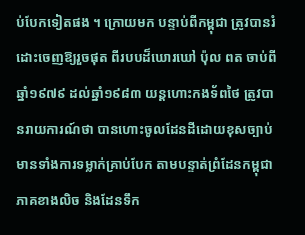ប់បែកទៀតផង ។ ក្រោយមក បន្ទាប់ពីកម្ពុជា ត្រូវបានរំដោះចេញឱ្យរួចផុត ពីរបបដ៏ឃោរឃៅ ប៉ុល ពត ចាប់ពីឆ្នាំ១៩៧៩ ដល់ឆ្នាំ១៩៨៣ យន្តហោះកងទ័ពថៃ ត្រូវបានរាយការណ៍ថា បានហោះចូលដែនដីដោយខុសច្បាប់ មានទាំងការទម្លាក់គ្រាប់បែក តាមបន្ទាត់ព្រំដែនកម្ពុជាភាគខាងលិច និងដែនទឹក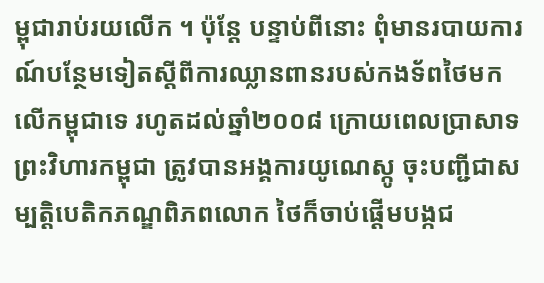ម្ពុជារាប់រយលើក ។ ប៉ុន្តែ បន្ទាប់ពីនោះ ពុំមានរបាយការណ៍បន្ថែមទៀតស្តីពីការឈ្លានពានរបស់កងទ័ពថៃមកលើកម្ពុជាទេ រហូតដល់ឆ្នាំ២០០៨ ក្រោយពេលប្រាសាទព្រះវិហារកម្ពុជា ត្រូវបានអង្គការយូណេស្កូ ចុះបញ្ជីជាសម្បត្តិបេតិកភណ្ឌពិភពលោក ថៃក៏ចាប់ផ្តើមបង្កជ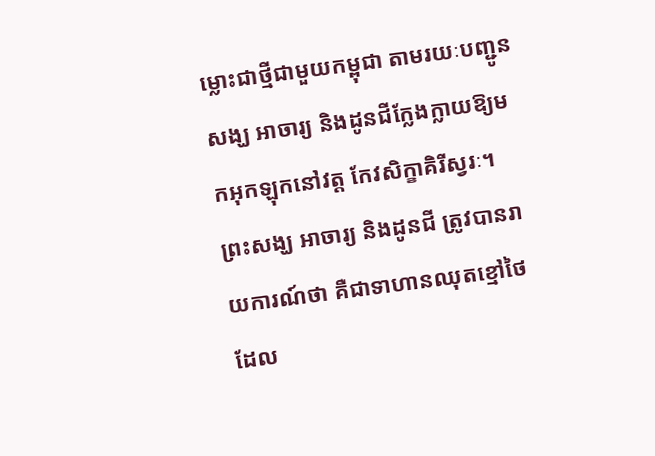ម្លោះជាថ្មីជាមួយកម្ពុជា តាមរយៈបញ្ជូនសង្ឃ អាចារ្យ និងដូនជីក្លែងក្លាយឱ្យមកអុកឡុកនៅវត្ត កែវសិក្ខាគិរីស្វរៈ។
ព្រះសង្ឃ អាចារ្យ និងដូនជី ត្រូវបានរាយការណ៍ថា គឺជាទាហានឈុតខ្មៅថៃ ដែល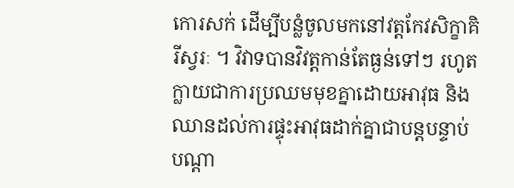កោរសក់ ដើម្បីបន្លំចូលមកនៅវត្តកែវសិក្ខាគិរីស្វរៈ ។ វិវាទបានវិវត្តកាន់តែធ្ងន់ទៅៗ រហូតក្លាយជាការប្រឈមមុខគ្នាដោយអាវុធ និងឈានដល់ការផ្ទុះអាវុធដាក់គ្នាជាបន្តបន្ទាប់បណ្តា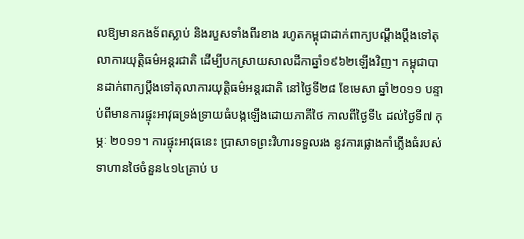លឱ្យមានកងទ័ពស្លាប់ និងរបួសទាំងពីរខាង រហូតកម្ពុជាដាក់ពាក្យបណ្តឹងប្តឹងទៅតុលាការយុត្តិធម៌អន្តរជាតិ ដើម្បីបកស្រាយសាលដីកាឆ្នាំ១៩៦២ឡើងវិញ។ កម្ពុជាបានដាក់ពាក្យប្តឹងទៅតុលាការយុត្តិធម៌អន្តរជាតិ នៅថ្ងៃទី២៨ ខែមេសា ឆ្នាំ២០១១ បន្ទាប់ពីមានការផ្ទុះអាវុធទ្រង់ទ្រាយធំបង្កឡើងដោយភាគីថៃ កាលពីថ្ងៃទី៤ ដល់ថ្ងៃទី៧ កុម្ភៈ ២០១១។ ការផ្ទុះអាវុធនេះ ប្រាសាទព្រះវិហារទទួលរង នូវការផ្លោងកាំភ្លើងធំរបស់ទាហានថៃចំនួន៤១៤គ្រាប់ ប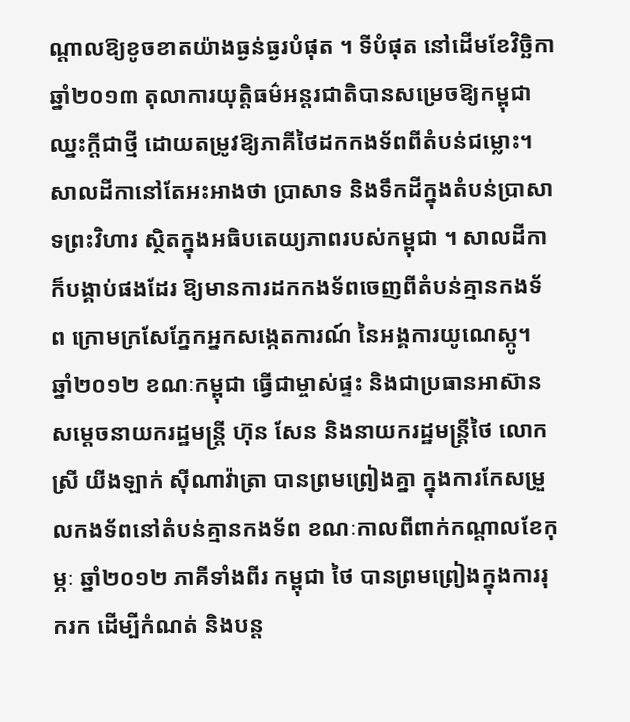ណ្តាលឱ្យខូចខាតយ៉ាងធ្ងន់ធ្ងរបំផុត ។ ទីបំផុត នៅដើមខែវិច្ឆិកា ឆ្នាំ២០១៣ តុលាការយុត្តិធម៌អន្តរជាតិបានសម្រេចឱ្យកម្ពុជាឈ្នះក្តីជាថ្មី ដោយតម្រូវឱ្យភាគីថៃដកកងទ័ពពីតំបន់ជម្លោះ។ សាលដីកានៅតែអះអាងថា ប្រាសាទ និងទឹកដីក្នុងតំបន់ប្រាសាទព្រះវិហារ ស្ថិតក្នុងអធិបតេយ្យភាពរបស់កម្ពុជា ។ សាលដីកា ក៏បង្គាប់ផងដែរ ឱ្យមានការដកកងទ័ពចេញពីតំបន់គ្មានកងទ័ព ក្រោមក្រសែភ្នែកអ្នកសង្កេតការណ៍ នៃអង្គការយូណេស្កូ។ ឆ្នាំ២០១២ ខណៈកម្ពុជា ធ្វើជាម្ចាស់ផ្ទះ និងជាប្រធានអាស៊ាន សម្តេចនាយករដ្ឋមន្រ្តី ហ៊ុន សែន និងនាយករដ្ឋមន្រ្តីថៃ លោកស្រី យីងឡាក់ ស៊ីណាវ៉ាត្រា បានព្រមព្រៀងគ្នា ក្នុងការកែសម្រួលកងទ័ពនៅតំបន់គ្មានកងទ័ព ខណៈកាលពីពាក់កណ្តាលខែកុម្ភៈ ឆ្នាំ២០១២ ភាគីទាំងពីរ កម្ពុជា ថៃ បានព្រមព្រៀងក្នុងការរុករក ដើម្បីកំណត់ និងបន្ត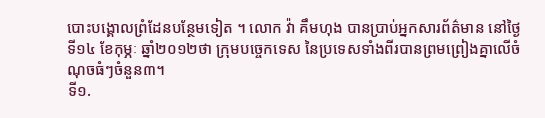បោះបង្គោលព្រំដែនបន្ថែមទៀត ។ លោក វ៉ា គឹមហុង បានប្រាប់អ្នកសារព័ត៌មាន នៅថ្ងៃទី១៤ ខែកុម្ភៈ ឆ្នាំ២០១២ថា ក្រុមបច្ចេកទេស នៃប្រទេសទាំងពីរបានព្រមព្រៀងគ្នាលើចំណុចធំៗចំនួន៣។
ទី១.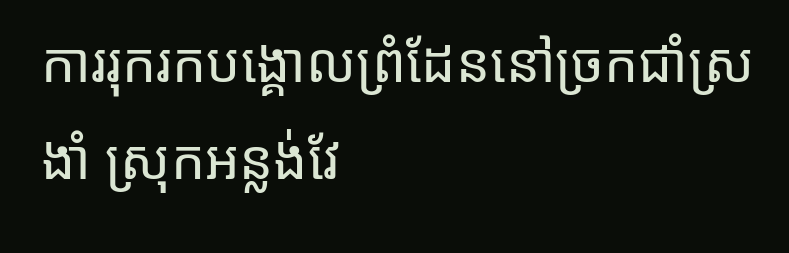ការរុករកបង្គោលព្រំដែននៅច្រកជាំស្រងាំ ស្រុកអន្លង់វែ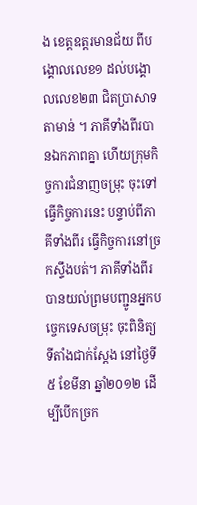ង ខេត្តឧត្តរមានជ័យ ពីបង្គោលលេខ១ ដល់បង្គោលលេខ២៣ ជិតប្រាសាទតាមាន់ ។ ភាគីទាំងពីរបានឯកភាពគ្នា ហើយក្រុមកិច្ចការជំនាញចម្រុះ ចុះទៅធ្វើកិច្ចការនេះ បន្ទាប់ពីភាគីទាំងពីរ ធ្វើកិច្ចការនៅច្រកស្ទឹងបត់។ ភាគីទាំងពីរបានយល់ព្រមបញ្ជូនអ្នកបច្ចេកទេសចម្រុះ ចុះពិនិត្យទីតាំងជាក់ស្តែង នៅថ្ងៃទី៥ ខែមីនា ឆ្នាំ២០១២ ដើម្បីបើកច្រក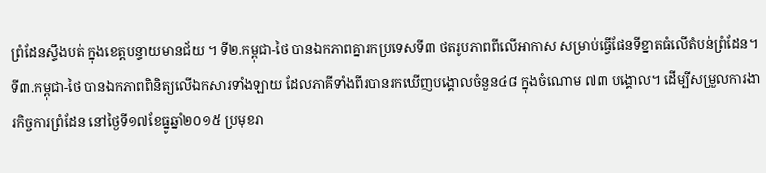ព្រំដែនស្ទឹងបត់ ក្នុងខេត្តបន្ទាយមានជ័យ ។ ទី២.កម្ពុជា-ថៃ បានឯកភាពគ្នារកប្រទេសទី៣ ថតរូបភាពពីលើអាកាស សម្រាប់ធ្វើផែនទីខ្នាតធំលើតំបន់ព្រំដែន។ ទី៣.កម្ពុជា-ថៃ បានឯកភាពពិនិត្យលើឯកសារទាំងឡាយ ដែលភាគីទាំងពីរបានរកឃើញបង្គោលចំនួន៤៨ ក្នុងចំណោម ៧៣ បង្គោល។ ដើម្បីសម្រួលការងារកិច្ចការព្រំដែន នៅថ្ងៃទី១៧ខែធ្នូឆ្នាំ២០១៥ ប្រមុខរា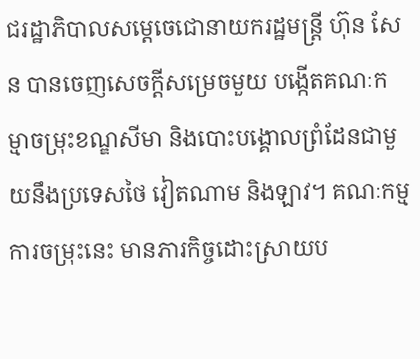ជរដ្ឋាភិបាលសម្តេចេជោនាយករដ្ឋមន្រ្តី ហ៊ុន សែន បានចេញសេចក្តីសម្រេចមួយ បង្កើតគណៈកម្មាចម្រុះខណ្ឌសីមា និងបោះបង្គោលព្រំដែនជាមួយនឹងប្រទេសថៃ វៀតណាម និងឡាវ។ គណៈកម្មការចម្រុះនេះ មានភារកិច្ចដោះស្រាយប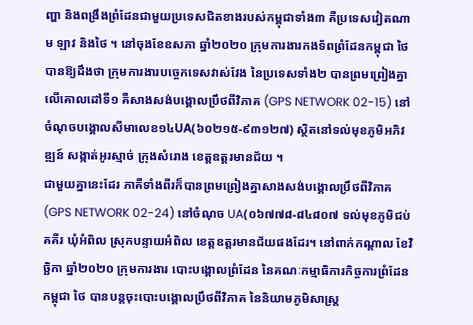ញ្ហា និងពង្រឹងព្រំដែនជាមួយប្រទេសជិតខាងរបស់កម្ពុជាទាំង៣ គឺប្រទេសវៀតណាម ឡាវ និងថៃ ។ នៅចុងខែឧសភា ឆ្នាំ២០២០ ក្រុមការងារកងទ័ពព្រំដែនកម្ពុជា ថៃ បានឱ្យដឹងថា ក្រុមការងារបច្ចេកទេសវាស់វែង នៃប្រទេសទាំង២ បានព្រមព្រៀងគ្នាលើគោលដៅទី១ គឺសាងសង់បង្គោលប្រឹថពីវិភាគ (GPS NETWORK 02-15) នៅចំណុចបង្គោលសីមាលេខ១៤UA(៦០២១៥-៩៣១២៧) ស្ថិតនៅទល់មុខភូមិអភិវឌ្ឍន៍ សង្កាត់អូរស្មាច់ ក្រុងសំរោង ខេត្តឧត្ដរមានជ័យ ។
ជាមួយគ្នានេះដែរ ភាគីទាំងពីរក៏បានព្រមព្រៀងគ្នាសាងសង់បង្គោលប្រឹថពីវិភាគ(GPS NETWORK 02-24) នៅចំណុច UA(០៦៧៧៨-៨៤៨០៧ ទល់មុខភូមិជប់គគីរ ឃុំអំពិល ស្រុកបន្ទាយអំពិល ខេត្តឧត្តរមានជ័យផងដែរ។ នៅពាក់កណ្តាល ខែវិច្ឆិកា ឆ្នាំ២០២០ ក្រុមការងារ បោះបង្គោលព្រំដែន នៃគណៈកម្មាធិការកិច្ចការព្រំដែន កម្ពុជា ថៃ បានបន្តចុះបោះបង្គោលប្រឹថពីវិភាគ នៃនិយាមភូមិសាស្ត្រ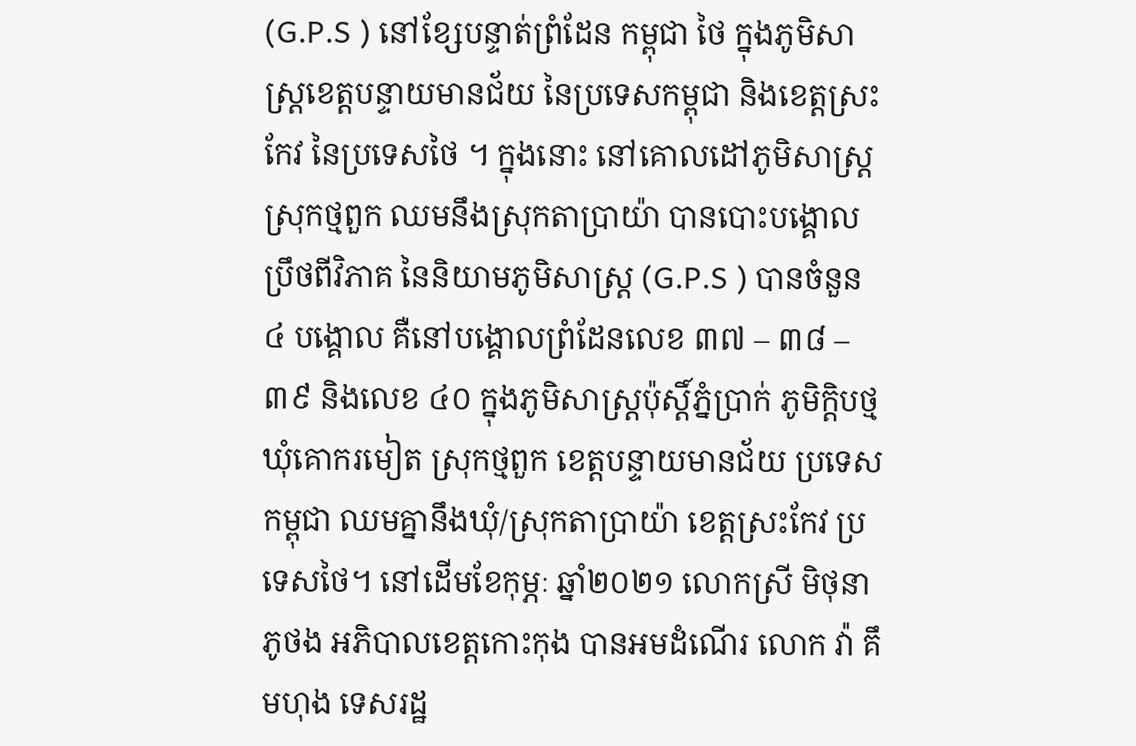(G.P.S ) នៅខ្សែបន្ទាត់ព្រំដែន កម្ពុជា ថៃ ក្នុងភូមិសាស្ត្រខេត្តបន្ទាយមានជ័យ នៃប្រទេសកម្ពុជា និងខេត្តស្រះកែវ នៃប្រទេសថៃ ។ ក្នុងនោះ នៅគោលដៅភូមិសាស្ត្រស្រុកថ្មពួក ឈមនឹងស្រុកតាប្រាយ៉ា បានបោះបង្គោលប្រឹថពីវិភាគ នៃនិយាមភូមិសាស្ត្រ (G.P.S ) បានចំនួន ៤ បង្គោល គឺនៅបង្គោលព្រំដែនលេខ ៣៧ – ៣៨ – ៣៩ និងលេខ ៤០ ក្នុងភូមិសាស្ដ្រប៉ុស្ដិ៍ភ្នំប្រាក់ ភូមិក្ដិបថ្ម ឃុំគោករមៀត ស្រុកថ្មពួក ខេត្តបន្ទាយមានជ័យ ប្រទេសកម្ពុជា ឈមគ្នានឹងឃុំ/ស្រុកតាប្រាយ៉ា ខេត្តស្រះកែវ ប្រទេសថៃ។ នៅដើមខែកុម្ភៈ ឆ្នាំ២០២១ លោកស្រី មិថុនា ភូថង អភិបាលខេត្តកោះកុង បានអមដំណើរ លោក វ៉ា គឹមហុង ទេសរដ្ឋ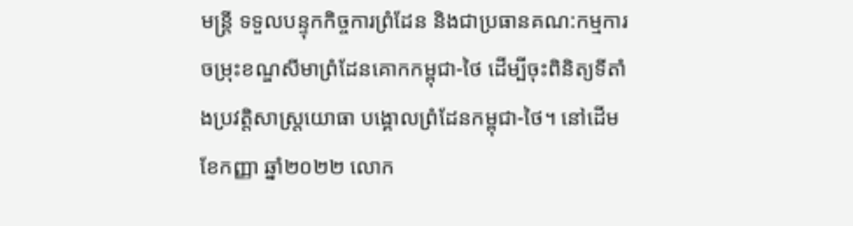មន្រ្តី ទទួលបន្ទុកកិច្ចការព្រំដែន និងជាប្រធានគណ:កម្មការចម្រុះខណ្ឌសីមាព្រំដែនគោកកម្ពុជា-ថៃ ដើម្បីចុះពិនិត្យទីតាំងប្រវត្តិសាស្រ្តយោធា បង្គោលព្រំដែនកម្ពុជា-ថៃ។ នៅដើមខែកញ្ញា ឆ្នាំ២០២២ លោក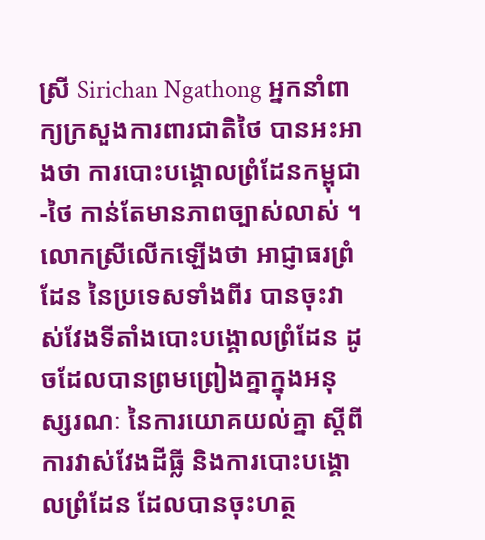ស្រី Sirichan Ngathong អ្នកនាំពាក្យក្រសួងការពារជាតិថៃ បានអះអាងថា ការបោះបង្គោលព្រំដែនកម្ពុជា-ថៃ កាន់តែមានភាពច្បាស់លាស់ ។
លោកស្រីលើកឡើងថា អាជ្ញាធរព្រំដែន នៃប្រទេសទាំងពីរ បានចុះវាស់វែងទីតាំងបោះបង្គោលព្រំដែន ដូចដែលបានព្រមព្រៀងគ្នាក្នុងអនុស្សរណៈ នៃការយោគយល់គ្នា ស្តីពីការវាស់វែងដីធ្លី និងការបោះបង្គោលព្រំដែន ដែលបានចុះហត្ថ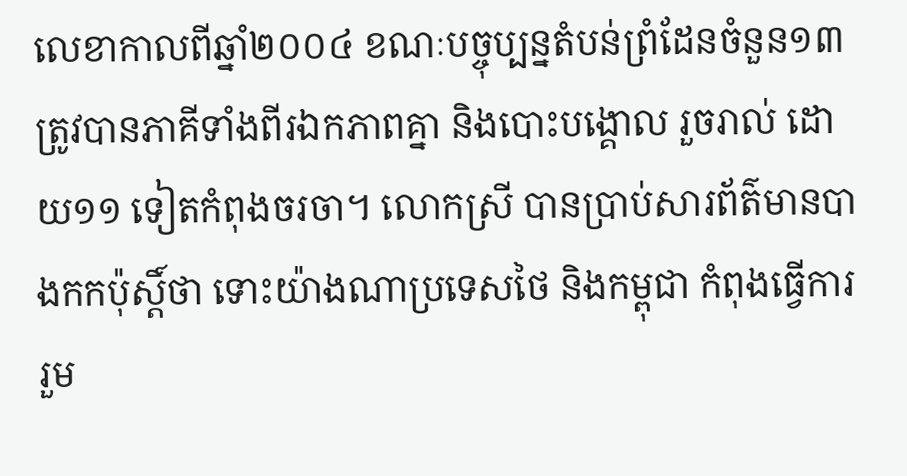លេខាកាលពីឆ្នាំ២០០៤ ខណៈបច្ចុប្បន្នតំបន់ព្រំដែនចំនួន១៣ ត្រូវបានភាគីទាំងពីរឯកភាពគ្នា និងបោះបង្គោល រួចរាល់ ដោយ១១ ទៀតកំពុងចរចា។ លោកស្រី បានប្រាប់សារព័ត៌មានបាងកកប៉ុស្តិ៍ថា ទោះយ៉ាងណាប្រទេសថៃ និងកម្ពុជា កំពុងធ្វើការរួម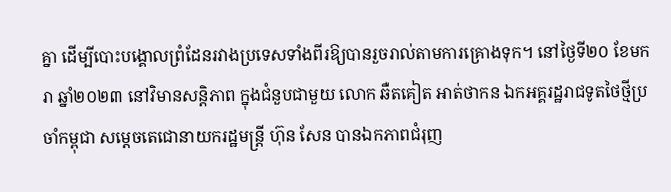គ្នា ដើម្បីបោះបង្គោលព្រំដែនរវាងប្រទេសទាំងពីរឱ្យបានរួចរាល់តាមការគ្រោងទុក។ នៅថ្ងៃទី២០ ខែមករា ឆ្នាំ២០២៣ នៅវិមានសន្តិភាព ក្នុងជំនួបជាមួយ លោក ឆឺតគៀត អាត់ថាកន ឯកអគ្គរដ្ឋរាជទូតថៃថ្មីប្រចាំកម្ពុជា សម្តេចតេជោនាយករដ្ឋមន្រ្តី ហ៊ុន សែន បានឯកភាពជំរុញ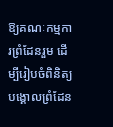ឱ្យគណៈកម្មការព្រំដែនរួម ដើម្បីរៀបចំពិនិត្យបង្គោលព្រំដែន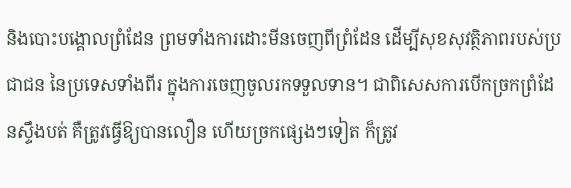និងបោះបង្គោលព្រំដែន ព្រមទាំងការដោះមីនចេញពីព្រំដែន ដើម្បីសុខសុវត្ថិភាពរបស់ប្រជាជន នៃប្រទេសទាំងពីរ ក្នុងការចេញចូលរកទទួលទាន។ ជាពិសេសការបើកច្រកព្រំដែនស្ទឹងបត់ គឺត្រូវធ្វើឱ្យបានលឿន ហើយច្រកផ្សេងៗទៀត ក៏ត្រូវ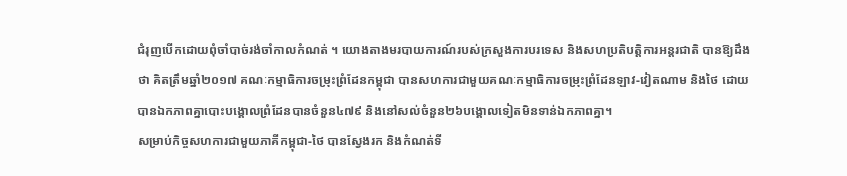ជំរុញបើកដោយពុំចាំបាច់រង់ចាំកាលកំណត់ ។ យោងតាងមរបាយការណ៍របស់ក្រសួងការបរទេស និងសហប្រតិបត្តិការអន្តរជាតិ បានឱ្យដឹងថា គិតត្រឹមឆ្នាំ២០១៧ គណៈកម្មាធិការចម្រុះព្រំដែនកម្ពុជា បានសហការជាមួយគណៈកម្មាធិការចម្រុះព្រំដែនឡាវ-វៀតណាម និងថៃ ដោយបានឯកភាពគ្នាបោះបង្គោលព្រំដែនបានចំនួន៤៧៩ និងនៅសល់ចំនួន២៦បង្គោលទៀតមិនទាន់ឯកភាពគ្នា។
សម្រាប់កិច្ចសហការជាមួយភាគីកម្ពុជា-ថៃ បានស្វែងរក និងកំណត់ទី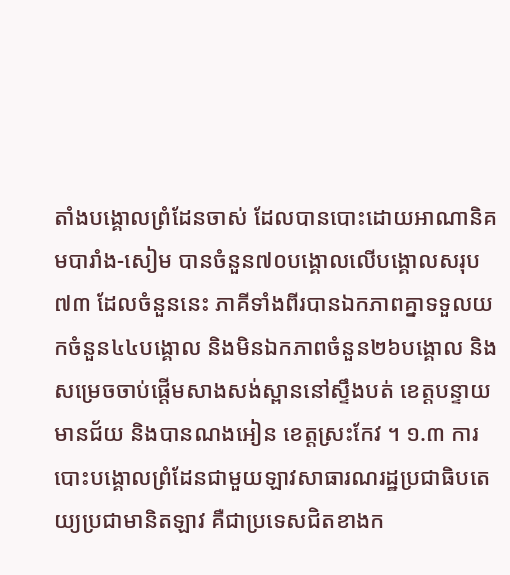តាំងបង្គោលព្រំដែនចាស់ ដែលបានបោះដោយអាណានិគមបារាំង-សៀម បានចំនួន៧០បង្គោលលើបង្គោលសរុប៧៣ ដែលចំនួននេះ ភាគីទាំងពីរបានឯកភាពគ្នាទទួលយកចំនួន៤៤បង្គោល និងមិនឯកភាពចំនួន២៦បង្គោល និងសម្រេចចាប់ផ្តើមសាងសង់ស្ពាននៅស្ទឹងបត់ ខេត្តបន្ទាយមានជ័យ និងបានណងអៀន ខេត្តស្រះកែវ ។ ១.៣ ការបោះបង្គោលព្រំដែនជាមួយឡាវសាធារណរដ្ឋប្រជាធិបតេយ្យប្រជាមានិតឡាវ គឺជាប្រទេសជិតខាងក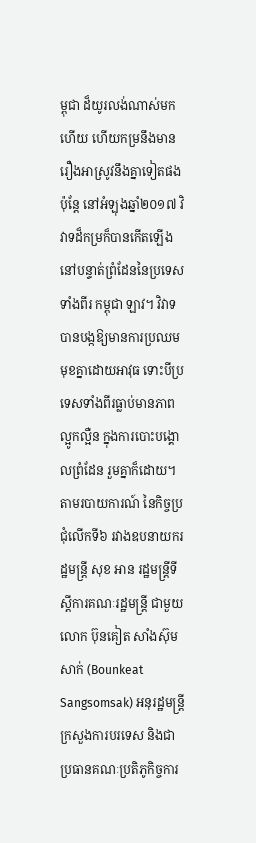ម្ពុជា ដ៏យូរលង់ណាស់មកហើយ ហើយកម្រនឹងមានរឿងអាស្រូវនឹងគ្នាទៀតផង ប៉ុន្តែ នៅអំឡុងឆ្នាំ២០១៧ វិវាទដ៏កម្រក៏បានកើតឡើងនៅបន្ទាត់ព្រំដែននៃប្រទេសទាំងពីរ កម្ពុជា ឡាវ។ វិវាទបានបង្កឱ្យមានការប្រឈមមុខគ្នាដោយអាវុធ ទោះបីប្រទេសទាំងពីរធ្លាប់មានភាពល្អូកល្អឺន ក្នុងការបោះបង្គោលព្រំដែន រួមគ្នាក៏ដោយ។ តាមរបាយការណ៍ នៃកិច្ចប្រជុំលើកទី៦ រវាងឧបនាយករដ្ឋមន្ត្រី សុខ អាន រដ្ឋមន្ត្រីទីស្ដីការគណៈរដ្ឋមន្ត្រី ជាមួយ លោក ប៊ុនគៀត សាំងស៊ុមសាក់ (Bounkeat Sangsomsak) អនុរដ្ឋមន្ត្រីក្រសួងការបរទេស និងជាប្រធានគណៈប្រតិភូកិច្ចការ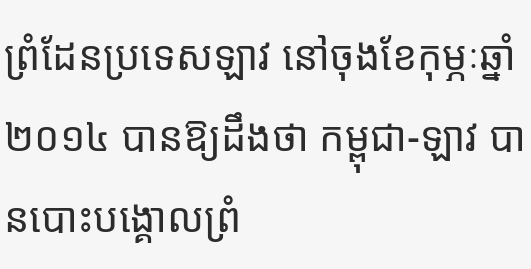ព្រំដែនប្រទេសឡាវ នៅចុងខែកុម្ភៈឆ្នាំ២០១៤ បានឱ្យដឹងថា កម្ពុជា-ឡាវ បានបោះបង្គោលព្រំ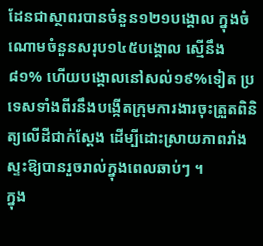ដែនជាស្ថាពរបានចំនួន១២១បង្គោល ក្នុងចំណោមចំនួនសរុប១៤៥បង្គោល ស្មើនឹង៨១% ហើយបង្គោលនៅសល់១៩%ទៀត ប្រទេសទាំងពីរនឹងបង្កើតក្រុមការងារចុះត្រួតពិនិត្យលើដីជាក់ស្តែង ដើម្បីដោះស្រាយភាពរាំងស្ទះឱ្យបានរួចរាល់ក្នុងពេលឆាប់ៗ ។
ក្នុង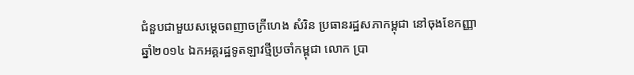ជំនួបជាមួយសម្តេចពញាចក្រីហេង សំរិន ប្រធានរដ្ឋសភាកម្ពុជា នៅចុងខែកញ្ញា ឆ្នាំ២០១៤ ឯកអគ្គរដ្ឋទូតឡាវថ្មីប្រចាំកម្ពុជា លោក ប្រា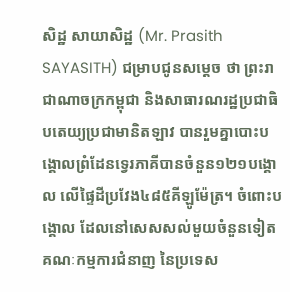សិដ្ឋ សាយាសិដ្ឋ (Mr. Prasith SAYASITH) ជម្រាបជូនសម្តេច ថា ព្រះរាជាណាចក្រកម្ពុជា និងសាធារណរដ្ឋប្រជាធិបតេយ្យប្រជាមានិតឡាវ បានរួមគ្នាបោះបង្គោលព្រំដែនទ្វេរភាគីបានចំនួន១២១បង្គោល លើផ្ទៃដីប្រវែង៤៨៥គីឡូម៉ែត្រ។ ចំពោះបង្គោល ដែលនៅសេសសល់មួយចំនួនទៀត គណៈកម្មការជំនាញ នៃប្រទេស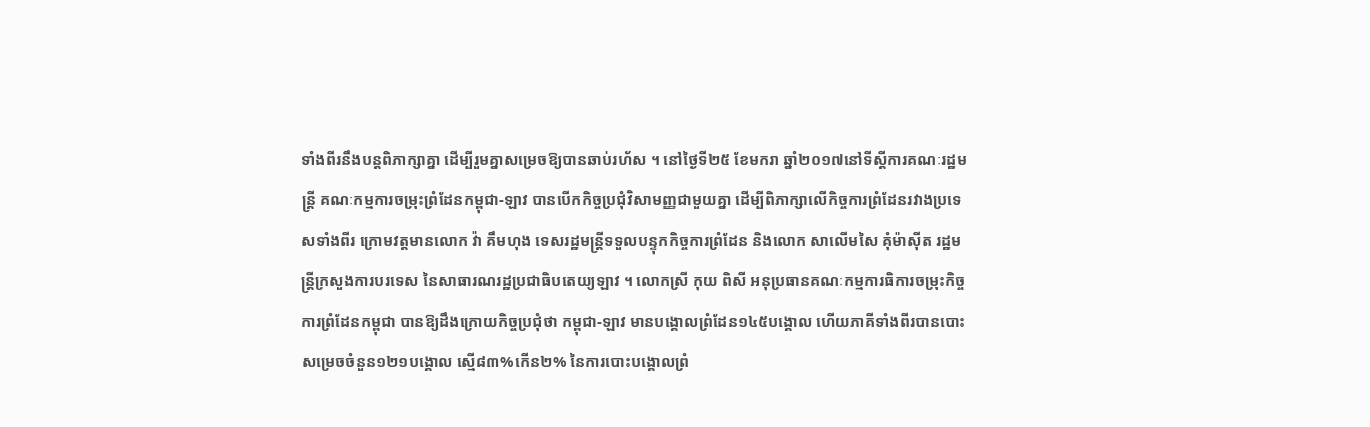ទាំងពីរនឹងបន្តពិភាក្សាគ្នា ដើម្បីរួមគ្នាសម្រេចឱ្យបានឆាប់រហ័ស ។ នៅថ្ងៃទី២៥ ខែមករា ឆ្នាំ២០១៧នៅទីស្ដីការគណៈរដ្ឋមន្រ្តី គណៈកម្មការចម្រុះព្រំដែនកម្ពុជា-ឡាវ បានបើកកិច្ចប្រជុំវិសាមញ្ញជាមួយគ្នា ដើម្បីពិភាក្សាលើកិច្ចការព្រំដែនរវាងប្រទេសទាំងពីរ ក្រោមវត្តមានលោក វ៉ា គឹមហុង ទេសរដ្ឋមន្រ្តីទទួលបន្ទុកកិច្ចការព្រំដែន និងលោក សាលើមសៃ គុំម៉ាស៊ីត រដ្ឋមន្រ្តីក្រសួងការបរទេស នៃសាធារណរដ្ឋប្រជាធិបតេយ្យឡាវ ។ លោកស្រី កុយ ពិសី អនុប្រធានគណៈកម្មការធិការចម្រុះកិច្ចការព្រំដែនកម្ពុជា បានឱ្យដឹងក្រោយកិច្ចប្រជុំថា កម្ពុជា-ឡាវ មានបង្គោលព្រំដែន១៤៥បង្គោល ហើយភាគីទាំងពីរបានបោះសម្រេចចំនួន១២១បង្គោល ស្មើ៨៣%កើន២% នៃការបោះបង្គោលព្រំ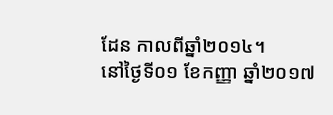ដែន កាលពីឆ្នាំ២០១៤។
នៅថ្ងៃទី០១ ខែកញ្ញា ឆ្នាំ២០១៧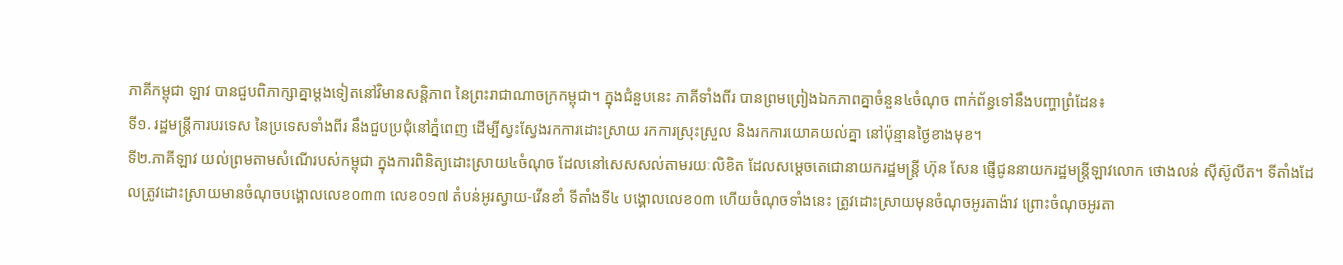ភាគីកម្ពុជា ឡាវ បានជួបពិភាក្សាគ្នាម្តងទៀតនៅវិមានសន្តិភាព នៃព្រះរាជាណាចក្រកម្ពុជា។ ក្នុងជំនួបនេះ ភាគីទាំងពីរ បានព្រមព្រៀងឯកភាពគ្នាចំនួន៤ចំណុច ពាក់ព័ន្ធទៅនឹងបញ្ហាព្រំដែន៖
ទី១. រដ្ឋមន្រ្តីការបរទេស នៃប្រទេសទាំងពីរ នឹងជួបប្រជុំនៅភ្នំពេញ ដើម្បីស្វះស្វែងរកការដោះស្រាយ រកការស្រុះស្រួល និងរកការយោគយល់គ្នា នៅប៉ុន្មានថ្ងៃខាងមុខ។
ទី២.ភាគីឡាវ យល់ព្រមតាមសំណើរបស់កម្ពុជា ក្នុងការពិនិត្យដោះស្រាយ៤ចំណុច ដែលនៅសេសសល់តាមរយៈលិខិត ដែលសម្ដេចតេជោនាយករដ្ឋមន្រ្តី ហ៊ុន សែន ផ្ញើជូននាយករដ្ឋមន្រ្តីឡាវលោក ថោងលន់ ស៊ីស៊ូលីត។ ទីតាំងដែលត្រូវដោះស្រាយមានចំណុចបង្គោលលេខ០៣៣ លេខ០១៧ តំបន់អូរស្វាយ-វើនខាំ ទីតាំងទី៤ បង្គោលលេខ០៣ ហើយចំណុចទាំងនេះ ត្រូវដោះស្រាយមុនចំណុចអូរតាង៉ាវ ព្រោះចំណុចអូរតា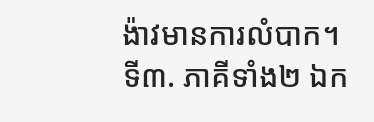ង៉ាវមានការលំបាក។
ទី៣. ភាគីទាំង២ ឯក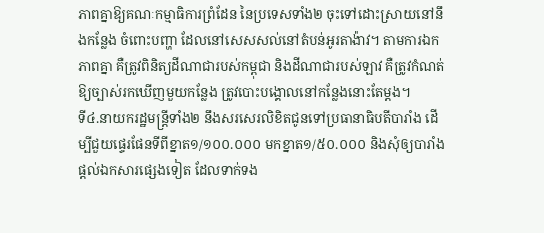ភាពគ្នាឱ្យគណៈកម្មាធិការព្រំដែន នៃប្រទេសទាំង២ ចុះទៅដោះស្រាយនៅនឹងកន្លែង ចំពោះបញ្ហា ដែលនៅសេសសល់នៅតំបន់អូរតាង៉ាវ។ តាមការឯកភាពគ្នា គឺត្រូវពិនិត្យដីណាជារបស់កម្ពុជា និងដីណាជារបស់ឡាវ គឺត្រូវកំណត់ឱ្យច្បាស់រកឃើញមួយកន្លែង ត្រូវបោះបង្គោលនៅកន្លែងនោះតែម្ដង។
ទី៤.នាយករដ្ឋមន្ដ្រីទាំង២ នឹងសរសេរលិខិតជូនទៅប្រធានាធិបតីបារាំង ដើម្បីជួយផ្ទេរផែនទីពីខ្នាត១/១០០.០០០ មកខ្នាត១/៥០.០០០ និងសុំឲ្យបារាំងផ្ដល់ឯកសារផ្សេងទៀត ដែលទាក់ទង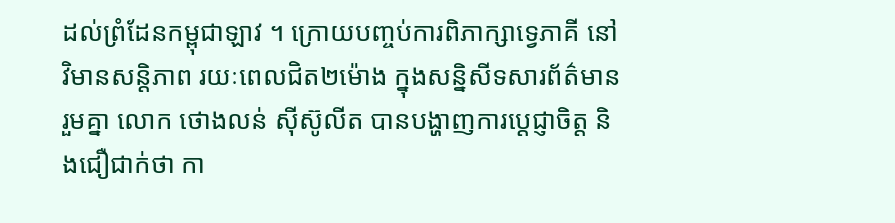ដល់ព្រំដែនកម្ពុជាឡាវ ។ ក្រោយបញ្ចប់ការពិភាក្សាទ្វេភាគី នៅវិមានសន្ដិភាព រយៈពេលជិត២ម៉ោង ក្នុងសន្និសីទសារព័ត៌មានរួមគ្នា លោក ថោងលន់ ស៊ីស៊ូលីត បានបង្ហាញការប្ដេជ្ញាចិត្ត និងជឿជាក់ថា កា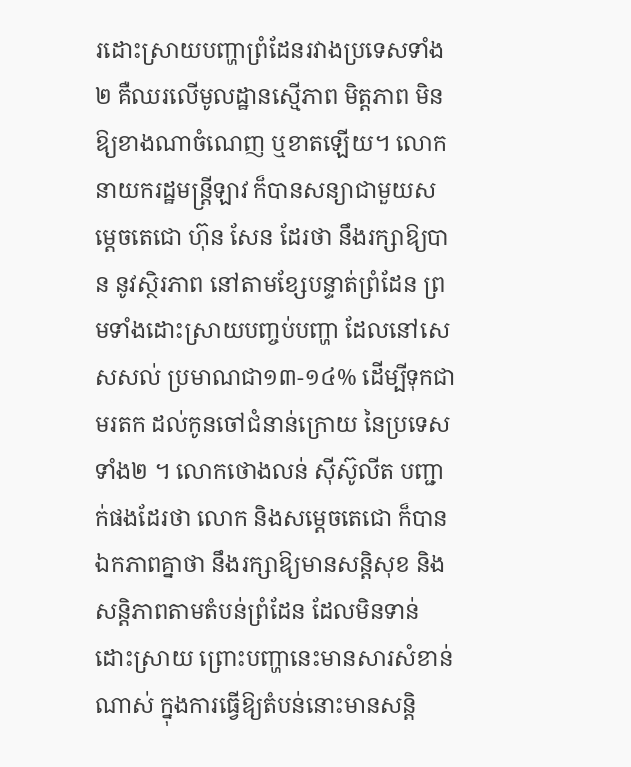រដោះស្រាយបញ្ហាព្រំដែនរវាងប្រទេសទាំង២ គឺឈរលើមូលដ្ឋានស្មើភាព មិត្តភាព មិនឱ្យខាងណាចំណេញ ឬខាតឡើយ។ លោកនាយករដ្ឋមន្ដ្រីឡាវ ក៏បានសន្យាជាមួយសម្ដេចតេជោ ហ៊ុន សែន ដែរថា នឹងរក្សាឱ្យបាន នូវស្ថិរភាព នៅតាមខ្សែបន្ទាត់ព្រំដែន ព្រមទាំងដោះស្រាយបញ្ចប់បញ្ហា ដែលនៅសេសសល់ ប្រមាណជា១៣-១៤% ដើម្បីទុកជាមរតក ដល់កូនចៅជំនាន់ក្រោយ នៃប្រទេសទាំង២ ។ លោកថោងលន់ ស៊ីស៊ូលីត បញ្ជាក់ផងដែរថា លោក និងសម្ដេចតេជោ ក៏បានឯកភាពគ្នាថា នឹងរក្សាឱ្យមានសន្ដិសុខ និងសន្ដិភាពតាមតំបន់ព្រំដែន ដែលមិនទាន់ដោះស្រាយ ព្រោះបញ្ហានេះមានសារសំខាន់ណាស់ ក្នុងការធ្វើឱ្យតំបន់នោះមានសន្ដិ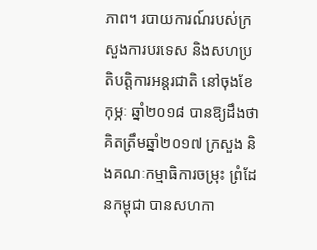ភាព។ របាយការណ៍របស់ក្រសួងការបរទេស និងសហប្រតិបត្តិការអន្តរជាតិ នៅចុងខែកុម្ភៈ ឆ្នាំ២០១៨ បានឱ្យដឹងថា គិតត្រឹមឆ្នាំ២០១៧ ក្រសួង និងគណៈកម្មាធិការចម្រុះ ព្រំដែនកម្ពុជា បានសហកា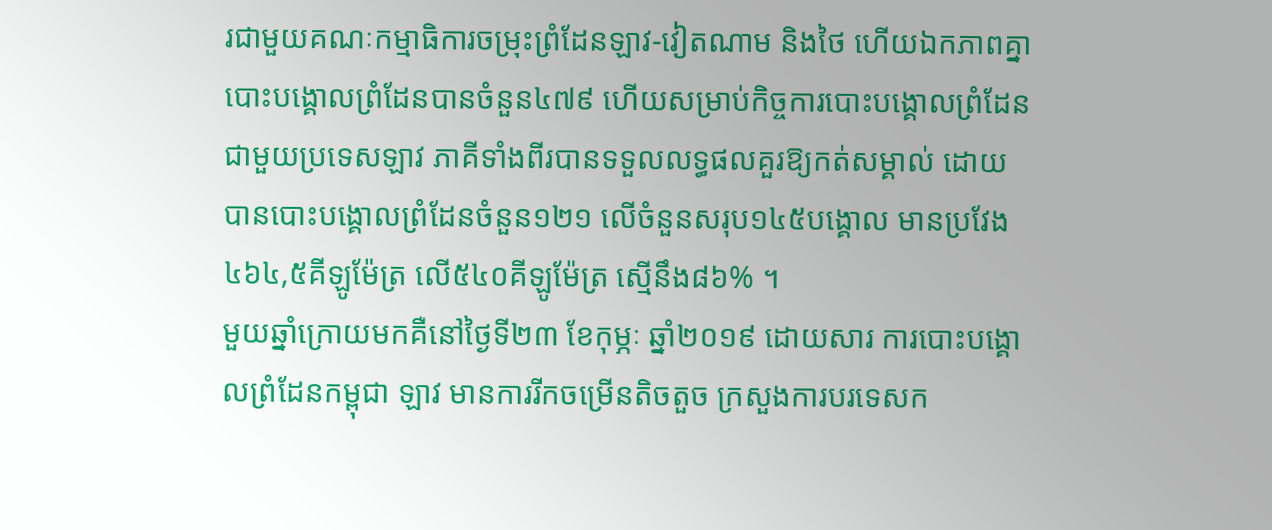រជាមួយគណៈកម្មាធិការចម្រុះព្រំដែនឡាវ-វៀតណាម និងថៃ ហើយឯកភាពគ្នាបោះបង្គោលព្រំដែនបានចំនួន៤៧៩ ហើយសម្រាប់កិច្ចការបោះបង្គោលព្រំដែនជាមួយប្រទេសឡាវ ភាគីទាំងពីរបានទទួលលទ្ធផលគួរឱ្យកត់សម្គាល់ ដោយបានបោះបង្គោលព្រំដែនចំនួន១២១ លើចំនួនសរុប១៤៥បង្គោល មានប្រវែង៤៦៤,៥គីឡូម៉ែត្រ លើ៥៤០គីឡូម៉ែត្រ ស្មើនឹង៨៦% ។
មួយឆ្នាំក្រោយមកគឺនៅថ្ងៃទី២៣ ខែកុម្ភៈ ឆ្នាំ២០១៩ ដោយសារ ការបោះបង្គោលព្រំដែនកម្ពុជា ឡាវ មានការរីកចម្រើនតិចតួច ក្រសួងការបរទេសក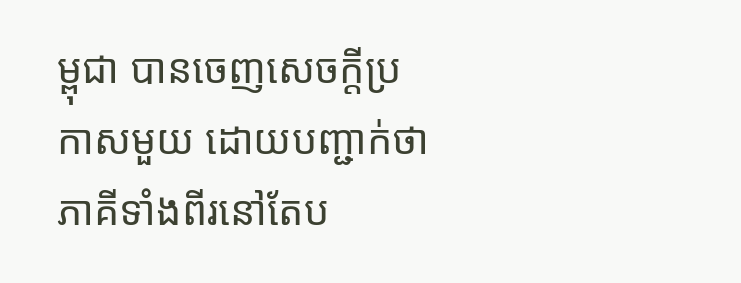ម្ពុជា បានចេញសេចក្តីប្រកាសមួយ ដោយបញ្ជាក់ថា ភាគីទាំងពីរនៅតែប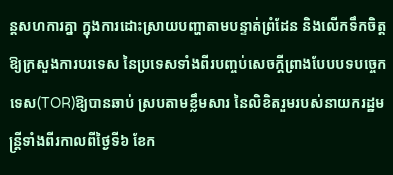ន្តសហការគ្នា ក្នុងការដោះស្រាយបញ្ហាតាមបន្ទាត់ព្រំដែន និងលើកទឹកចិត្តឱ្យក្រសួងការបរទេស នៃប្រទេសទាំងពីរបញ្ចប់សេចក្តីព្រាងបែបបទបច្ចេកទេស(TOR)ឱ្យបានឆាប់ ស្របតាមខ្លឹមសារ នៃលិខិតរួមរបស់នាយករដ្ឋមន្រ្តីទាំងពីរកាលពីថ្ងៃទី៦ ខែក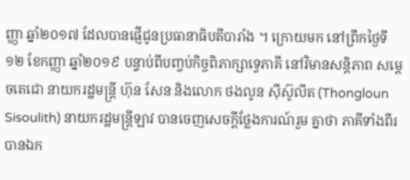ញ្ញា ឆ្នាំ២០១៧ ដែលបានផ្ញើជូនប្រធានាធិបតីបារាំង ។ ក្រោយមក នៅព្រឹកថ្ងៃទី១២ ខែកញ្ញា ឆ្នាំ២០១៩ បន្ទាប់ពីបញ្ចប់កិច្ចពិភាក្សាទ្វេភាគី នៅវិមានសន្តិភាព សម្តេចតេជោ នាយករដ្ឋមន្រ្តី ហ៊ុន សែន និងលោក ថងលូន ស៊ីស៊ូលីត (Thongloun Sisoulith) នាយករដ្ឋមន្រ្តីឡាវ បានចេញសេចក្ដីថ្លែងការណ៍រួម គ្នាថា ភាគីទាំងពីរ បានឯក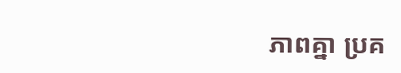ភាពគ្នា ប្រគ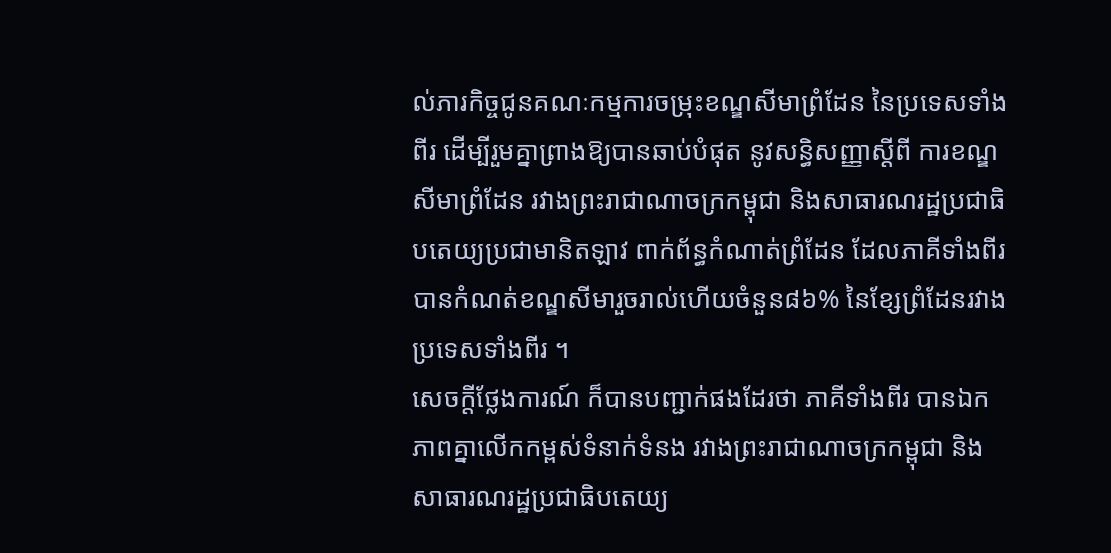ល់ភារកិច្ចជូនគណៈកម្មការចម្រុះខណ្ឌសីមាព្រំដែន នៃប្រទេសទាំងពីរ ដើម្បីរួមគ្នាព្រាងឱ្យបានឆាប់បំផុត នូវសន្ធិសញ្ញាស្តីពី ការខណ្ឌសីមាព្រំដែន រវាងព្រះរាជាណាចក្រកម្ពុជា និងសាធារណរដ្ឋប្រជាធិបតេយ្យប្រជាមានិតឡាវ ពាក់ព័ន្ធកំណាត់ព្រំដែន ដែលភាគីទាំងពីរបានកំណត់ខណ្ឌសីមារួចរាល់ហើយចំនួន៨៦% នៃខ្សែព្រំដែនរវាងប្រទេសទាំងពីរ ។
សេចក្តីថ្លែងការណ៍ ក៏បានបញ្ជាក់ផងដែរថា ភាគីទាំងពីរ បានឯកភាពគ្នាលើកកម្ពស់ទំនាក់ទំនង រវាងព្រះរាជាណាចក្រកម្ពុជា និងសាធារណរដ្ឋប្រជាធិបតេយ្យ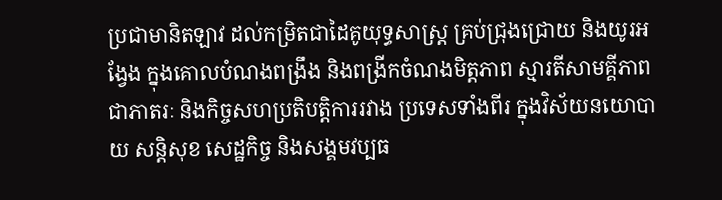ប្រជាមានិតឡាវ ដល់កម្រិតជាដៃគូយុទ្ធសាស្ត្រ គ្រប់ជ្រុងជ្រោយ និងយូរអង្វែង ក្នុងគោលបំណងពង្រឹង និងពង្រីកចំណងមិត្តភាព ស្មារតីសាមគ្គីភាពជាភាតរៈ និងកិច្ចសហប្រតិបត្តិការរវាង ប្រទេសទាំងពីរ ក្នុងវិស័យនយោបាយ សន្តិសុខ សេដ្ឋកិច្ច និងសង្គមវប្បធ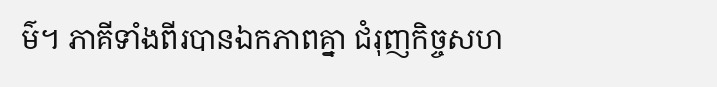ម៌។ ភាគីទាំងពីរបានឯកភាពគ្នា ជំរុញកិច្ចសហ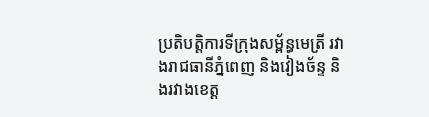ប្រតិបត្តិការទីក្រុងសម្ព័ន្ធមេត្រី រវាងរាជធានីភ្នំពេញ និងវៀងច័ន្ទ និងរវាងខេត្ត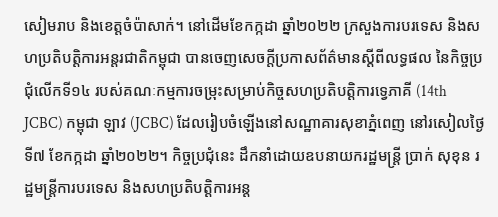សៀមរាប និងខេត្តចំប៉ាសាក់។ នៅដើមខែកក្កដា ឆ្នាំ២០២២ ក្រសួងការបរទេស និងសហប្រតិបត្តិការអន្តរជាតិកម្ពុជា បានចេញសេចក្តីប្រកាសព័ត៌មានស្តីពីលទ្ធផល នៃកិច្ចប្រជុំលើកទី១៤ របស់គណៈកម្មការចម្រុះសម្រាប់កិច្ចសហប្រតិបត្តិការទ្វេភាគី (14th JCBC) កម្ពុជា ឡាវ (JCBC) ដែលរៀបចំឡើងនៅសណ្ឋាគារសុខាភ្នំពេញ នៅរសៀលថ្ងៃទី៧ ខែកក្កដា ឆ្នាំ២០២២។ កិច្ចប្រជុំនេះ ដឹកនាំដោយឧបនាយករដ្ឋមន្រ្តី ប្រាក់ សុខុន រដ្ឋមន្រ្តីការបរទេស និងសហប្រតិបត្តិការអន្ត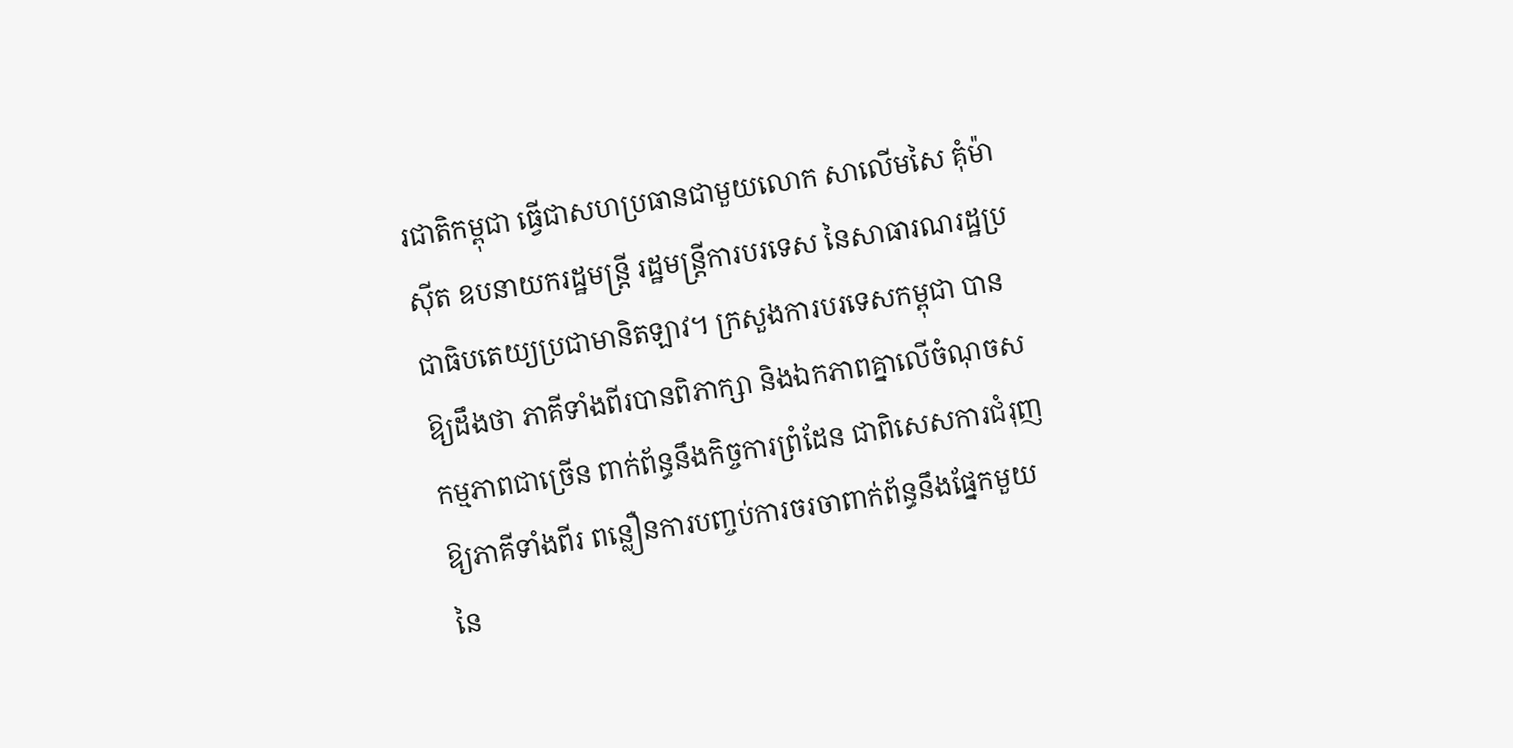រជាតិកម្ពុជា ធ្វើជាសហប្រធានជាមួយលោក សាលើមសៃ គុំម៉ាស៊ីត ឧបនាយករដ្ឋមន្ត្រី រដ្ឋមន្រ្តីការបរទេស នៃសាធារណរដ្ឋប្រជាធិបតេយ្យប្រជាមានិតឡាវ។ ក្រសួងការបរទេសកម្ពុជា បានឱ្យដឹងថា ភាគីទាំងពីរបានពិភាក្សា និងឯកភាពគ្នាលើចំណុចសកម្មភាពជាច្រើន ពាក់ព័ន្ធនឹងកិច្ចការព្រំដែន ជាពិសេសការជំរុញឱ្យភាគីទាំងពីរ ពន្លឿនការបញ្ចប់ការចរចាពាក់ព័ន្ធនឹងផ្នែកមួយ នៃ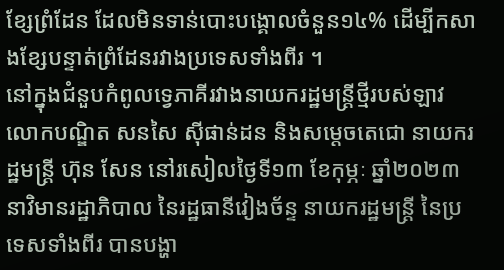ខ្សែព្រំដែន ដែលមិនទាន់បោះបង្គោលចំនួន១៤% ដើម្បីកសាងខ្សែបន្ទាត់ព្រំដែនរវាងប្រទេសទាំងពីរ ។
នៅក្នុងជំនួបកំពូលទ្វេភាគីរវាងនាយករដ្ឋមន្ត្រីថ្មីរបស់ឡាវ លោកបណ្ឌិត សនសៃ ស៊ីផាន់ដន និងសម្តេចតេជោ នាយករដ្ឋមន្រ្តី ហ៊ុន សែន នៅរសៀលថ្ងៃទី១៣ ខែកុម្ភៈ ឆ្នាំ២០២៣ នាវិមានរដ្ឋាភិបាល នៃរដ្ឋធានីវៀងច័ន្ទ នាយករដ្ឋមន្រ្តី នៃប្រទេសទាំងពីរ បានបង្ហា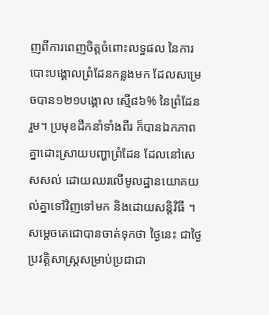ញពីការពេញចិត្តចំពោះលទ្ធផល នៃការបោះបង្គោលព្រំដែនកន្លងមក ដែលសម្រេចបាន១២១បង្គោល ស្មើ៨៦% នៃព្រំដែនរួម។ ប្រមុខដឹកនាំទាំងពីរ ក៏បានឯកភាពគ្នាដោះស្រាយបញ្ហាព្រំដែន ដែលនៅសេសសល់ ដោយឈរលើមូលដ្ឋានយោគយល់គ្នាទៅវិញទៅមក និងដោយសន្តិវិធី ។ សម្ដេចតេជោបានចាត់ទុកថា ថ្ងៃនេះ ជាថ្ងៃប្រវត្តិសាស្ត្រសម្រាប់ប្រជាជា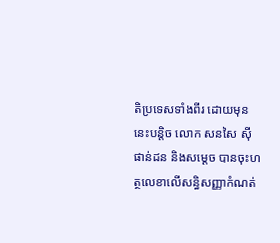តិប្រទេសទាំងពីរ ដោយមុននេះបន្តិច លោក សនសៃ ស៊ីផាន់ដន និងសម្តេច បានចុះហត្ថលេខាលើសន្ធិសញ្ញាកំណត់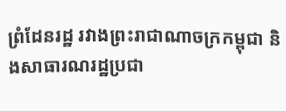ព្រំដែនរដ្ឋ រវាងព្រះរាជាណាចក្រកម្ពុជា និងសាធារណរដ្ឋប្រជា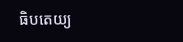ធិបតេយ្យ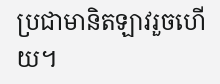ប្រជាមានិតឡាវរួចហើយ។